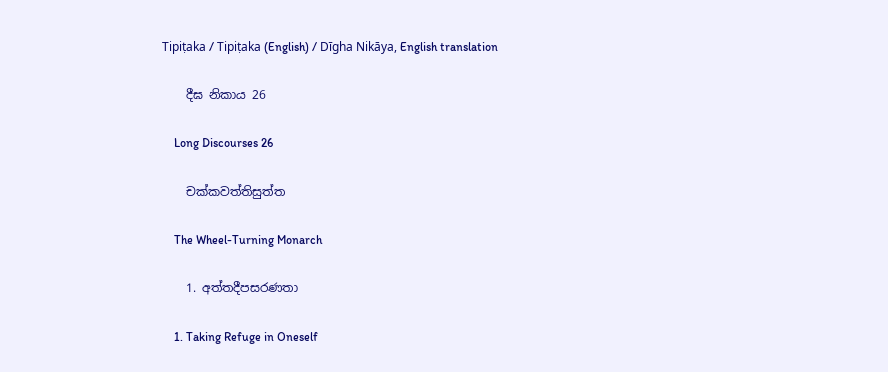Tipiṭaka / Tipiṭaka (English) / Dīgha Nikāya, English translation

    දීඝ නිකාය 26

    Long Discourses 26

    චක්කවත්තිසුත්ත

    The Wheel-Turning Monarch

    1. අත්තදීපසරණතා

    1. Taking Refuge in Oneself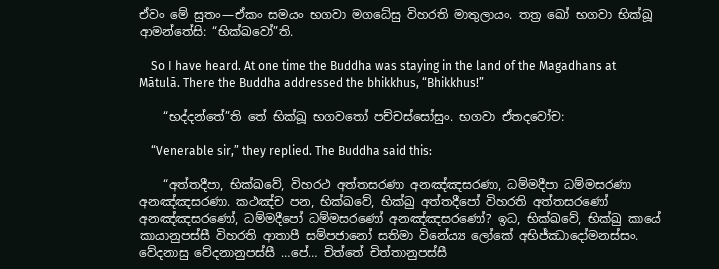ඒවං මේ සුතං—ඒකං සමයං භගවා මගධේසු විහරති මාතුලායං. තත්‍ර ඛෝ භගවා භික්ඛූ ආමන්තේසි: “භික්ඛවෝ”ති.

    So I have heard. At one time the Buddha was staying in the land of the Magadhans at Mātulā. There the Buddha addressed the bhikkhus, “Bhikkhus!”

    “භද්දන්තේ”ති තේ භික්ඛූ භගවතෝ පච්චස්සෝසුං. භගවා ඒතදවෝච:

    “Venerable sir,” they replied. The Buddha said this:

    “අත්තදීපා, භික්ඛවේ, විහරථ අත්තසරණා අනඤ්ඤසරණා, ධම්මදීපා ධම්මසරණා අනඤ්ඤසරණා. කථඤ්ච පන, භික්ඛවේ, භික්ඛු අත්තදීපෝ විහරති අත්තසරණෝ අනඤ්ඤසරණෝ, ධම්මදීපෝ ධම්මසරණෝ අනඤ්ඤසරණෝ? ඉධ, භික්ඛවේ, භික්ඛු කායේ කායානුපස්සී විහරති ආතාපී සම්පජානෝ සතිමා විනේය්‍ය ලෝකේ අභිජ්ඣාදෝමනස්සං. වේදනාසු වේදනානුපස්සී …පේ… චිත්තේ චිත්තානුපස්සී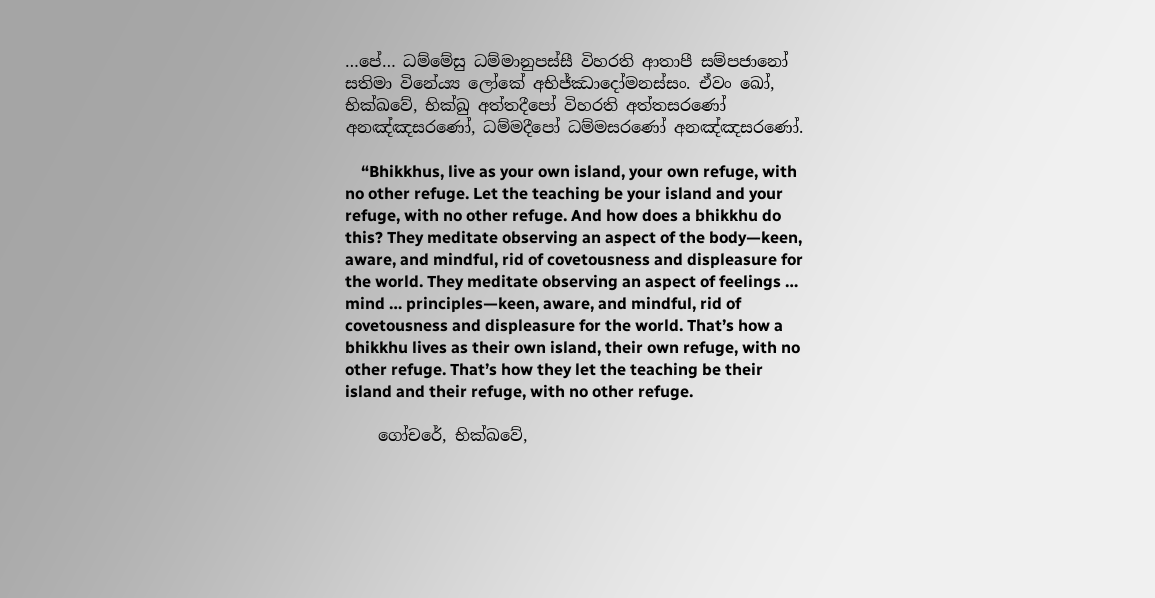…පේ… ධම්මේසු ධම්මානුපස්සී විහරති ආතාපී සම්පජානෝ සතිමා විනේය්‍ය ලෝකේ අභිජ්ඣාදෝමනස්සං. ඒවං ඛෝ, භික්ඛවේ, භික්ඛු අත්තදීපෝ විහරති අත්තසරණෝ අනඤ්ඤසරණෝ, ධම්මදීපෝ ධම්මසරණෝ අනඤ්ඤසරණෝ.

    “Bhikkhus, live as your own island, your own refuge, with no other refuge. Let the teaching be your island and your refuge, with no other refuge. And how does a bhikkhu do this? They meditate observing an aspect of the body—keen, aware, and mindful, rid of covetousness and displeasure for the world. They meditate observing an aspect of feelings … mind … principles—keen, aware, and mindful, rid of covetousness and displeasure for the world. That’s how a bhikkhu lives as their own island, their own refuge, with no other refuge. That’s how they let the teaching be their island and their refuge, with no other refuge.

    ගෝචරේ, භික්ඛවේ,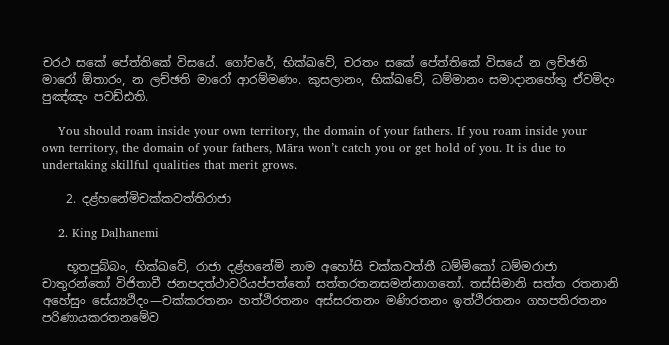චරථ සකේ පේත්තිකේ විසයේ. ගෝචරේ, භික්ඛවේ, චරතං සකේ පේත්තිකේ විසයේ න ලච්ඡති මාරෝ ඕතාරං, න ලච්ඡති මාරෝ ආරම්මණං. කුසලානං, භික්ඛවේ, ධම්මානං සමාදානහේතු ඒවමිදං පුඤ්ඤං පවඩ්ඪති.

    You should roam inside your own territory, the domain of your fathers. If you roam inside your own territory, the domain of your fathers, Māra won’t catch you or get hold of you. It is due to undertaking skillful qualities that merit grows.

    2. දළ්හනේමිචක්කවත්තිරාජා

    2. King Daḷhanemi

    භූතපුබ්බං, භික්ඛවේ, රාජා දළ්හනේමි නාම අහෝසි චක්කවත්තී ධම්මිකෝ ධම්මරාජා චාතුරන්තෝ විජිතාවී ජනපදත්ථාවරියප්පත්තෝ සත්තරතනසමන්නාගතෝ. තස්සිමානි සත්ත රතනානි අහේසුං සේය්‍යථිදං—චක්කරතනං හත්ථිරතනං අස්සරතනං මණිරතනං ඉත්ථිරතනං ගහපතිරතනං පරිණායකරතනමේව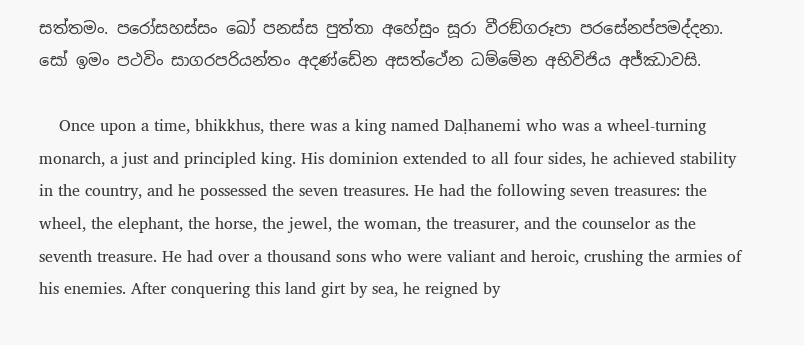සත්තමං. පරෝසහස්සං ඛෝ පනස්ස පුත්තා අහේසුං සූරා වීරඞ්ගරූපා පරසේනප්පමද්දනා. සෝ ඉමං පථවිං සාගරපරියන්තං අදණ්ඩේන අසත්ථේන ධම්මේන අභිවිජිය අජ්ඣාවසි.

    Once upon a time, bhikkhus, there was a king named Daḷhanemi who was a wheel-turning monarch, a just and principled king. His dominion extended to all four sides, he achieved stability in the country, and he possessed the seven treasures. He had the following seven treasures: the wheel, the elephant, the horse, the jewel, the woman, the treasurer, and the counselor as the seventh treasure. He had over a thousand sons who were valiant and heroic, crushing the armies of his enemies. After conquering this land girt by sea, he reigned by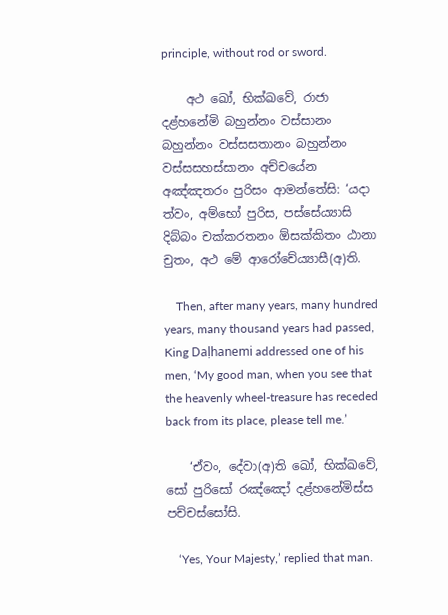principle, without rod or sword.

    අථ ඛෝ, භික්ඛවේ, රාජා දළ්හනේමි බහුන්නං වස්සානං බහුන්නං වස්සසතානං බහුන්නං වස්සසහස්සානං අච්චයේන අඤ්ඤතරං පුරිසං ආමන්තේසි: ‘යදා ත්වං, අම්භෝ පුරිස, පස්සේය්‍යාසි දිබ්බං චක්කරතනං ඕසක්කිතං ඨානා චුතං, අථ මේ ආරෝචේය්‍යාසී(අ)ති.

    Then, after many years, many hundred years, many thousand years had passed, King Daḷhanemi addressed one of his men, ‘My good man, when you see that the heavenly wheel-treasure has receded back from its place, please tell me.’

    ‘ඒවං, දේවා(අ)ති ඛෝ, භික්ඛවේ, සෝ පුරිසෝ රඤ්ඤෝ දළ්හනේමිස්ස පච්චස්සෝසි.

    ‘Yes, Your Majesty,’ replied that man.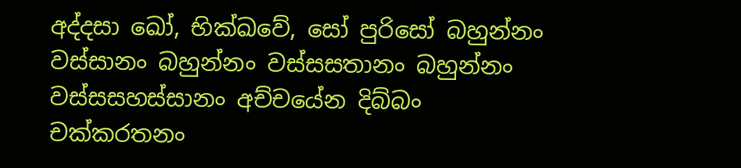අද්දසා ඛෝ, භික්ඛවේ, සෝ පුරිසෝ බහුන්නං වස්සානං බහුන්නං වස්සසතානං බහුන්නං වස්සසහස්සානං අච්චයේන දිබ්බං චක්කරතනං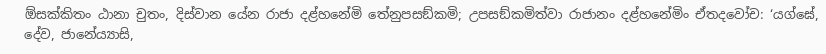ඕසක්කිතං ඨානා චුතං, දිස්වාන යේන රාජා දළ්හනේමි තේනුපසඞ්කමි; උපසඞ්කමිත්වා රාජානං දළ්හනේමිං ඒතදවෝච: ‘යග්ඝේ, දේව, ජානේය්‍යාසි,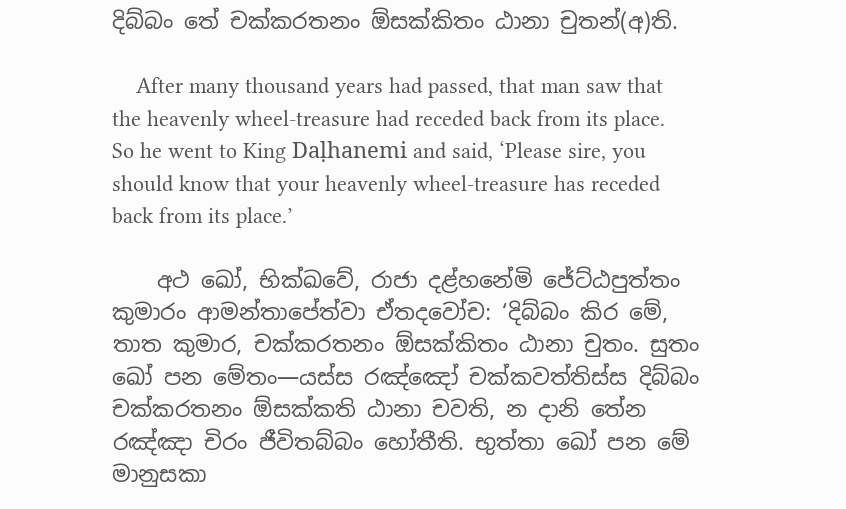දිබ්බං තේ චක්කරතනං ඕසක්කිතං ඨානා චුතන්(අ)ති.

    After many thousand years had passed, that man saw that the heavenly wheel-treasure had receded back from its place. So he went to King Daḷhanemi and said, ‘Please sire, you should know that your heavenly wheel-treasure has receded back from its place.’

    අථ ඛෝ, භික්ඛවේ, රාජා දළ්හනේමි ජේට්ඨපුත්තං කුමාරං ආමන්තාපේත්වා ඒතදවෝච: ‘දිබ්බං කිර මේ, තාත කුමාර, චක්කරතනං ඕසක්කිතං ඨානා චුතං. සුතං ඛෝ පන මේතං—යස්ස රඤ්ඤෝ චක්කවත්තිස්ස දිබ්බං චක්කරතනං ඕසක්කති ඨානා චවති, න දානි තේන රඤ්ඤා චිරං ජීවිතබ්බං හෝතීති. භුත්තා ඛෝ පන මේ මානුසකා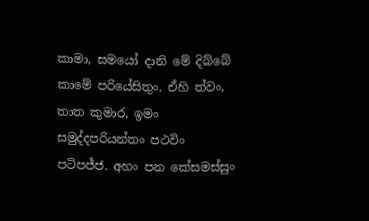කාමා, සමයෝ දානි මේ දිබ්බේ කාමේ පරියේසිතුං. ඒහි ත්වං, තාත කුමාර, ඉමං සමුද්දපරියන්තං පථවිං පටිපජ්ජ. අහං පන කේසමස්සුං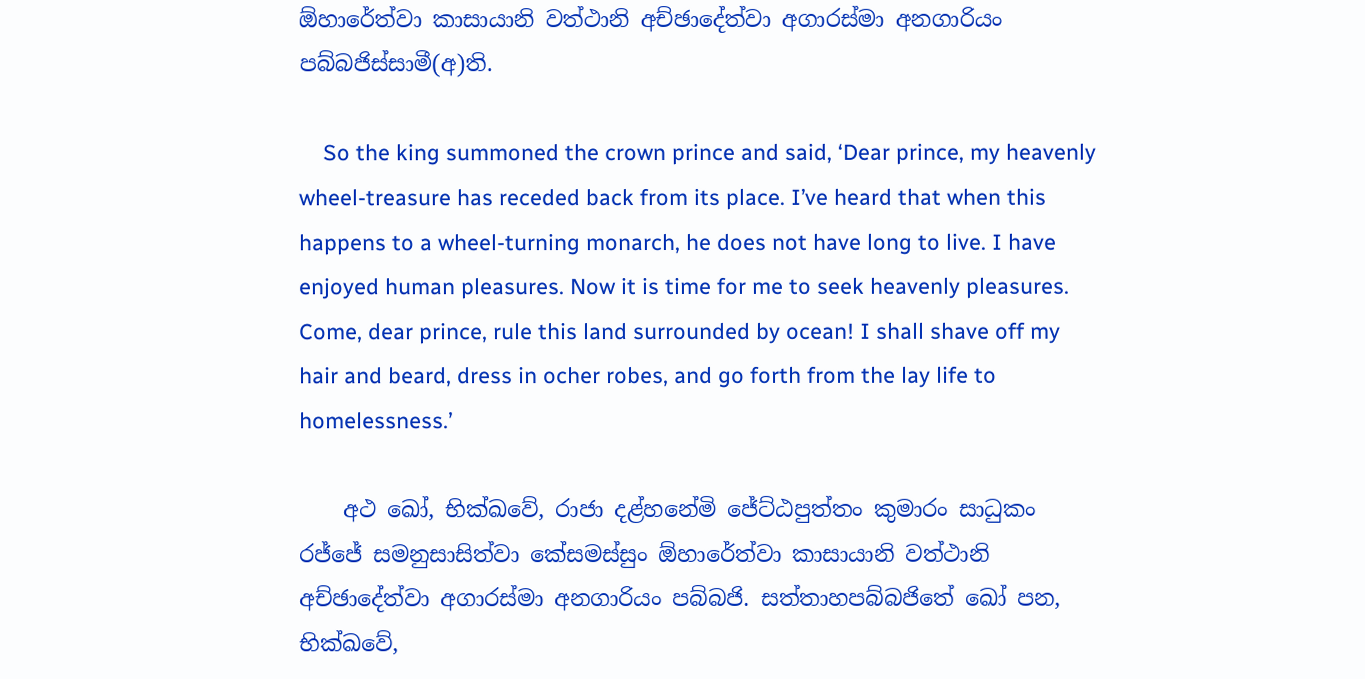ඕහාරේත්වා කාසායානි වත්ථානි අච්ඡාදේත්වා අගාරස්මා අනගාරියං පබ්බජිස්සාමී(අ)ති.

    So the king summoned the crown prince and said, ‘Dear prince, my heavenly wheel-treasure has receded back from its place. I’ve heard that when this happens to a wheel-turning monarch, he does not have long to live. I have enjoyed human pleasures. Now it is time for me to seek heavenly pleasures. Come, dear prince, rule this land surrounded by ocean! I shall shave off my hair and beard, dress in ocher robes, and go forth from the lay life to homelessness.’

    අථ ඛෝ, භික්ඛවේ, රාජා දළ්හනේමි ජේට්ඨපුත්තං කුමාරං සාධුකං රජ්ජේ සමනුසාසිත්වා කේසමස්සුං ඕහාරේත්වා කාසායානි වත්ථානි අච්ඡාදේත්වා අගාරස්මා අනගාරියං පබ්බජි. සත්තාහපබ්බජිතේ ඛෝ පන, භික්ඛවේ,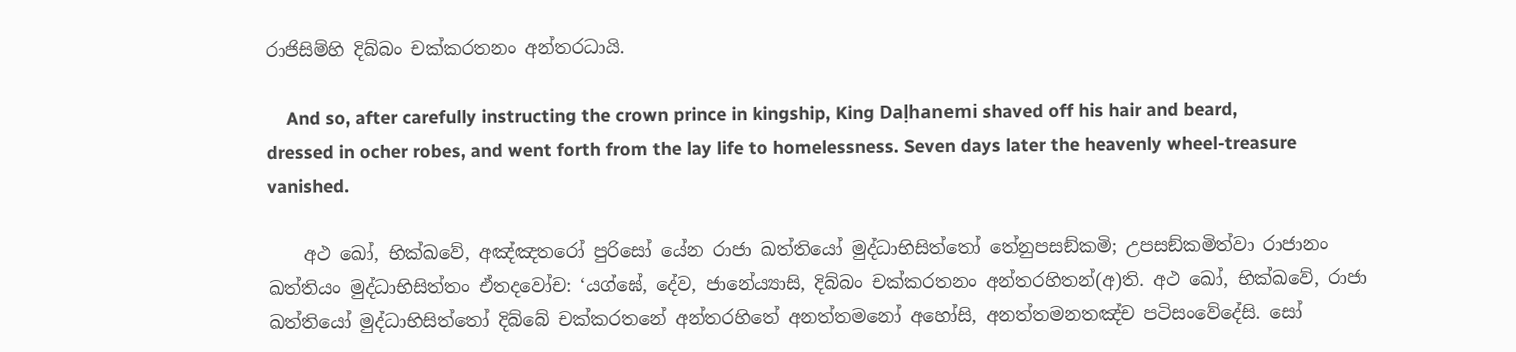රාජිසිම්හි දිබ්බං චක්කරතනං අන්තරධායි.

    And so, after carefully instructing the crown prince in kingship, King Daḷhanemi shaved off his hair and beard, dressed in ocher robes, and went forth from the lay life to homelessness. Seven days later the heavenly wheel-treasure vanished.

    අථ ඛෝ, භික්ඛවේ, අඤ්ඤතරෝ පුරිසෝ යේන රාජා ඛත්තියෝ මුද්ධාභිසිත්තෝ තේනුපසඞ්කමි; උපසඞ්කමිත්වා රාජානං ඛත්තියං මුද්ධාභිසිත්තං ඒතදවෝච: ‘යග්ඝේ, දේව, ජානේය්‍යාසි, දිබ්බං චක්කරතනං අන්තරහිතන්(අ)ති. අථ ඛෝ, භික්ඛවේ, රාජා ඛත්තියෝ මුද්ධාභිසිත්තෝ දිබ්බේ චක්කරතනේ අන්තරහිතේ අනත්තමනෝ අහෝසි, අනත්තමනතඤ්ච පටිසංවේදේසි. සෝ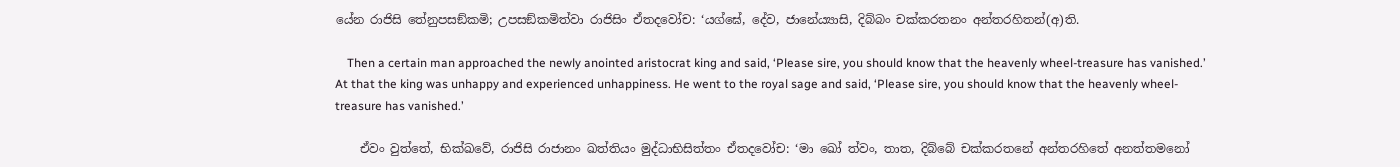යේන රාජිසි තේනුපසඞ්කමි; උපසඞ්කමිත්වා රාජිසිං ඒතදවෝච: ‘යග්ඝේ, දේව, ජානේය්‍යාසි, දිබ්බං චක්කරතනං අන්තරහිතන්(අ)ති.

    Then a certain man approached the newly anointed aristocrat king and said, ‘Please sire, you should know that the heavenly wheel-treasure has vanished.’ At that the king was unhappy and experienced unhappiness. He went to the royal sage and said, ‘Please sire, you should know that the heavenly wheel-treasure has vanished.’

    ඒවං වුත්තේ, භික්ඛවේ, රාජිසි රාජානං ඛත්තියං මුද්ධාභිසිත්තං ඒතදවෝච: ‘මා ඛෝ ත්වං, තාත, දිබ්බේ චක්කරතනේ අන්තරහිතේ අනත්තමනෝ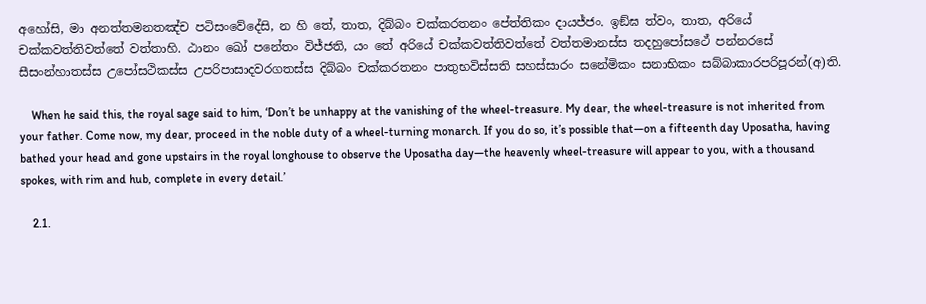අහෝසි, මා අනත්තමනතඤ්ච පටිසංවේදේසි, න හි තේ, තාත, දිබ්බං චක්කරතනං පේත්තිකං දායජ්ජං. ඉඞ්ඝ ත්වං, තාත, අරියේ චක්කවත්තිවත්තේ වත්තාහි. ඨානං ඛෝ පනේතං විජ්ජති, යං තේ අරියේ චක්කවත්තිවත්තේ වත්තමානස්ස තදහුපෝසථේ පන්නරසේ සීසංන්හාතස්ස උපෝසථිකස්ස උපරිපාසාදවරගතස්ස දිබ්බං චක්කරතනං පාතුභවිස්සති සහස්සාරං සනේමිකං සනාභිකං සබ්බාකාරපරිපූරන්(අ)ති.

    When he said this, the royal sage said to him, ‘Don’t be unhappy at the vanishing of the wheel-treasure. My dear, the wheel-treasure is not inherited from your father. Come now, my dear, proceed in the noble duty of a wheel-turning monarch. If you do so, it’s possible that—on a fifteenth day Uposatha, having bathed your head and gone upstairs in the royal longhouse to observe the Uposatha day—the heavenly wheel-treasure will appear to you, with a thousand spokes, with rim and hub, complete in every detail.’

    2.1.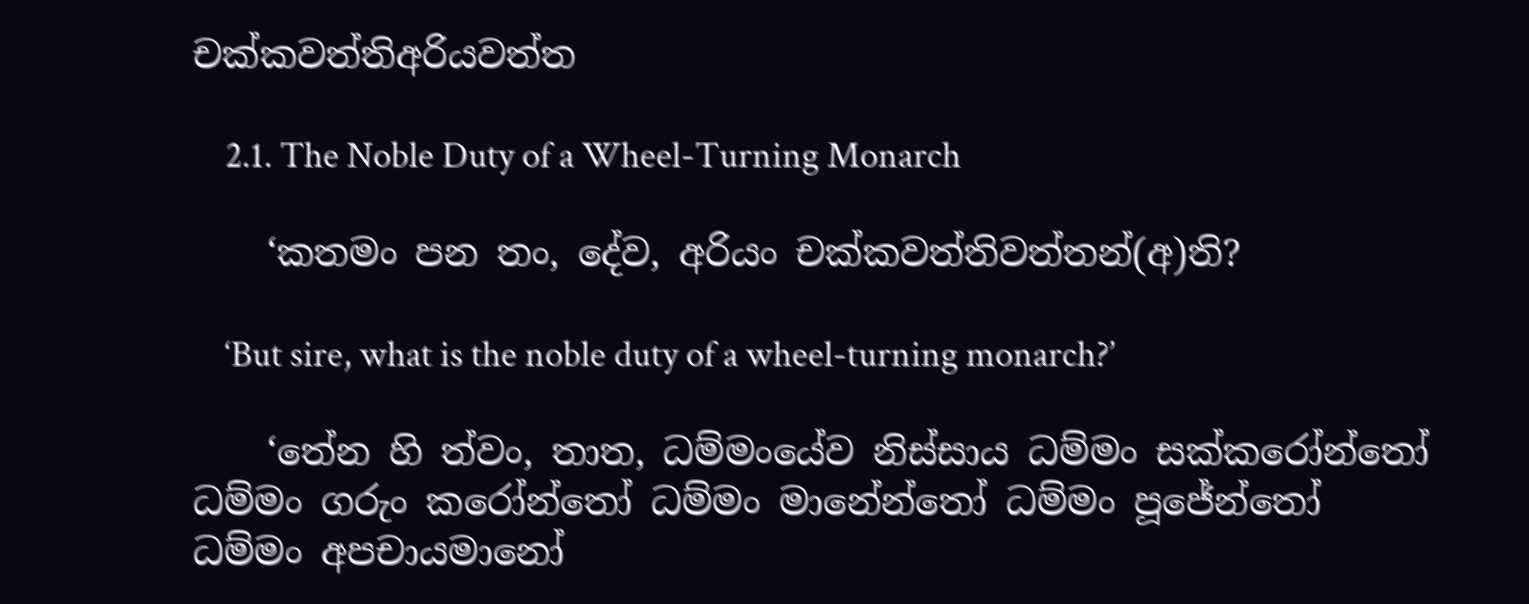චක්කවත්තිඅරියවත්ත

    2.1. The Noble Duty of a Wheel-Turning Monarch

    ‘කතමං පන තං, දේව, අරියං චක්කවත්තිවත්තන්(අ)ති?

    ‘But sire, what is the noble duty of a wheel-turning monarch?’

    ‘තේන හි ත්වං, තාත, ධම්මංයේව නිස්සාය ධම්මං සක්කරෝන්තෝ ධම්මං ගරුං කරෝන්තෝ ධම්මං මානේන්තෝ ධම්මං පූජේන්තෝ ධම්මං අපචායමානෝ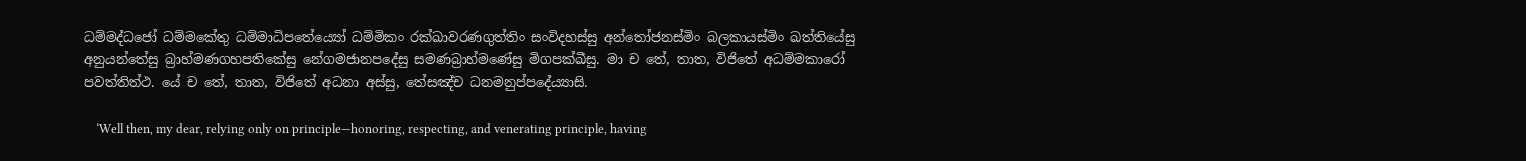ධම්මද්ධජෝ ධම්මකේතු ධම්මාධිපතේය්‍යෝ ධම්මිකං රක්ඛාවරණගුත්තිං සංවිදහස්සු අන්තෝජනස්මිං බලකායස්මිං ඛත්තියේසු අනුයන්තේසු බ්‍රාහ්මණගහපතිකේසු නේගමජානපදේසු සමණබ්‍රාහ්මණේසු මිගපක්ඛීසු. මා ච තේ, තාත, විජිතේ අධම්මකාරෝ පවත්තිත්ථ. යේ ච තේ, තාත, විජිතේ අධනා අස්සු, තේසඤ්ච ධනමනුප්පදේය්‍යාසි.

    ‘Well then, my dear, relying only on principle—honoring, respecting, and venerating principle, having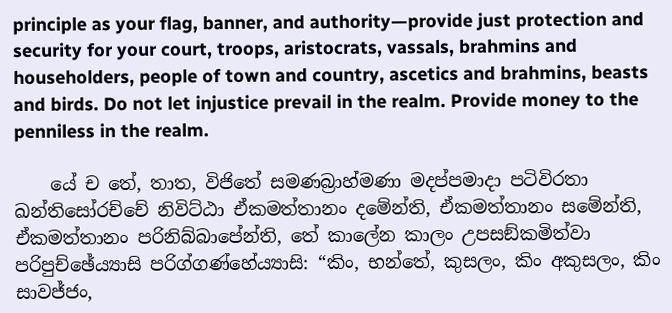principle as your flag, banner, and authority—provide just protection and security for your court, troops, aristocrats, vassals, brahmins and householders, people of town and country, ascetics and brahmins, beasts and birds. Do not let injustice prevail in the realm. Provide money to the penniless in the realm.

    යේ ච තේ, තාත, විජිතේ සමණබ්‍රාහ්මණා මදප්පමාදා පටිවිරතා ඛන්තිසෝරච්චේ නිවිට්ඨා ඒකමත්තානං දමේන්ති, ඒකමත්තානං සමේන්ති, ඒකමත්තානං පරිනිබ්බාපේන්ති, තේ කාලේන කාලං උපසඞ්කමිත්වා පරිපුච්ඡේය්‍යාසි පරිග්ගණ්හේය්‍යාසි: “කිං, භන්තේ, කුසලං, කිං අකුසලං, කිං සාවජ්ජං,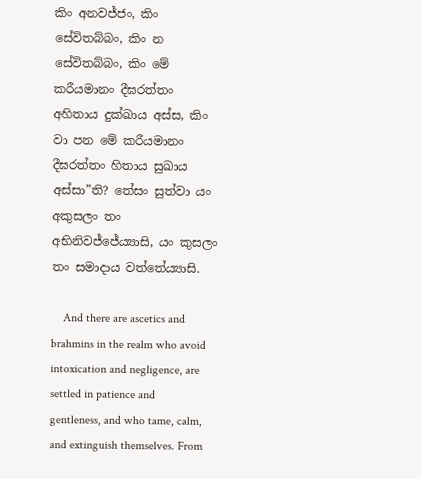කිං අනවජ්ජං, කිං සේවිතබ්බං, කිං න සේවිතබ්බං, කිං මේ කරීයමානං දීඝරත්තං අහිතාය දුක්ඛාය අස්ස, කිං වා පන මේ කරීයමානං දීඝරත්තං හිතාය සුඛාය අස්සා”ති? තේසං සුත්වා යං අකුසලං තං අභිනිවජ්ජේය්‍යාසි, යං කුසලං තං සමාදාය වත්තේය්‍යාසි.

    And there are ascetics and brahmins in the realm who avoid intoxication and negligence, are settled in patience and gentleness, and who tame, calm, and extinguish themselves. From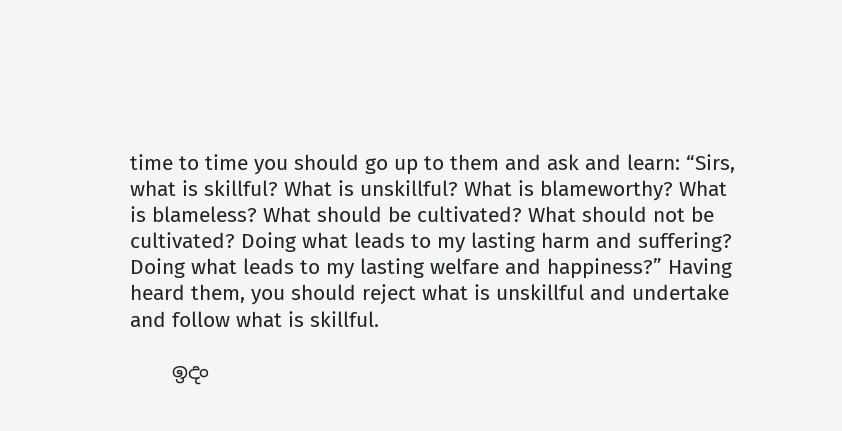time to time you should go up to them and ask and learn: “Sirs, what is skillful? What is unskillful? What is blameworthy? What is blameless? What should be cultivated? What should not be cultivated? Doing what leads to my lasting harm and suffering? Doing what leads to my lasting welfare and happiness?” Having heard them, you should reject what is unskillful and undertake and follow what is skillful.

    ඉදං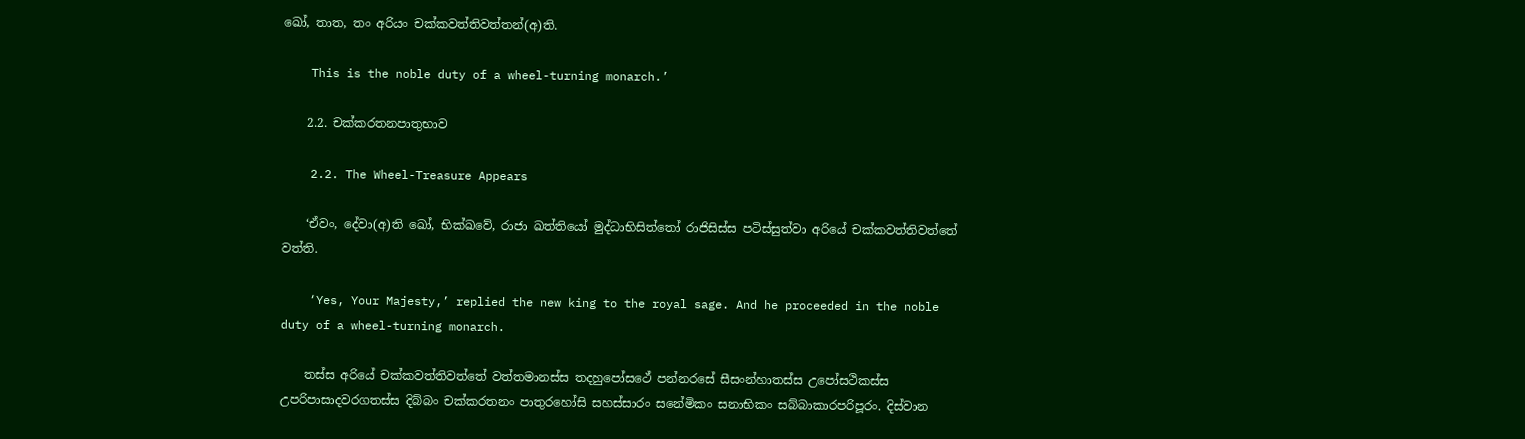ඛෝ, තාත, තං අරියං චක්කවත්තිවත්තන්(අ)ති.

    This is the noble duty of a wheel-turning monarch.’

    2.2. චක්කරතනපාතුභාව

    2.2. The Wheel-Treasure Appears

    ‘ඒවං, දේවා(අ)ති ඛෝ, භික්ඛවේ, රාජා ඛත්තියෝ මුද්ධාභිසිත්තෝ රාජිසිස්ස පටිස්සුත්වා අරියේ චක්කවත්තිවත්තේ වත්ති.

    ‘Yes, Your Majesty,’ replied the new king to the royal sage. And he proceeded in the noble duty of a wheel-turning monarch.

    තස්ස අරියේ චක්කවත්තිවත්තේ වත්තමානස්ස තදහුපෝසථේ පන්නරසේ සීසංන්හාතස්ස උපෝසථිකස්ස උපරිපාසාදවරගතස්ස දිබ්බං චක්කරතනං පාතුරහෝසි සහස්සාරං සනේමිකං සනාභිකං සබ්බාකාරපරිපූරං. දිස්වාන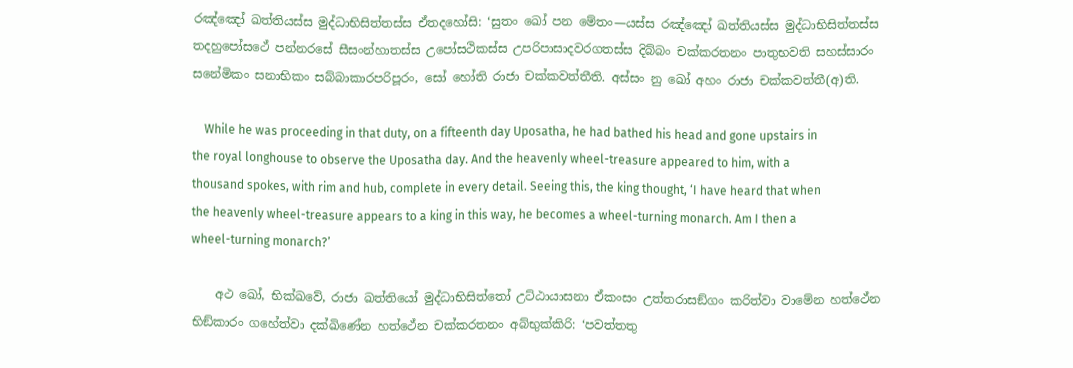රඤ්ඤෝ ඛත්තියස්ස මුද්ධාභිසිත්තස්ස ඒතදහෝසි: ‘සුතං ඛෝ පන මේතං—යස්ස රඤ්ඤෝ ඛත්තියස්ස මුද්ධාභිසිත්තස්ස තදහුපෝසථේ පන්නරසේ සීසංන්හාතස්ස උපෝසථිකස්ස උපරිපාසාදවරගතස්ස දිබ්බං චක්කරතනං පාතුභවති සහස්සාරං සනේමිකං සනාභිකං සබ්බාකාරපරිපූරං, සෝ හෝති රාජා චක්කවත්තීති. අස්සං නු ඛෝ අහං රාජා චක්කවත්තී(අ)ති.

    While he was proceeding in that duty, on a fifteenth day Uposatha, he had bathed his head and gone upstairs in the royal longhouse to observe the Uposatha day. And the heavenly wheel-treasure appeared to him, with a thousand spokes, with rim and hub, complete in every detail. Seeing this, the king thought, ‘I have heard that when the heavenly wheel-treasure appears to a king in this way, he becomes a wheel-turning monarch. Am I then a wheel-turning monarch?’

    අථ ඛෝ, භික්ඛවේ, රාජා ඛත්තියෝ මුද්ධාභිසිත්තෝ උට්ඨායාසනා ඒකංසං උත්තරාසඞ්ගං කරිත්වා වාමේන හත්ථේන භිඞ්කාරං ගහේත්වා දක්ඛිණේන හත්ථේන චක්කරතනං අබ්භුක්කිරි: ‘පවත්තතු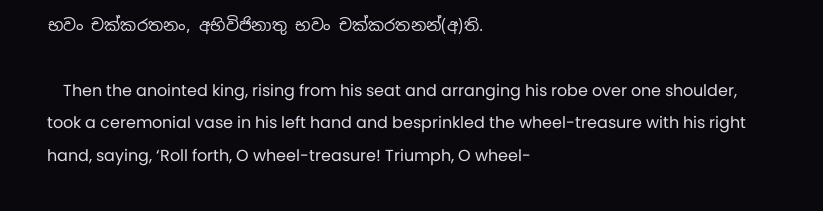භවං චක්කරතනං, අභිවිජිනාතු භවං චක්කරතනන්(අ)ති.

    Then the anointed king, rising from his seat and arranging his robe over one shoulder, took a ceremonial vase in his left hand and besprinkled the wheel-treasure with his right hand, saying, ‘Roll forth, O wheel-treasure! Triumph, O wheel-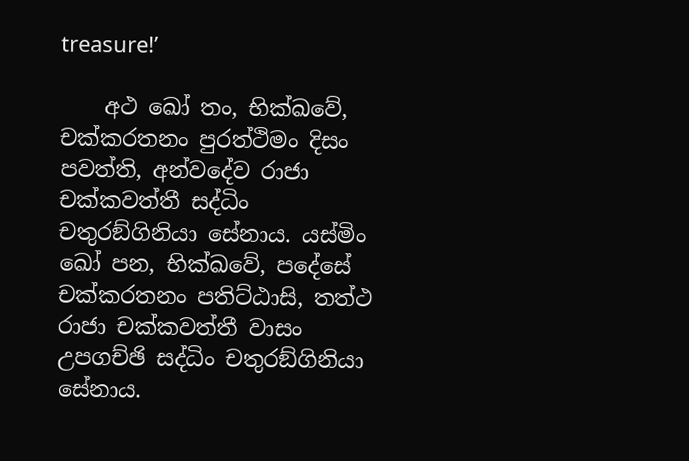treasure!’

    අථ ඛෝ තං, භික්ඛවේ, චක්කරතනං පුරත්ථිමං දිසං පවත්ති, අන්වදේව රාජා චක්කවත්තී සද්ධිං චතුරඞ්ගිනියා සේනාය. යස්මිං ඛෝ පන, භික්ඛවේ, පදේසේ චක්කරතනං පතිට්ඨාසි, තත්ථ රාජා චක්කවත්තී වාසං උපගච්ඡි සද්ධිං චතුරඞ්ගිනියා සේනාය.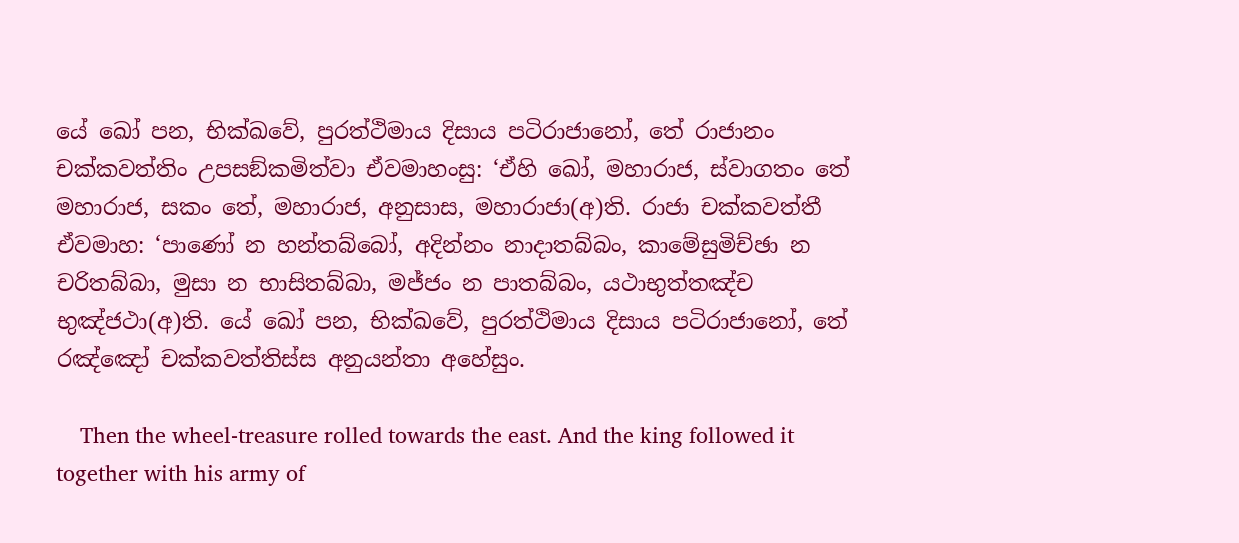යේ ඛෝ පන, භික්ඛවේ, පුරත්ථිමාය දිසාය පටිරාජානෝ, තේ රාජානං චක්කවත්තිං උපසඞ්කමිත්වා ඒවමාහංසු: ‘ඒහි ඛෝ, මහාරාජ, ස්වාගතං තේ මහාරාජ, සකං තේ, මහාරාජ, අනුසාස, මහාරාජා(අ)ති. රාජා චක්කවත්තී ඒවමාහ: ‘පාණෝ න හන්තබ්බෝ, අදින්නං නාදාතබ්බං, කාමේසුමිච්ඡා න චරිතබ්බා, මුසා න භාසිතබ්බා, මජ්ජං න පාතබ්බං, යථාභුත්තඤ්ච භුඤ්ජථා(අ)ති. යේ ඛෝ පන, භික්ඛවේ, පුරත්ථිමාය දිසාය පටිරාජානෝ, තේ රඤ්ඤෝ චක්කවත්තිස්ස අනුයන්තා අහේසුං.

    Then the wheel-treasure rolled towards the east. And the king followed it together with his army of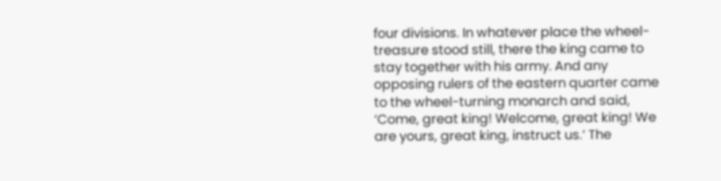four divisions. In whatever place the wheel-treasure stood still, there the king came to stay together with his army. And any opposing rulers of the eastern quarter came to the wheel-turning monarch and said, ‘Come, great king! Welcome, great king! We are yours, great king, instruct us.’ The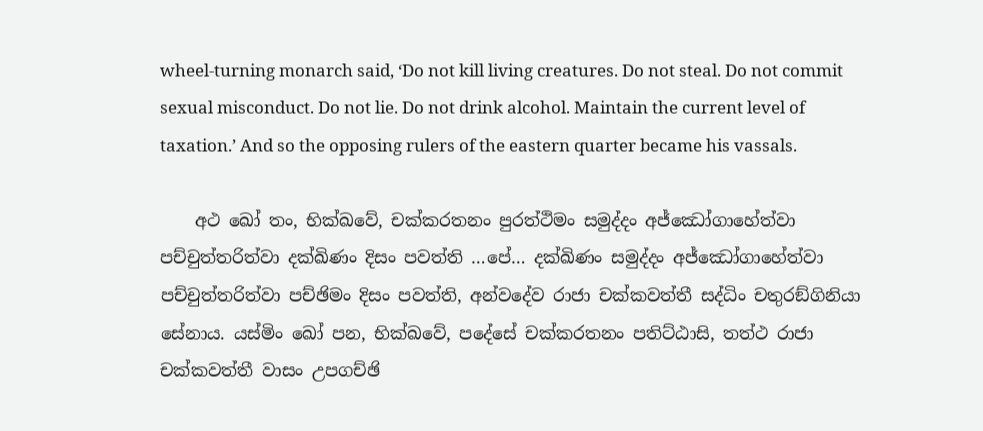wheel-turning monarch said, ‘Do not kill living creatures. Do not steal. Do not commit sexual misconduct. Do not lie. Do not drink alcohol. Maintain the current level of taxation.’ And so the opposing rulers of the eastern quarter became his vassals.

    අථ ඛෝ තං, භික්ඛවේ, චක්කරතනං පුරත්ථිමං සමුද්දං අජ්ඣෝගාහේත්වා පච්චුත්තරිත්වා දක්ඛිණං දිසං පවත්ති …පේ… දක්ඛිණං සමුද්දං අජ්ඣෝගාහේත්වා පච්චුත්තරිත්වා පච්ඡිමං දිසං පවත්ති, අන්වදේව රාජා චක්කවත්තී සද්ධිං චතුරඞ්ගිනියා සේනාය. යස්මිං ඛෝ පන, භික්ඛවේ, පදේසේ චක්කරතනං පතිට්ඨාසි, තත්ථ රාජා චක්කවත්තී වාසං උපගච්ඡි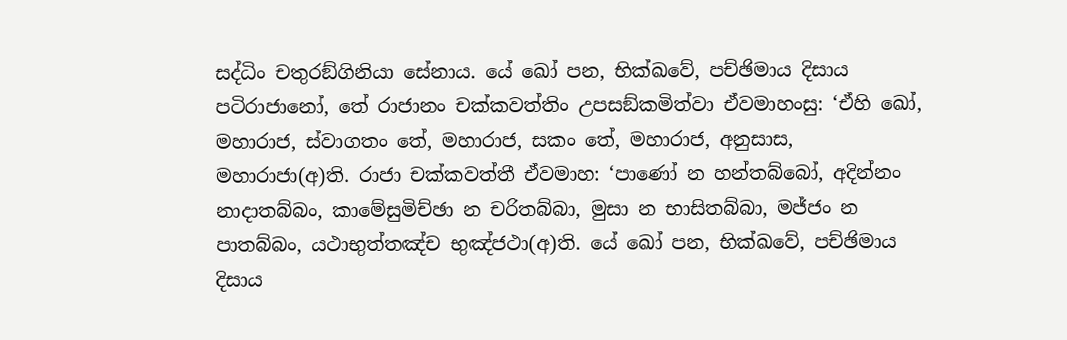සද්ධිං චතුරඞ්ගිනියා සේනාය. යේ ඛෝ පන, භික්ඛවේ, පච්ඡිමාය දිසාය පටිරාජානෝ, තේ රාජානං චක්කවත්තිං උපසඞ්කමිත්වා ඒවමාහංසු: ‘ඒහි ඛෝ, මහාරාජ, ස්වාගතං තේ, මහාරාජ, සකං තේ, මහාරාජ, අනුසාස, මහාරාජා(අ)ති. රාජා චක්කවත්තී ඒවමාහ: ‘පාණෝ න හන්තබ්බෝ, අදින්නං නාදාතබ්බං, කාමේසුමිච්ඡා න චරිතබ්බා, මුසා න භාසිතබ්බා, මජ්ජං න පාතබ්බං, යථාභුත්තඤ්ච භුඤ්ජථා(අ)ති. යේ ඛෝ පන, භික්ඛවේ, පච්ඡිමාය දිසාය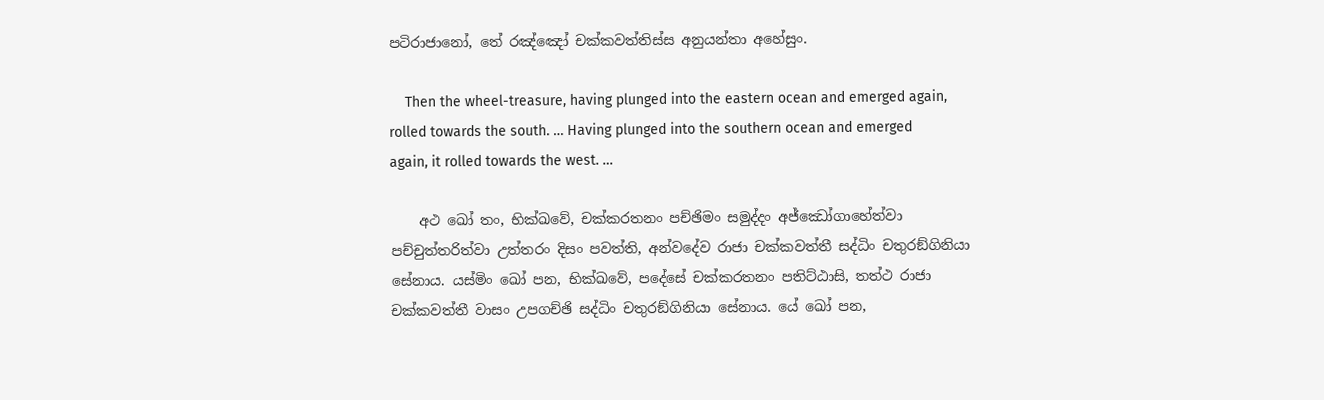පටිරාජානෝ, තේ රඤ්ඤෝ චක්කවත්තිස්ස අනුයන්තා අහේසුං.

    Then the wheel-treasure, having plunged into the eastern ocean and emerged again, rolled towards the south. … Having plunged into the southern ocean and emerged again, it rolled towards the west. …

    අථ ඛෝ තං, භික්ඛවේ, චක්කරතනං පච්ඡිමං සමුද්දං අජ්ඣෝගාහේත්වා පච්චුත්තරිත්වා උත්තරං දිසං පවත්ති, අන්වදේව රාජා චක්කවත්තී සද්ධිං චතුරඞ්ගිනියා සේනාය. යස්මිං ඛෝ පන, භික්ඛවේ, පදේසේ චක්කරතනං පතිට්ඨාසි, තත්ථ රාජා චක්කවත්තී වාසං උපගච්ඡි සද්ධිං චතුරඞ්ගිනියා සේනාය. යේ ඛෝ පන,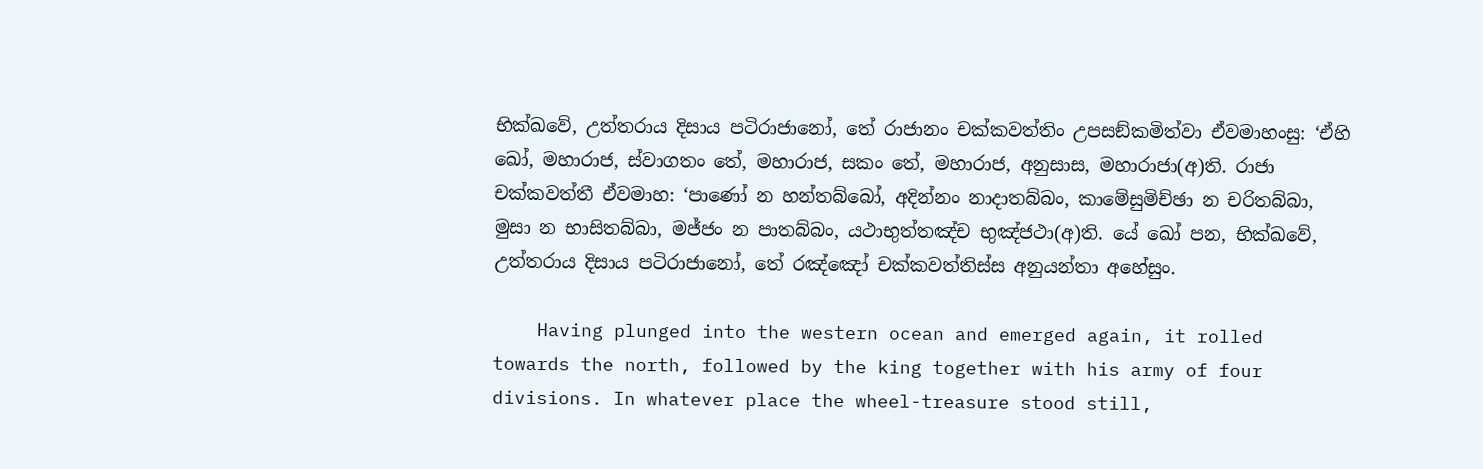භික්ඛවේ, උත්තරාය දිසාය පටිරාජානෝ, තේ රාජානං චක්කවත්තිං උපසඞ්කමිත්වා ඒවමාහංසු: ‘ඒහි ඛෝ, මහාරාජ, ස්වාගතං තේ, මහාරාජ, සකං තේ, මහාරාජ, අනුසාස, මහාරාජා(අ)ති. රාජා චක්කවත්තී ඒවමාහ: ‘පාණෝ න හන්තබ්බෝ, අදින්නං නාදාතබ්බං, කාමේසුමිච්ඡා න චරිතබ්බා, මුසා න භාසිතබ්බා, මජ්ජං න පාතබ්බං, යථාභුත්තඤ්ච භුඤ්ජථා(අ)ති. යේ ඛෝ පන, භික්ඛවේ, උත්තරාය දිසාය පටිරාජානෝ, තේ රඤ්ඤෝ චක්කවත්තිස්ස අනුයන්තා අහේසුං.

    Having plunged into the western ocean and emerged again, it rolled towards the north, followed by the king together with his army of four divisions. In whatever place the wheel-treasure stood still,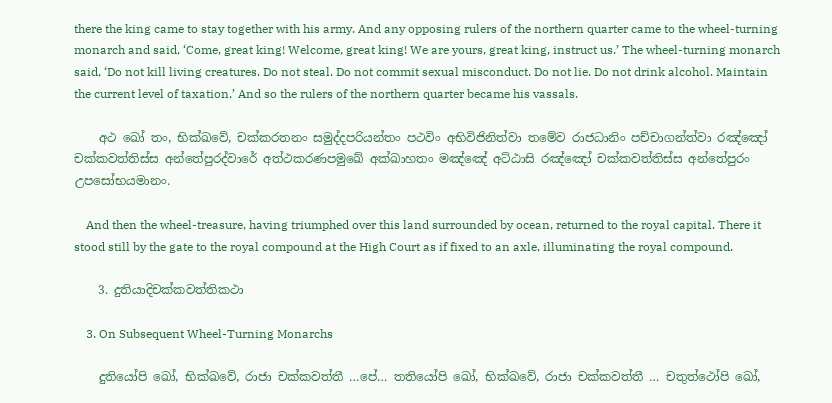there the king came to stay together with his army. And any opposing rulers of the northern quarter came to the wheel-turning monarch and said, ‘Come, great king! Welcome, great king! We are yours, great king, instruct us.’ The wheel-turning monarch said, ‘Do not kill living creatures. Do not steal. Do not commit sexual misconduct. Do not lie. Do not drink alcohol. Maintain the current level of taxation.’ And so the rulers of the northern quarter became his vassals.

    අථ ඛෝ තං, භික්ඛවේ, චක්කරතනං සමුද්දපරියන්තං පථවිං අභිවිජිනිත්වා තමේව රාජධානිං පච්චාගන්ත්වා රඤ්ඤෝ චක්කවත්තිස්ස අන්තේපුරද්වාරේ අත්ථකරණපමුඛේ අක්ඛාහතං මඤ්ඤේ අට්ඨාසි රඤ්ඤෝ චක්කවත්තිස්ස අන්තේපුරං උපසෝභයමානං.

    And then the wheel-treasure, having triumphed over this land surrounded by ocean, returned to the royal capital. There it stood still by the gate to the royal compound at the High Court as if fixed to an axle, illuminating the royal compound.

    3. දුතියාදිචක්කවත්තිකථා

    3. On Subsequent Wheel-Turning Monarchs

    දුතියෝපි ඛෝ, භික්ඛවේ, රාජා චක්කවත්තී …පේ… තතියෝපි ඛෝ, භික්ඛවේ, රාජා චක්කවත්තී … චතුත්ථෝපි ඛෝ,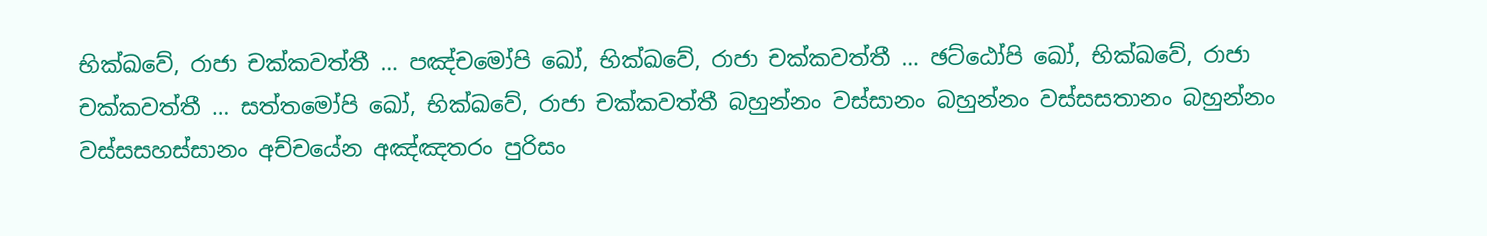භික්ඛවේ, රාජා චක්කවත්තී … පඤ්චමෝපි ඛෝ, භික්ඛවේ, රාජා චක්කවත්තී … ඡට්ඨෝපි ඛෝ, භික්ඛවේ, රාජා චක්කවත්තී … සත්තමෝපි ඛෝ, භික්ඛවේ, රාජා චක්කවත්තී බහුන්නං වස්සානං බහුන්නං වස්සසතානං බහුන්නං වස්සසහස්සානං අච්චයේන අඤ්ඤතරං පුරිසං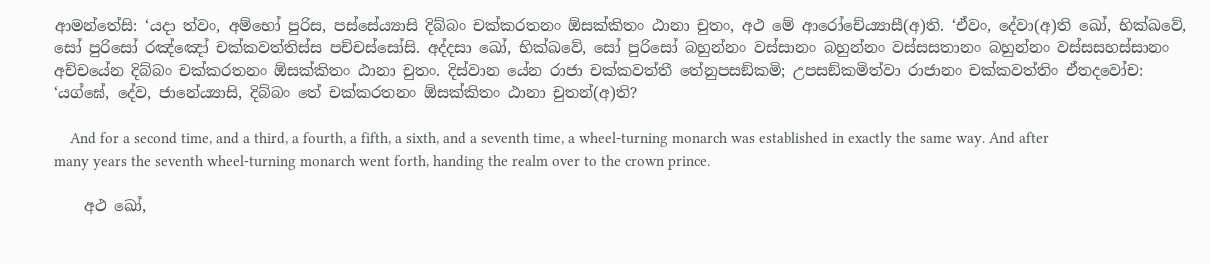ආමන්තේසි: ‘යදා ත්වං, අම්භෝ පුරිස, පස්සේය්‍යාසි දිබ්බං චක්කරතනං ඕසක්කිතං ඨානා චුතං, අථ මේ ආරෝචේය්‍යාසී(අ)ති. ‘ඒවං, දේවා(අ)ති ඛෝ, භික්ඛවේ, සෝ පුරිසෝ රඤ්ඤෝ චක්කවත්තිස්ස පච්චස්සෝසි. අද්දසා ඛෝ, භික්ඛවේ, සෝ පුරිසෝ බහුන්නං වස්සානං බහුන්නං වස්සසතානං බහුන්නං වස්සසහස්සානං අච්චයේන දිබ්බං චක්කරතනං ඕසක්කිතං ඨානා චුතං. දිස්වාන යේන රාජා චක්කවත්තී තේනුපසඞ්කමි; උපසඞ්කමිත්වා රාජානං චක්කවත්තිං ඒතදවෝච: ‘යග්ඝේ, දේව, ජානේය්‍යාසි, දිබ්බං තේ චක්කරතනං ඕසක්කිතං ඨානා චුතන්(අ)ති?

    And for a second time, and a third, a fourth, a fifth, a sixth, and a seventh time, a wheel-turning monarch was established in exactly the same way. And after many years the seventh wheel-turning monarch went forth, handing the realm over to the crown prince.

    අථ ඛෝ,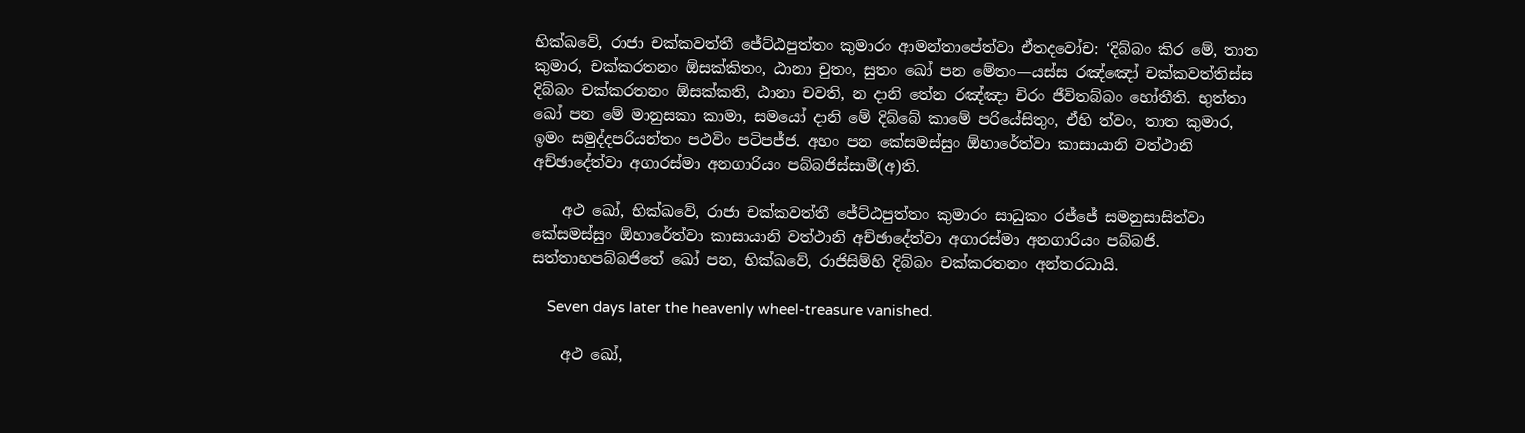භික්ඛවේ, රාජා චක්කවත්තී ජේට්ඨපුත්තං කුමාරං ආමන්තාපේත්වා ඒතදවෝච: ‘දිබ්බං කිර මේ, තාත කුමාර, චක්කරතනං ඕසක්කිතං, ඨානා චුතං, සුතං ඛෝ පන මේතං—යස්ස රඤ්ඤෝ චක්කවත්තිස්ස දිබ්බං චක්කරතනං ඕසක්කති, ඨානා චවති, න දානි තේන රඤ්ඤා චිරං ජීවිතබ්බං හෝතීති. භුත්තා ඛෝ පන මේ මානුසකා කාමා, සමයෝ දානි මේ දිබ්බේ කාමේ පරියේසිතුං, ඒහි ත්වං, තාත කුමාර, ඉමං සමුද්දපරියන්තං පථවිං පටිපජ්ජ. අහං පන කේසමස්සුං ඕහාරේත්වා කාසායානි වත්ථානි අච්ඡාදේත්වා අගාරස්මා අනගාරියං පබ්බජිස්සාමී(අ)ති.

    අථ ඛෝ, භික්ඛවේ, රාජා චක්කවත්තී ජේට්ඨපුත්තං කුමාරං සාධුකං රජ්ජේ සමනුසාසිත්වා කේසමස්සුං ඕහාරේත්වා කාසායානි වත්ථානි අච්ඡාදේත්වා අගාරස්මා අනගාරියං පබ්බජි. සත්තාහපබ්බජිතේ ඛෝ පන, භික්ඛවේ, රාජිසිම්හි දිබ්බං චක්කරතනං අන්තරධායි.

    Seven days later the heavenly wheel-treasure vanished.

    අථ ඛෝ,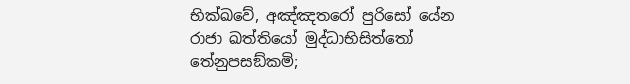භික්ඛවේ, අඤ්ඤතරෝ පුරිසෝ යේන රාජා ඛත්තියෝ මුද්ධාභිසිත්තෝ තේනුපසඞ්කමි;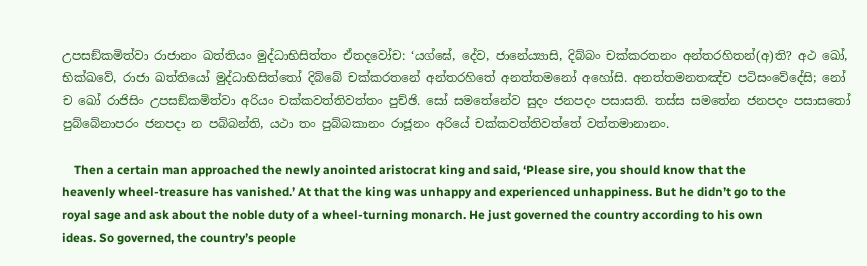උපසඞ්කමිත්වා රාජානං ඛත්තියං මුද්ධාභිසිත්තං ඒතදවෝච: ‘යග්ඝේ, දේව, ජානේය්‍යාසි, දිබ්බං චක්කරතනං අන්තරහිතන්(අ)ති? අථ ඛෝ, භික්ඛවේ, රාජා ඛත්තියෝ මුද්ධාභිසිත්තෝ දිබ්බේ චක්කරතනේ අන්තරහිතේ අනත්තමනෝ අහෝසි. අනත්තමනතඤ්ච පටිසංවේදේසි; නෝ ච ඛෝ රාජිසිං උපසඞ්කමිත්වා අරියං චක්කවත්තිවත්තං පුච්ඡි. සෝ සමතේනේව සුදං ජනපදං පසාසති. තස්ස සමතේන ජනපදං පසාසතෝ පුබ්බේනාපරං ජනපදා න පබ්බන්ති, යථා තං පුබ්බකානං රාජූනං අරියේ චක්කවත්තිවත්තේ වත්තමානානං.

    Then a certain man approached the newly anointed aristocrat king and said, ‘Please sire, you should know that the heavenly wheel-treasure has vanished.’ At that the king was unhappy and experienced unhappiness. But he didn’t go to the royal sage and ask about the noble duty of a wheel-turning monarch. He just governed the country according to his own ideas. So governed, the country’s people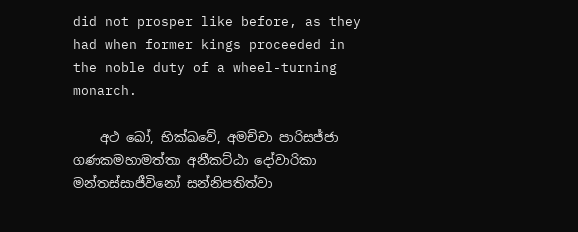did not prosper like before, as they had when former kings proceeded in the noble duty of a wheel-turning monarch.

    අථ ඛෝ, භික්ඛවේ, අමච්චා පාරිසජ්ජා ගණකමහාමත්තා අනීකට්ඨා දෝවාරිකා මන්තස්සාජීවිනෝ සන්නිපතිත්වා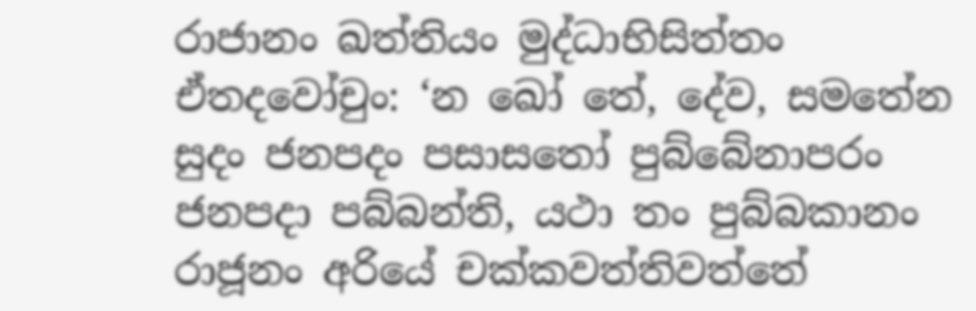රාජානං ඛත්තියං මුද්ධාභිසිත්තං ඒතදවෝචුං: ‘න ඛෝ තේ, දේව, සමතේන සුදං ජනපදං පසාසතෝ පුබ්බේනාපරං ජනපදා පබ්බන්ති, යථා තං පුබ්බකානං රාජූනං අරියේ චක්කවත්තිවත්තේ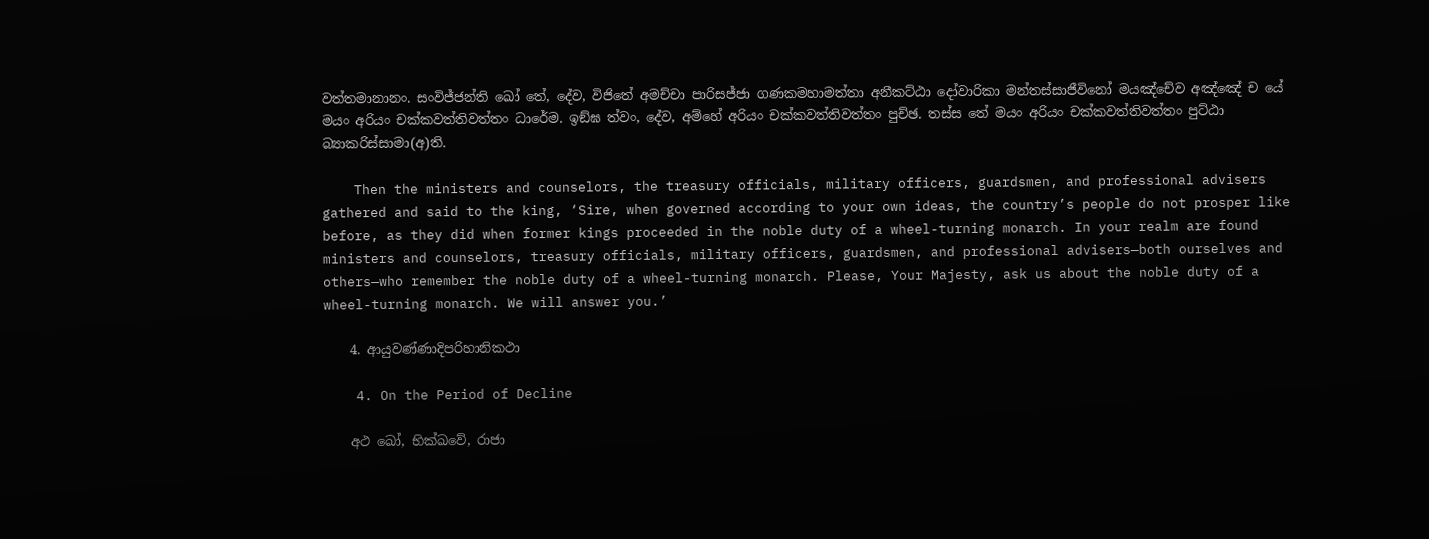වත්තමානානං. සංවිජ්ජන්ති ඛෝ තේ, දේව, විජිතේ අමච්චා පාරිසජ්ජා ගණකමහාමත්තා අනීකට්ඨා දෝවාරිකා මන්තස්සාජීවිනෝ මයඤ්චේව අඤ්ඤේ ච යේ මයං අරියං චක්කවත්තිවත්තං ධාරේම. ඉඞ්ඝ ත්වං, දේව, අම්හේ අරියං චක්කවත්තිවත්තං පුච්ඡ. තස්ස තේ මයං අරියං චක්කවත්තිවත්තං පුට්ඨා බ්‍යාකරිස්සාමා(අ)ති.

    Then the ministers and counselors, the treasury officials, military officers, guardsmen, and professional advisers gathered and said to the king, ‘Sire, when governed according to your own ideas, the country’s people do not prosper like before, as they did when former kings proceeded in the noble duty of a wheel-turning monarch. In your realm are found ministers and counselors, treasury officials, military officers, guardsmen, and professional advisers—both ourselves and others—who remember the noble duty of a wheel-turning monarch. Please, Your Majesty, ask us about the noble duty of a wheel-turning monarch. We will answer you.’

    4. ආයුවණ්ණාදිපරිහානිකථා

    4. On the Period of Decline

    අථ ඛෝ, භික්ඛවේ, රාජා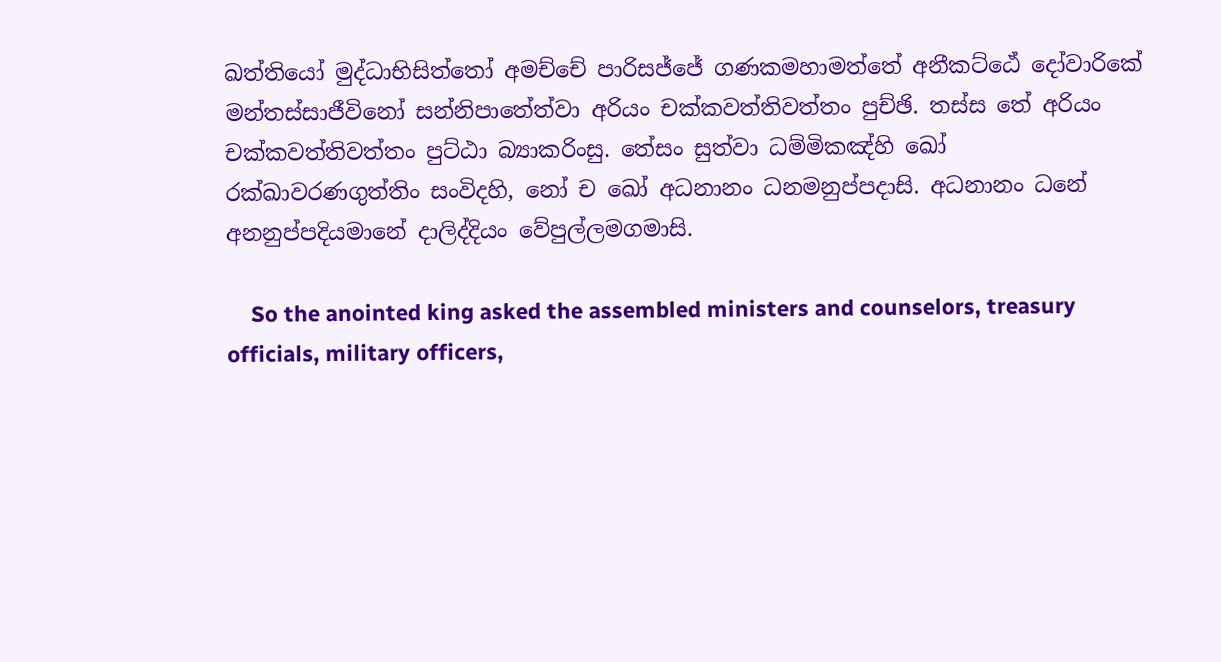ඛත්තියෝ මුද්ධාභිසිත්තෝ අමච්චේ පාරිසජ්ජේ ගණකමහාමත්තේ අනීකට්ඨේ දෝවාරිකේ මන්තස්සාජීවිනෝ සන්නිපාතේත්වා අරියං චක්කවත්තිවත්තං පුච්ඡි. තස්ස තේ අරියං චක්කවත්තිවත්තං පුට්ඨා බ්‍යාකරිංසු. තේසං සුත්වා ධම්මිකඤ්හි ඛෝ රක්ඛාවරණගුත්තිං සංවිදහි, නෝ ච ඛෝ අධනානං ධනමනුප්පදාසි. අධනානං ධනේ අනනුප්පදියමානේ දාලිද්දියං වේපුල්ලමගමාසි.

    So the anointed king asked the assembled ministers and counselors, treasury officials, military officers,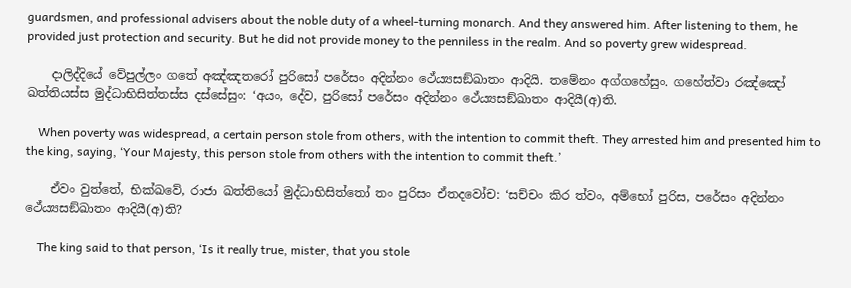guardsmen, and professional advisers about the noble duty of a wheel-turning monarch. And they answered him. After listening to them, he provided just protection and security. But he did not provide money to the penniless in the realm. And so poverty grew widespread.

    දාලිද්දියේ වේපුල්ලං ගතේ අඤ්ඤතරෝ පුරිසෝ පරේසං අදින්නං ථේය්‍යසඞ්ඛාතං ආදියි. තමේනං අග්ගහේසුං. ගහේත්වා රඤ්ඤෝ ඛත්තියස්ස මුද්ධාභිසිත්තස්ස දස්සේසුං: ‘අයං, දේව, පුරිසෝ පරේසං අදින්නං ථේය්‍යසඞ්ඛාතං ආදියී(අ)ති.

    When poverty was widespread, a certain person stole from others, with the intention to commit theft. They arrested him and presented him to the king, saying, ‘Your Majesty, this person stole from others with the intention to commit theft.’

    ඒවං වුත්තේ, භික්ඛවේ, රාජා ඛත්තියෝ මුද්ධාභිසිත්තෝ තං පුරිසං ඒතදවෝච: ‘සච්චං කිර ත්වං, අම්භෝ පුරිස, පරේසං අදින්නං ථේය්‍යසඞ්ඛාතං ආදියී(අ)ති?

    The king said to that person, ‘Is it really true, mister, that you stole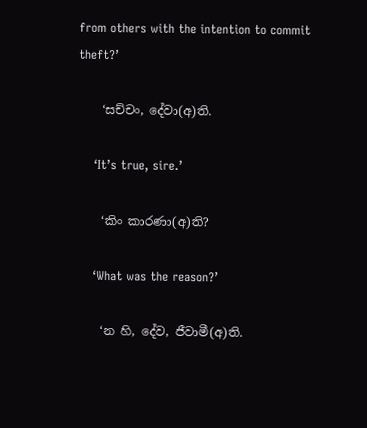from others with the intention to commit theft?’

    ‘සච්චං, දේවා(අ)ති.

    ‘It’s true, sire.’

    ‘කිං කාරණා(අ)ති?

    ‘What was the reason?’

    ‘න හි, දේව, ජීවාමී(අ)ති.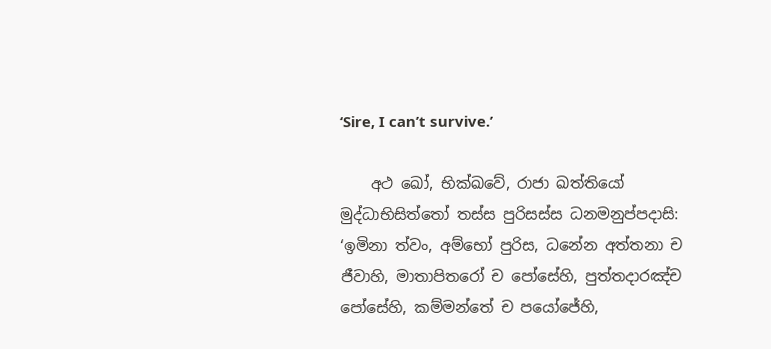‘Sire, I can’t survive.’

    අථ ඛෝ, භික්ඛවේ, රාජා ඛත්තියෝ මුද්ධාභිසිත්තෝ තස්ස පුරිසස්ස ධනමනුප්පදාසි: ‘ඉමිනා ත්වං, අම්භෝ පුරිස, ධනේන අත්තනා ච ජීවාහි, මාතාපිතරෝ ච පෝසේහි, පුත්තදාරඤ්ච පෝසේහි, කම්මන්තේ ච පයෝජේහි,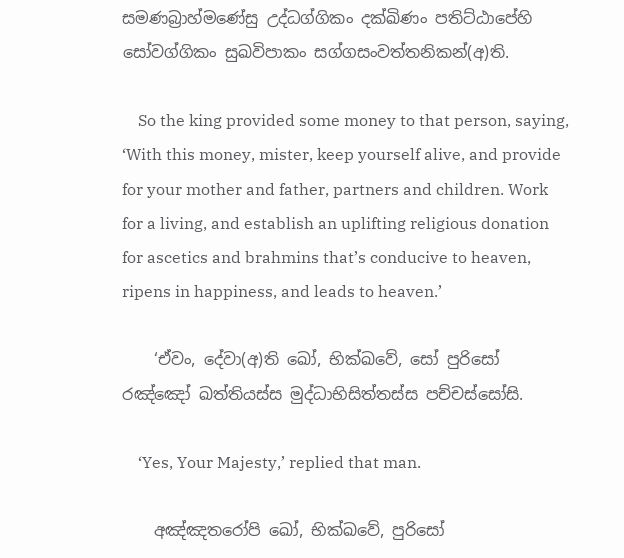සමණබ්‍රාහ්මණේසු උද්ධග්ගිකං දක්ඛිණං පතිට්ඨාපේහි සෝවග්ගිකං සුඛවිපාකං සග්ගසංවත්තනිකන්(අ)ති.

    So the king provided some money to that person, saying, ‘With this money, mister, keep yourself alive, and provide for your mother and father, partners and children. Work for a living, and establish an uplifting religious donation for ascetics and brahmins that’s conducive to heaven, ripens in happiness, and leads to heaven.’

    ‘ඒවං, දේවා(අ)ති ඛෝ, භික්ඛවේ, සෝ පුරිසෝ රඤ්ඤෝ ඛත්තියස්ස මුද්ධාභිසිත්තස්ස පච්චස්සෝසි.

    ‘Yes, Your Majesty,’ replied that man.

    අඤ්ඤතරෝපි ඛෝ, භික්ඛවේ, පුරිසෝ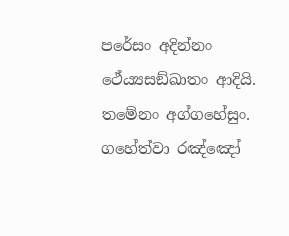පරේසං අදින්නං ථේය්‍යසඞ්ඛාතං ආදියි. තමේනං අග්ගහේසුං. ගහේත්වා රඤ්ඤෝ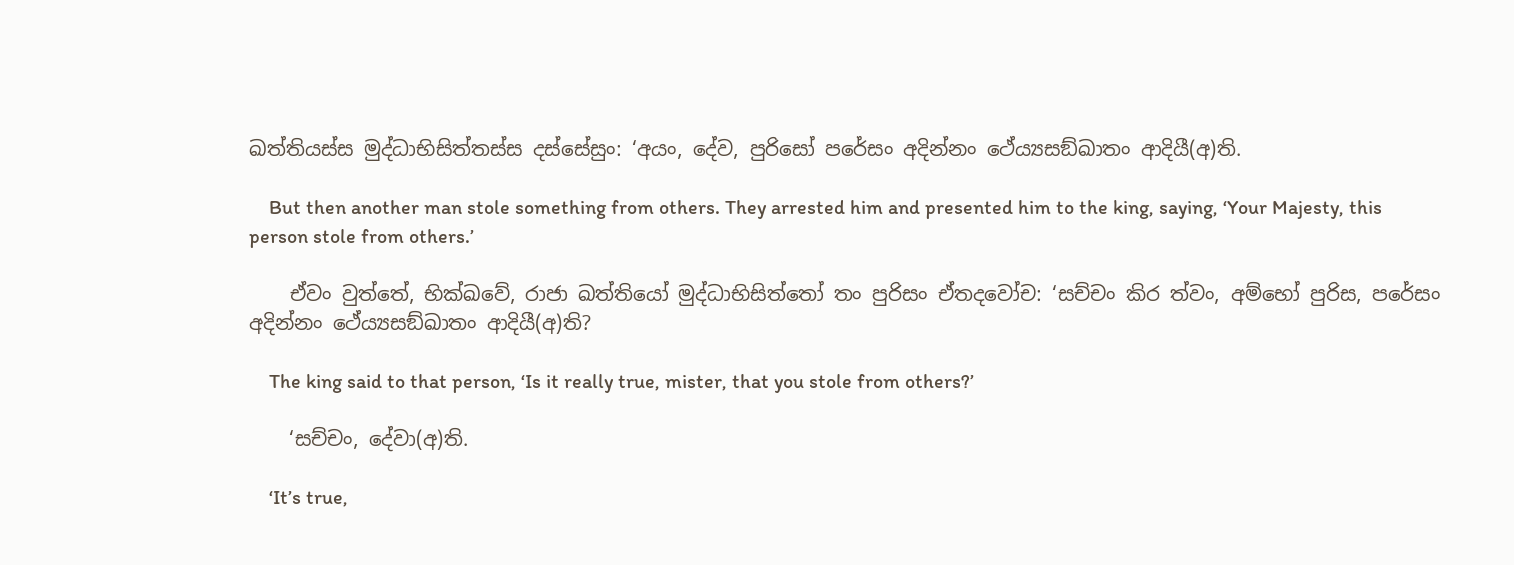ඛත්තියස්ස මුද්ධාභිසිත්තස්ස දස්සේසුං: ‘අයං, දේව, පුරිසෝ පරේසං අදින්නං ථේය්‍යසඞ්ඛාතං ආදියී(අ)ති.

    But then another man stole something from others. They arrested him and presented him to the king, saying, ‘Your Majesty, this person stole from others.’

    ඒවං වුත්තේ, භික්ඛවේ, රාජා ඛත්තියෝ මුද්ධාභිසිත්තෝ තං පුරිසං ඒතදවෝච: ‘සච්චං කිර ත්වං, අම්භෝ පුරිස, පරේසං අදින්නං ථේය්‍යසඞ්ඛාතං ආදියී(අ)ති?

    The king said to that person, ‘Is it really true, mister, that you stole from others?’

    ‘සච්චං, දේවා(අ)ති.

    ‘It’s true,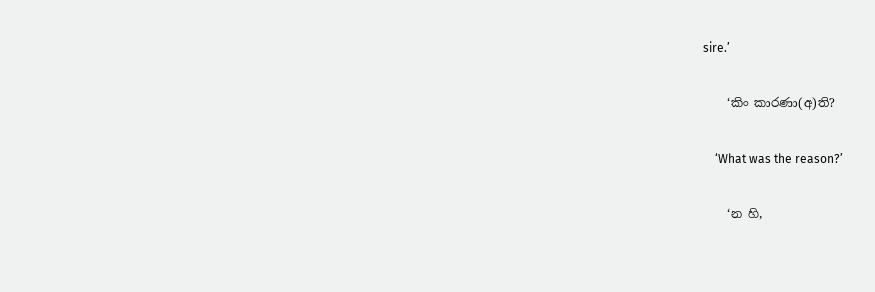sire.’

    ‘කිං කාරණා(අ)ති?

    ‘What was the reason?’

    ‘න හි,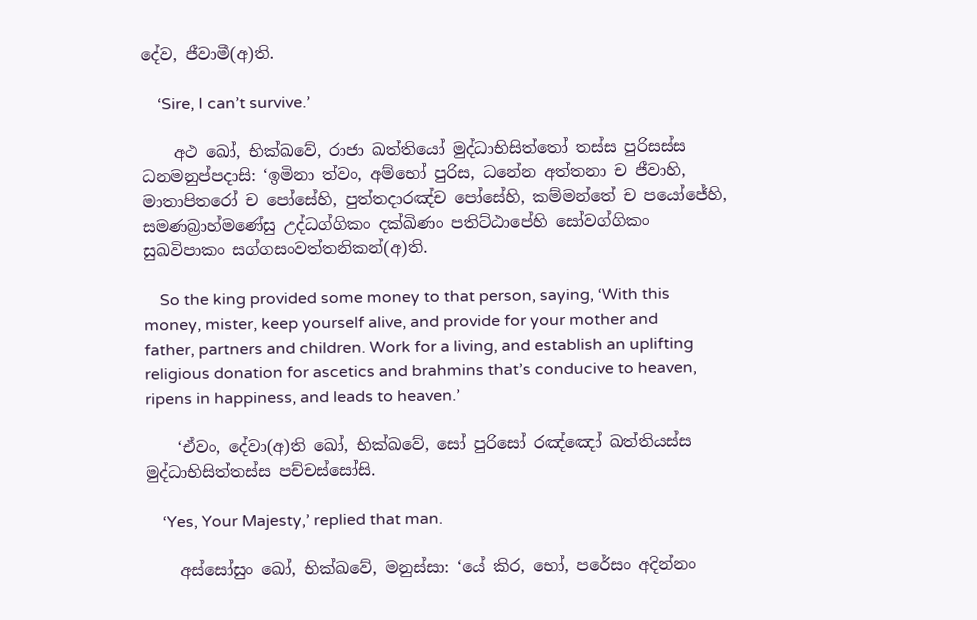දේව, ජීවාමී(අ)ති.

    ‘Sire, I can’t survive.’

    අථ ඛෝ, භික්ඛවේ, රාජා ඛත්තියෝ මුද්ධාභිසිත්තෝ තස්ස පුරිසස්ස ධනමනුප්පදාසි: ‘ඉමිනා ත්වං, අම්භෝ පුරිස, ධනේන අත්තනා ච ජීවාහි, මාතාපිතරෝ ච පෝසේහි, පුත්තදාරඤ්ච පෝසේහි, කම්මන්තේ ච පයෝජේහි, සමණබ්‍රාහ්මණේසු උද්ධග්ගිකං දක්ඛිණං පතිට්ඨාපේහි සෝවග්ගිකං සුඛවිපාකං සග්ගසංවත්තනිකන්(අ)ති.

    So the king provided some money to that person, saying, ‘With this money, mister, keep yourself alive, and provide for your mother and father, partners and children. Work for a living, and establish an uplifting religious donation for ascetics and brahmins that’s conducive to heaven, ripens in happiness, and leads to heaven.’

    ‘ඒවං, දේවා(අ)ති ඛෝ, භික්ඛවේ, සෝ පුරිසෝ රඤ්ඤෝ ඛත්තියස්ස මුද්ධාභිසිත්තස්ස පච්චස්සෝසි.

    ‘Yes, Your Majesty,’ replied that man.

    අස්සෝසුං ඛෝ, භික්ඛවේ, මනුස්සා: ‘යේ කිර, භෝ, පරේසං අදින්නං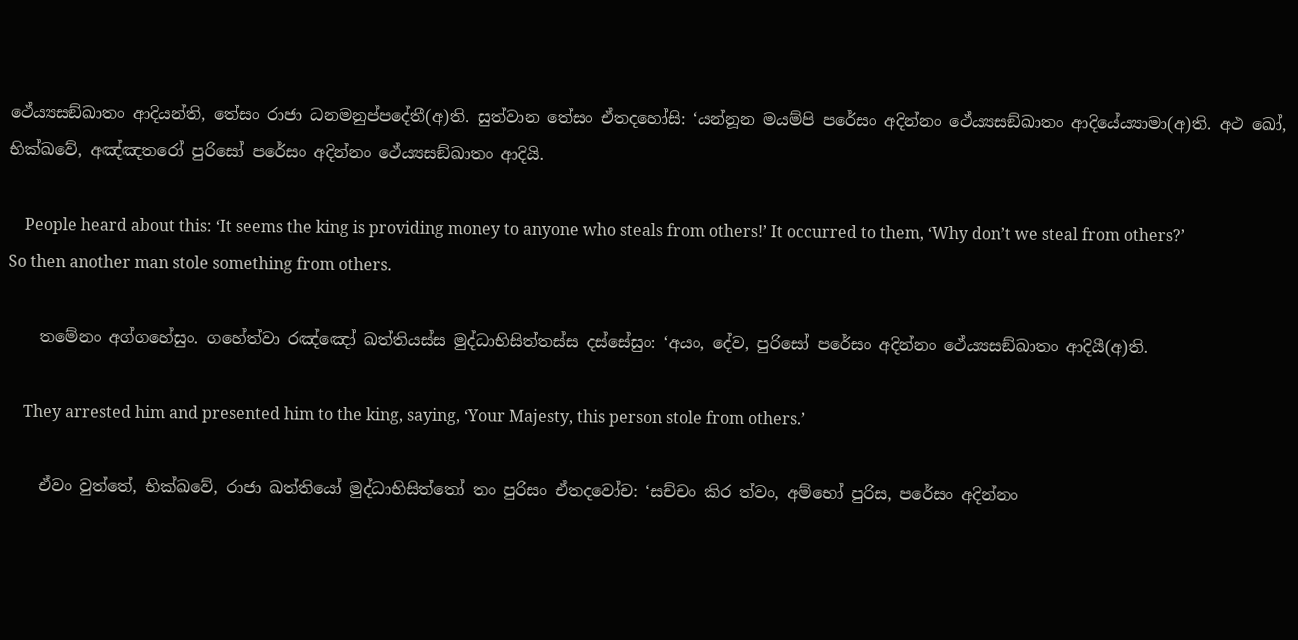ථේය්‍යසඞ්ඛාතං ආදියන්ති, තේසං රාජා ධනමනුප්පදේතී(අ)ති. සුත්වාන තේසං ඒතදහෝසි: ‘යන්නූන මයම්පි පරේසං අදින්නං ථේය්‍යසඞ්ඛාතං ආදියේය්‍යාමා(අ)ති. අථ ඛෝ, භික්ඛවේ, අඤ්ඤතරෝ පුරිසෝ පරේසං අදින්නං ථේය්‍යසඞ්ඛාතං ආදියි.

    People heard about this: ‘It seems the king is providing money to anyone who steals from others!’ It occurred to them, ‘Why don’t we steal from others?’ So then another man stole something from others.

    තමේනං අග්ගහේසුං. ගහේත්වා රඤ්ඤෝ ඛත්තියස්ස මුද්ධාභිසිත්තස්ස දස්සේසුං: ‘අයං, දේව, පුරිසෝ පරේසං අදින්නං ථේය්‍යසඞ්ඛාතං ආදියී(අ)ති.

    They arrested him and presented him to the king, saying, ‘Your Majesty, this person stole from others.’

    ඒවං වුත්තේ, භික්ඛවේ, රාජා ඛත්තියෝ මුද්ධාභිසිත්තෝ තං පුරිසං ඒතදවෝච: ‘සච්චං කිර ත්වං, අම්භෝ පුරිස, පරේසං අදින්නං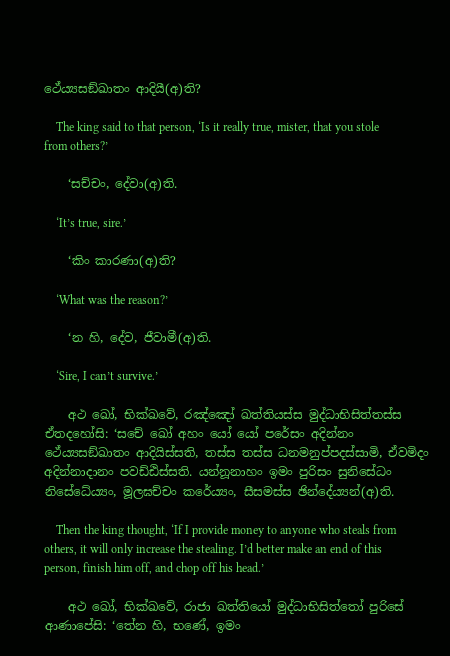ථේය්‍යසඞ්ඛාතං ආදියී(අ)ති?

    The king said to that person, ‘Is it really true, mister, that you stole from others?’

    ‘සච්චං, දේවා(අ)ති.

    ‘It’s true, sire.’

    ‘කිං කාරණා(අ)ති?

    ‘What was the reason?’

    ‘න හි, දේව, ජීවාමී(අ)ති.

    ‘Sire, I can’t survive.’

    අථ ඛෝ, භික්ඛවේ, රඤ්ඤෝ ඛත්තියස්ස මුද්ධාභිසිත්තස්ස ඒතදහෝසි: ‘සචේ ඛෝ අහං යෝ යෝ පරේසං අදින්නං ථේය්‍යසඞ්ඛාතං ආදියිස්සති, තස්ස තස්ස ධනමනුප්පදස්සාමි, ඒවමිදං අදින්නාදානං පවඩ්ඪිස්සති. යන්නූනාහං ඉමං පුරිසං සුනිසේධං නිසේධේය්‍යං, මූලඝච්චං කරේය්‍යං, සීසමස්ස ඡින්දේය්‍යන්(අ)ති.

    Then the king thought, ‘If I provide money to anyone who steals from others, it will only increase the stealing. I’d better make an end of this person, finish him off, and chop off his head.’

    අථ ඛෝ, භික්ඛවේ, රාජා ඛත්තියෝ මුද්ධාභිසිත්තෝ පුරිසේ ආණාපේසි: ‘තේන හි, භණේ, ඉමං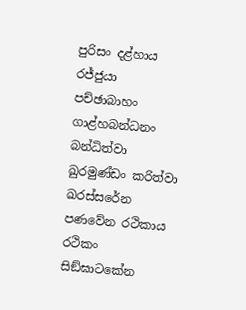පුරිසං දළ්හාය රජ්ජුයා පච්ඡාබාහං ගාළ්හබන්ධනං බන්ධිත්වා ඛුරමුණ්ඩං කරිත්වා ඛරස්සරේන පණවේන රථිකාය රථිකං සිඞ්ඝාටකේන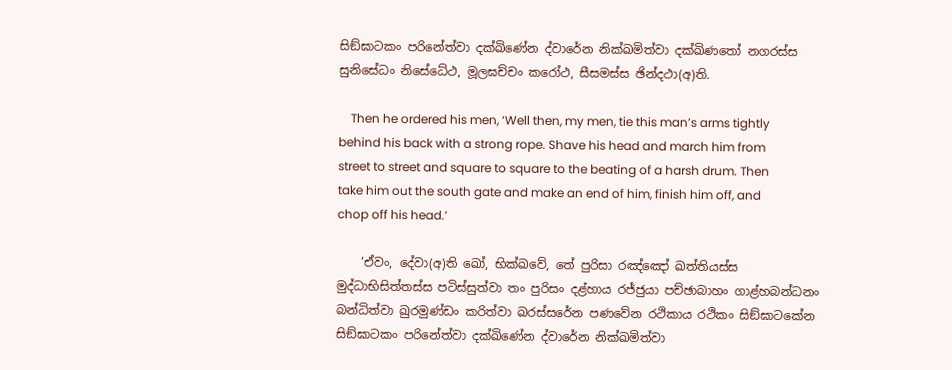සිඞ්ඝාටකං පරිනේත්වා දක්ඛිණේන ද්වාරේන නික්ඛමිත්වා දක්ඛිණතෝ නගරස්ස සුනිසේධං නිසේධේථ, මූලඝච්චං කරෝථ, සීසමස්ස ඡින්දථා(අ)ති.

    Then he ordered his men, ‘Well then, my men, tie this man’s arms tightly behind his back with a strong rope. Shave his head and march him from street to street and square to square to the beating of a harsh drum. Then take him out the south gate and make an end of him, finish him off, and chop off his head.’

    ‘ඒවං, දේවා(අ)ති ඛෝ, භික්ඛවේ, තේ පුරිසා රඤ්ඤෝ ඛත්තියස්ස මුද්ධාභිසිත්තස්ස පටිස්සුත්වා තං පුරිසං දළ්හාය රජ්ජුයා පච්ඡාබාහං ගාළ්හබන්ධනං බන්ධිත්වා ඛුරමුණ්ඩං කරිත්වා ඛරස්සරේන පණවේන රථිකාය රථිකං සිඞ්ඝාටකේන සිඞ්ඝාටකං පරිනේත්වා දක්ඛිණේන ද්වාරේන නික්ඛමිත්වා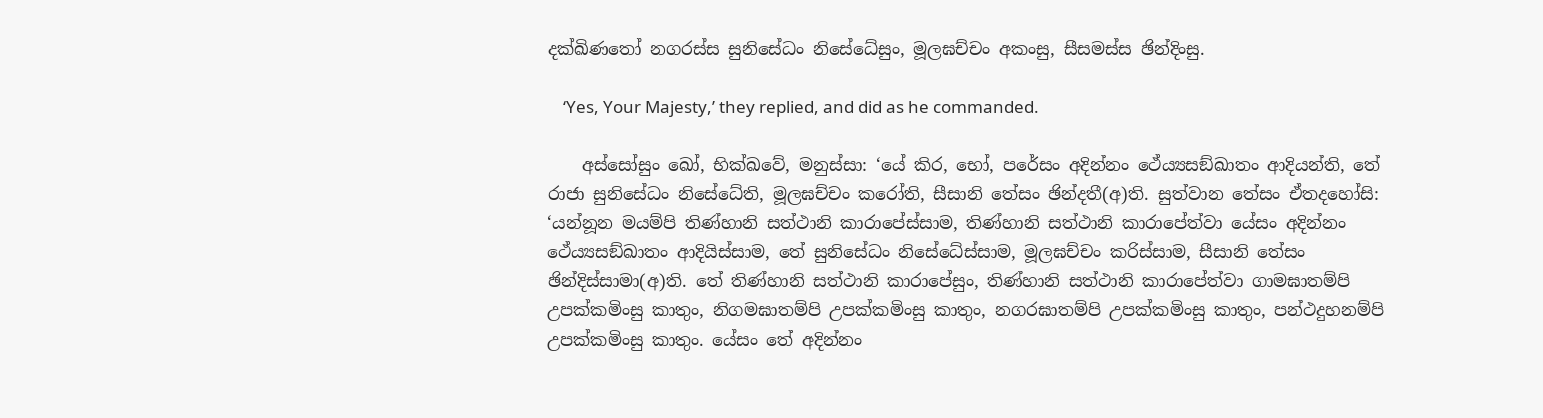දක්ඛිණතෝ නගරස්ස සුනිසේධං නිසේධේසුං, මූලඝච්චං අකංසු, සීසමස්ස ඡින්දිංසු.

    ‘Yes, Your Majesty,’ they replied, and did as he commanded.

    අස්සෝසුං ඛෝ, භික්ඛවේ, මනුස්සා: ‘යේ කිර, භෝ, පරේසං අදින්නං ථේය්‍යසඞ්ඛාතං ආදියන්ති, තේ රාජා සුනිසේධං නිසේධේති, මූලඝච්චං කරෝති, සීසානි තේසං ඡින්දතී(අ)ති. සුත්වාන තේසං ඒතදහෝසි: ‘යන්නූන මයම්පි තිණ්හානි සත්ථානි කාරාපේස්සාම, තිණ්හානි සත්ථානි කාරාපේත්වා යේසං අදින්නං ථේය්‍යසඞ්ඛාතං ආදියිස්සාම, තේ සුනිසේධං නිසේධේස්සාම, මූලඝච්චං කරිස්සාම, සීසානි තේසං ඡින්දිස්සාමා(අ)ති. තේ තිණ්හානි සත්ථානි කාරාපේසුං, තිණ්හානි සත්ථානි කාරාපේත්වා ගාමඝාතම්පි උපක්කමිංසු කාතුං, නිගමඝාතම්පි උපක්කමිංසු කාතුං, නගරඝාතම්පි උපක්කමිංසු කාතුං, පන්ථදුහනම්පි උපක්කමිංසු කාතුං. යේසං තේ අදින්නං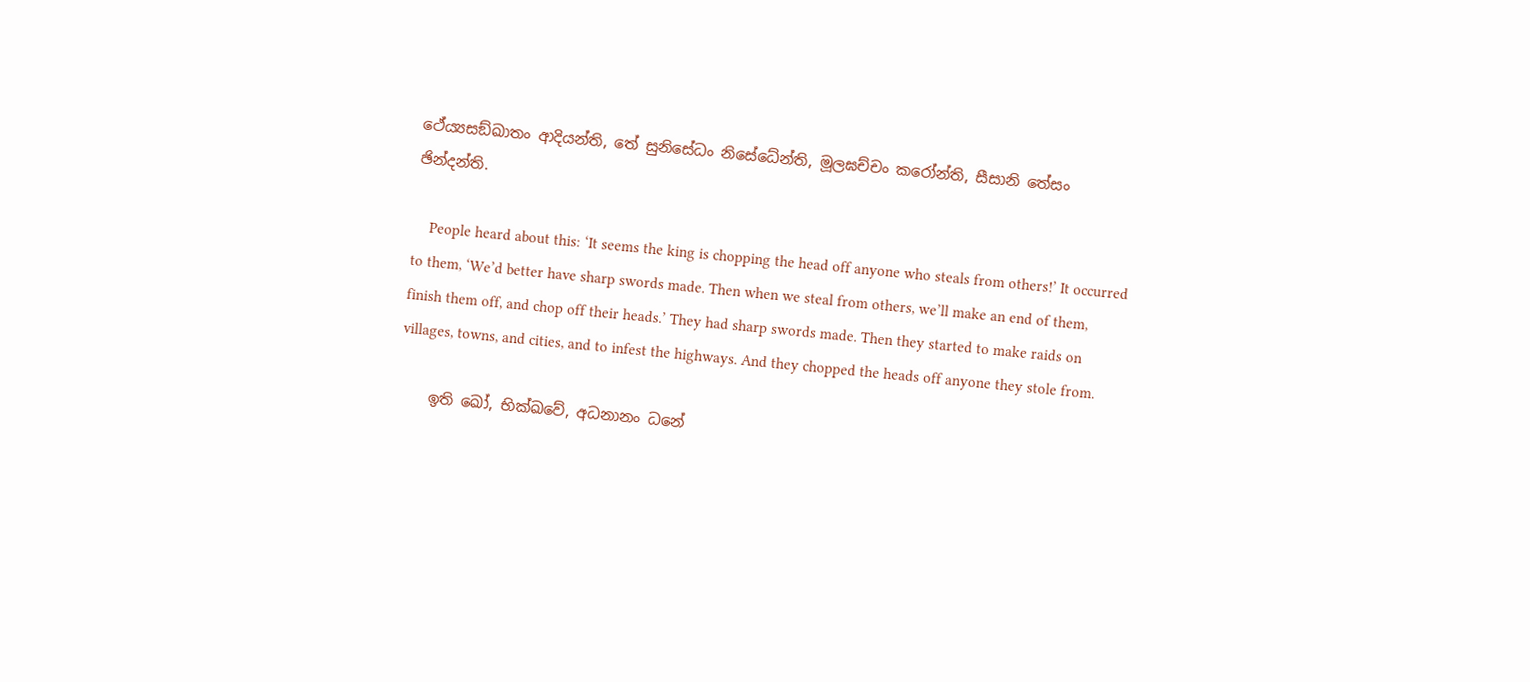ථේය්‍යසඞ්ඛාතං ආදියන්ති, තේ සුනිසේධං නිසේධේන්ති, මූලඝච්චං කරෝන්ති, සීසානි තේසං ඡින්දන්ති.

    People heard about this: ‘It seems the king is chopping the head off anyone who steals from others!’ It occurred to them, ‘We’d better have sharp swords made. Then when we steal from others, we’ll make an end of them, finish them off, and chop off their heads.’ They had sharp swords made. Then they started to make raids on villages, towns, and cities, and to infest the highways. And they chopped the heads off anyone they stole from.

    ඉති ඛෝ, භික්ඛවේ, අධනානං ධනේ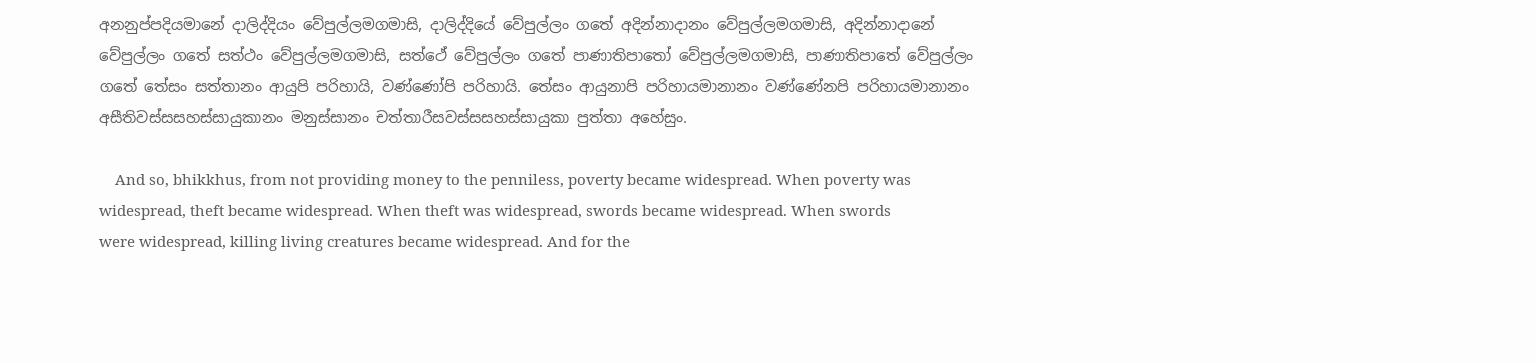අනනුප්පදියමානේ දාලිද්දියං වේපුල්ලමගමාසි, දාලිද්දියේ වේපුල්ලං ගතේ අදින්නාදානං වේපුල්ලමගමාසි, අදින්නාදානේ වේපුල්ලං ගතේ සත්ථං වේපුල්ලමගමාසි, සත්ථේ වේපුල්ලං ගතේ පාණාතිපාතෝ වේපුල්ලමගමාසි, පාණාතිපාතේ වේපුල්ලං ගතේ තේසං සත්තානං ආයුපි පරිහායි, වණ්ණෝපි පරිහායි. තේසං ආයුනාපි පරිහායමානානං වණ්ණේනපි පරිහායමානානං අසීතිවස්සසහස්සායුකානං මනුස්සානං චත්තාරීසවස්සසහස්සායුකා පුත්තා අහේසුං.

    And so, bhikkhus, from not providing money to the penniless, poverty became widespread. When poverty was widespread, theft became widespread. When theft was widespread, swords became widespread. When swords were widespread, killing living creatures became widespread. And for the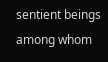sentient beings among whom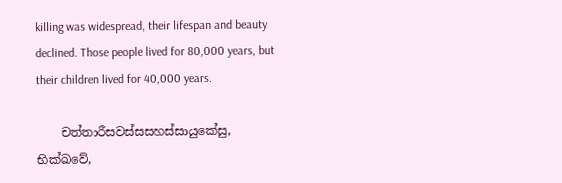killing was widespread, their lifespan and beauty declined. Those people lived for 80,000 years, but their children lived for 40,000 years.

    චත්තාරීසවස්සසහස්සායුකේසු, භික්ඛවේ,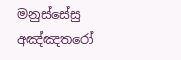මනුස්සේසු අඤ්ඤතරෝ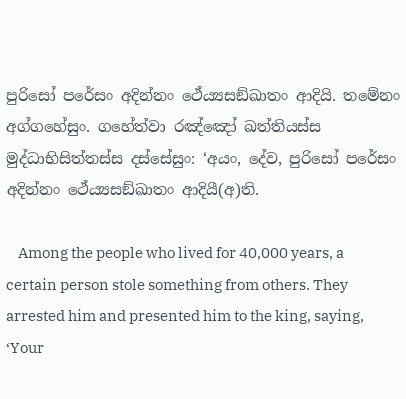පුරිසෝ පරේසං අදින්නං ථේය්‍යසඞ්ඛාතං ආදියි. තමේනං අග්ගහේසුං. ගහේත්වා රඤ්ඤෝ ඛත්තියස්ස මුද්ධාභිසිත්තස්ස දස්සේසුං: ‘අයං, දේව, පුරිසෝ පරේසං අදින්නං ථේය්‍යසඞ්ඛාතං ආදියී(අ)ති.

    Among the people who lived for 40,000 years, a certain person stole something from others. They arrested him and presented him to the king, saying, ‘Your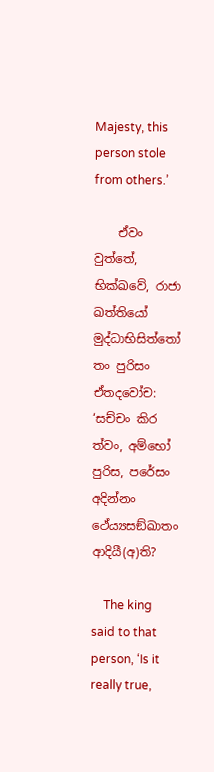Majesty, this person stole from others.’

    ඒවං වුත්තේ, භික්ඛවේ, රාජා ඛත්තියෝ මුද්ධාභිසිත්තෝ තං පුරිසං ඒතදවෝච: ‘සච්චං කිර ත්වං, අම්භෝ පුරිස, පරේසං අදින්නං ථේය්‍යසඞ්ඛාතං ආදියී(අ)ති?

    The king said to that person, ‘Is it really true,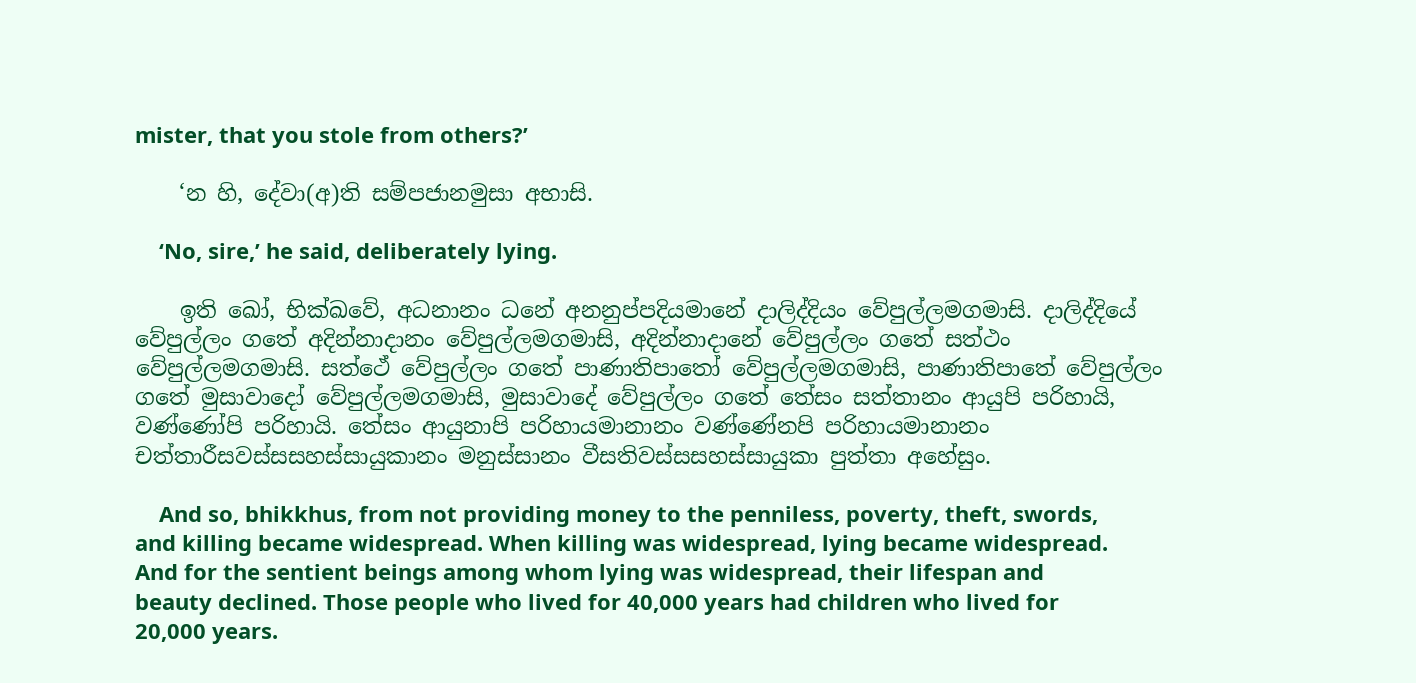mister, that you stole from others?’

    ‘න හි, දේවා(අ)ති සම්පජානමුසා අභාසි.

    ‘No, sire,’ he said, deliberately lying.

    ඉති ඛෝ, භික්ඛවේ, අධනානං ධනේ අනනුප්පදියමානේ දාලිද්දියං වේපුල්ලමගමාසි. දාලිද්දියේ වේපුල්ලං ගතේ අදින්නාදානං වේපුල්ලමගමාසි, අදින්නාදානේ වේපුල්ලං ගතේ සත්ථං වේපුල්ලමගමාසි. සත්ථේ වේපුල්ලං ගතේ පාණාතිපාතෝ වේපුල්ලමගමාසි, පාණාතිපාතේ වේපුල්ලං ගතේ මුසාවාදෝ වේපුල්ලමගමාසි, මුසාවාදේ වේපුල්ලං ගතේ තේසං සත්තානං ආයුපි පරිහායි, වණ්ණෝපි පරිහායි. තේසං ආයුනාපි පරිහායමානානං වණ්ණේනපි පරිහායමානානං චත්තාරීසවස්සසහස්සායුකානං මනුස්සානං වීසතිවස්සසහස්සායුකා පුත්තා අහේසුං.

    And so, bhikkhus, from not providing money to the penniless, poverty, theft, swords, and killing became widespread. When killing was widespread, lying became widespread. And for the sentient beings among whom lying was widespread, their lifespan and beauty declined. Those people who lived for 40,000 years had children who lived for 20,000 years.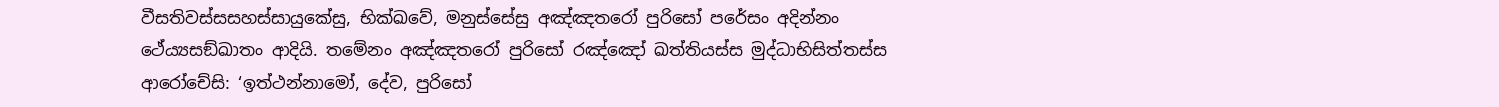වීසතිවස්සසහස්සායුකේසු, භික්ඛවේ, මනුස්සේසු අඤ්ඤතරෝ පුරිසෝ පරේසං අදින්නං ථේය්‍යසඞ්ඛාතං ආදියි. තමේනං අඤ්ඤතරෝ පුරිසෝ රඤ්ඤෝ ඛත්තියස්ස මුද්ධාභිසිත්තස්ස ආරෝචේසි: ‘ඉත්ථන්නාමෝ, දේව, පුරිසෝ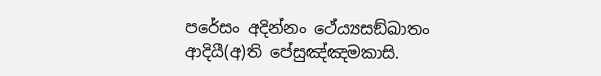පරේසං අදින්නං ථේය්‍යසඞ්ඛාතං ආදියී(අ)ති පේසුඤ්ඤමකාසි.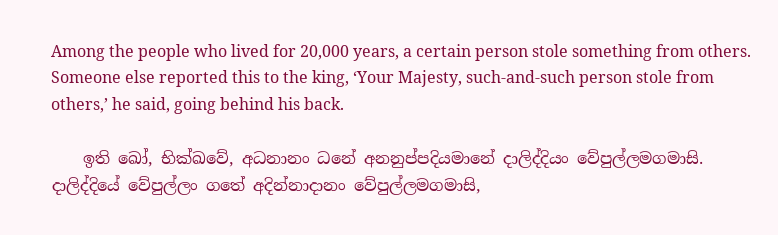Among the people who lived for 20,000 years, a certain person stole something from others. Someone else reported this to the king, ‘Your Majesty, such-and-such person stole from others,’ he said, going behind his back.

    ඉති ඛෝ, භික්ඛවේ, අධනානං ධනේ අනනුප්පදියමානේ දාලිද්දියං වේපුල්ලමගමාසි. දාලිද්දියේ වේපුල්ලං ගතේ අදින්නාදානං වේපුල්ලමගමාසි,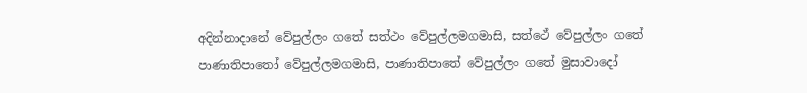අදින්නාදානේ වේපුල්ලං ගතේ සත්ථං වේපුල්ලමගමාසි, සත්ථේ වේපුල්ලං ගතේ පාණාතිපාතෝ වේපුල්ලමගමාසි, පාණාතිපාතේ වේපුල්ලං ගතේ මුසාවාදෝ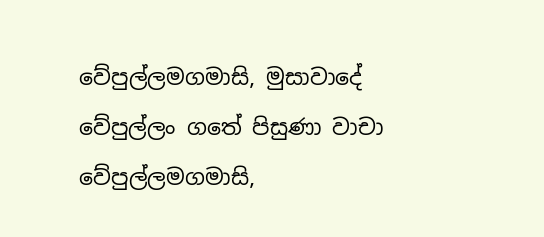වේපුල්ලමගමාසි, මුසාවාදේ වේපුල්ලං ගතේ පිසුණා වාචා වේපුල්ලමගමාසි,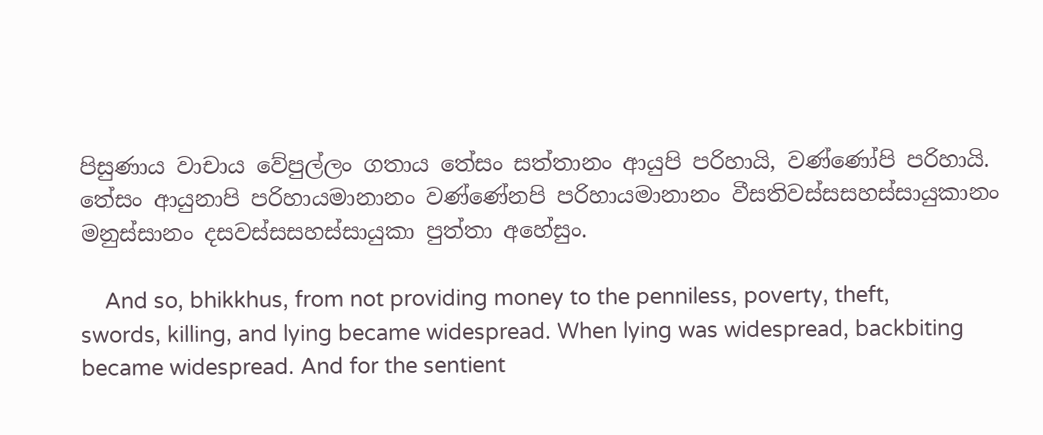පිසුණාය වාචාය වේපුල්ලං ගතාය තේසං සත්තානං ආයුපි පරිහායි, වණ්ණෝපි පරිහායි. තේසං ආයුනාපි පරිහායමානානං වණ්ණේනපි පරිහායමානානං වීසතිවස්සසහස්සායුකානං මනුස්සානං දසවස්සසහස්සායුකා පුත්තා අහේසුං.

    And so, bhikkhus, from not providing money to the penniless, poverty, theft, swords, killing, and lying became widespread. When lying was widespread, backbiting became widespread. And for the sentient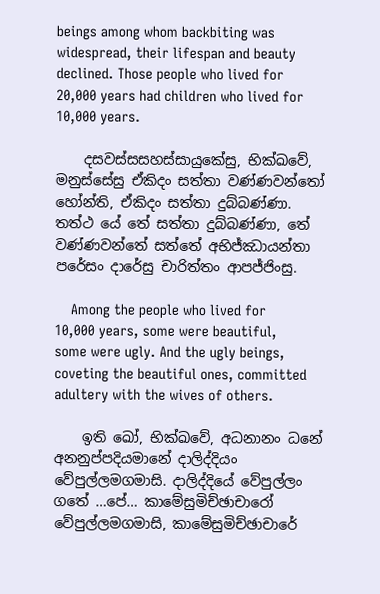beings among whom backbiting was widespread, their lifespan and beauty declined. Those people who lived for 20,000 years had children who lived for 10,000 years.

    දසවස්සසහස්සායුකේසු, භික්ඛවේ, මනුස්සේසු ඒකිදං සත්තා වණ්ණවන්තෝ හෝන්ති, ඒකිදං සත්තා දුබ්බණ්ණා. තත්ථ යේ තේ සත්තා දුබ්බණ්ණා, තේ වණ්ණවන්තේ සත්තේ අභිජ්ඣායන්තා පරේසං දාරේසු චාරිත්තං ආපජ්ජිංසු.

    Among the people who lived for 10,000 years, some were beautiful, some were ugly. And the ugly beings, coveting the beautiful ones, committed adultery with the wives of others.

    ඉති ඛෝ, භික්ඛවේ, අධනානං ධනේ අනනුප්පදියමානේ දාලිද්දියං වේපුල්ලමගමාසි. දාලිද්දියේ වේපුල්ලං ගතේ …පේ… කාමේසුමිච්ඡාචාරෝ වේපුල්ලමගමාසි, කාමේසුමිච්ඡාචාරේ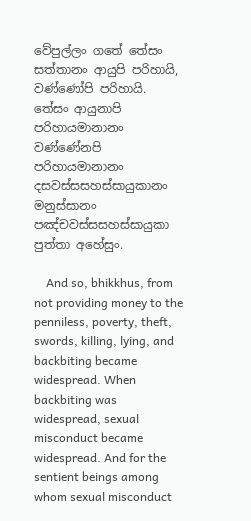වේපුල්ලං ගතේ තේසං සත්තානං ආයුපි පරිහායි, වණ්ණෝපි පරිහායි. තේසං ආයුනාපි පරිහායමානානං වණ්ණේනපි පරිහායමානානං දසවස්සසහස්සායුකානං මනුස්සානං පඤ්චවස්සසහස්සායුකා පුත්තා අහේසුං.

    And so, bhikkhus, from not providing money to the penniless, poverty, theft, swords, killing, lying, and backbiting became widespread. When backbiting was widespread, sexual misconduct became widespread. And for the sentient beings among whom sexual misconduct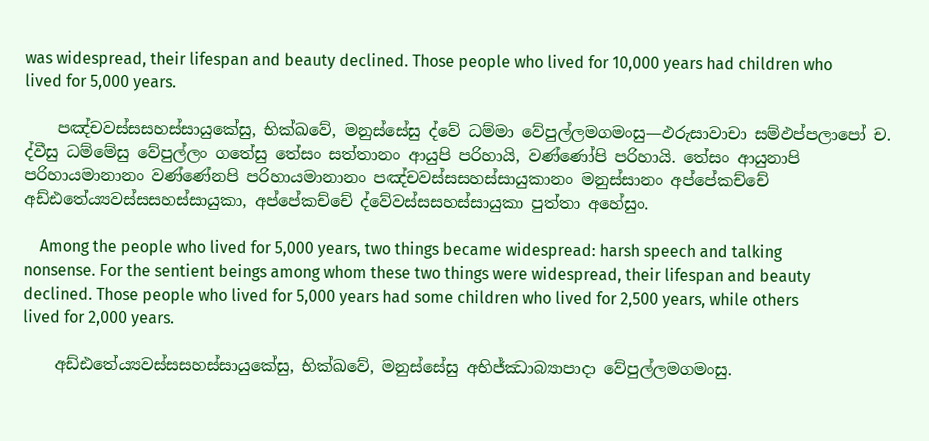was widespread, their lifespan and beauty declined. Those people who lived for 10,000 years had children who lived for 5,000 years.

    පඤ්චවස්සසහස්සායුකේසු, භික්ඛවේ, මනුස්සේසු ද්වේ ධම්මා වේපුල්ලමගමංසු—ඵරුසාවාචා සම්ඵප්පලාපෝ ච. ද්වීසු ධම්මේසු වේපුල්ලං ගතේසු තේසං සත්තානං ආයුපි පරිහායි, වණ්ණෝපි පරිහායි. තේසං ආයුනාපි පරිහායමානානං වණ්ණේනපි පරිහායමානානං පඤ්චවස්සසහස්සායුකානං මනුස්සානං අප්පේකච්චේ අඩ්ඪතේය්‍යවස්සසහස්සායුකා, අප්පේකච්චේ ද්වේවස්සසහස්සායුකා පුත්තා අහේසුං.

    Among the people who lived for 5,000 years, two things became widespread: harsh speech and talking nonsense. For the sentient beings among whom these two things were widespread, their lifespan and beauty declined. Those people who lived for 5,000 years had some children who lived for 2,500 years, while others lived for 2,000 years.

    අඩ්ඪතේය්‍යවස්සසහස්සායුකේසු, භික්ඛවේ, මනුස්සේසු අභිජ්ඣාබ්‍යාපාදා වේපුල්ලමගමංසු.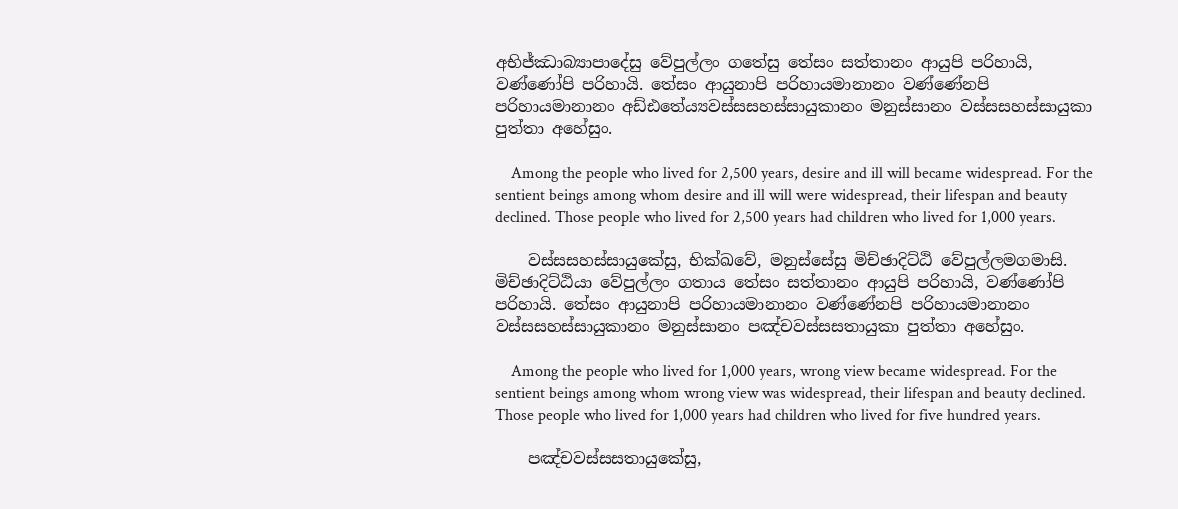අභිජ්ඣාබ්‍යාපාදේසු වේපුල්ලං ගතේසු තේසං සත්තානං ආයුපි පරිහායි, වණ්ණෝපි පරිහායි. තේසං ආයුනාපි පරිහායමානානං වණ්ණේනපි පරිහායමානානං අඩ්ඪතේය්‍යවස්සසහස්සායුකානං මනුස්සානං වස්සසහස්සායුකා පුත්තා අහේසුං.

    Among the people who lived for 2,500 years, desire and ill will became widespread. For the sentient beings among whom desire and ill will were widespread, their lifespan and beauty declined. Those people who lived for 2,500 years had children who lived for 1,000 years.

    වස්සසහස්සායුකේසු, භික්ඛවේ, මනුස්සේසු මිච්ඡාදිට්ඨි වේපුල්ලමගමාසි. මිච්ඡාදිට්ඨියා වේපුල්ලං ගතාය තේසං සත්තානං ආයුපි පරිහායි, වණ්ණෝපි පරිහායි. තේසං ආයුනාපි පරිහායමානානං වණ්ණේනපි පරිහායමානානං වස්සසහස්සායුකානං මනුස්සානං පඤ්චවස්සසතායුකා පුත්තා අහේසුං.

    Among the people who lived for 1,000 years, wrong view became widespread. For the sentient beings among whom wrong view was widespread, their lifespan and beauty declined. Those people who lived for 1,000 years had children who lived for five hundred years.

    පඤ්චවස්සසතායුකේසු,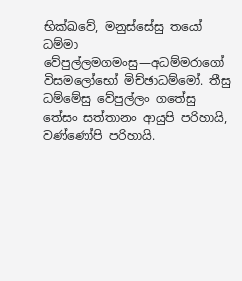භික්ඛවේ, මනුස්සේසු තයෝ ධම්මා වේපුල්ලමගමංසු—අධම්මරාගෝ විසමලෝභෝ මිච්ඡාධම්මෝ. තීසු ධම්මේසු වේපුල්ලං ගතේසු තේසං සත්තානං ආයුපි පරිහායි, වණ්ණෝපි පරිහායි.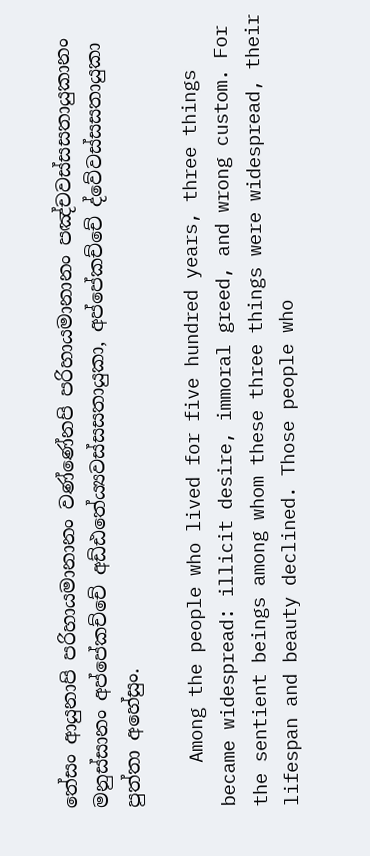තේසං ආයුනාපි පරිහායමානානං වණ්ණේනපි පරිහායමානානං පඤ්චවස්සසතායුකානං මනුස්සානං අප්පේකච්චේ අඩ්ඪතේය්‍යවස්සසතායුකා, අප්පේකච්චේ ද්වේවස්සසතායුකා පුත්තා අහේසුං.

    Among the people who lived for five hundred years, three things became widespread: illicit desire, immoral greed, and wrong custom. For the sentient beings among whom these three things were widespread, their lifespan and beauty declined. Those people who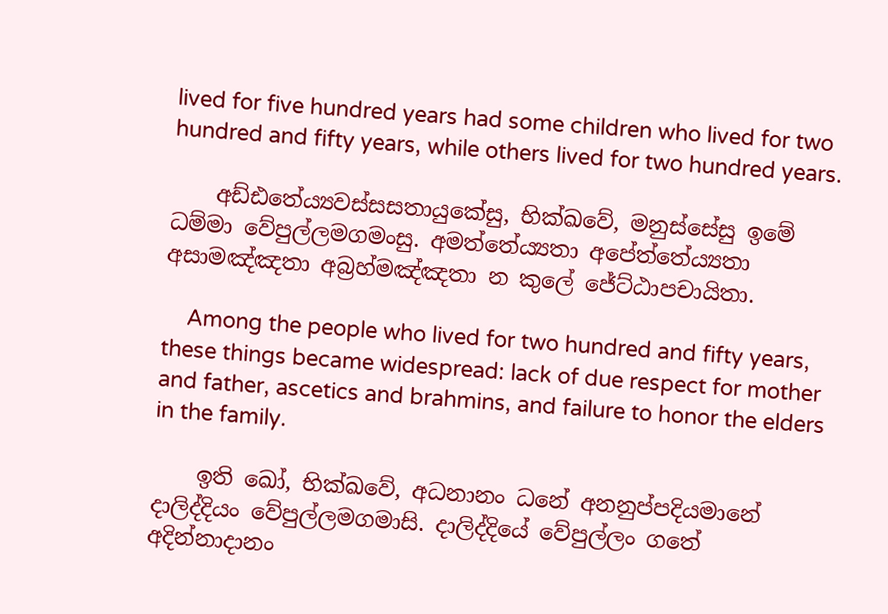lived for five hundred years had some children who lived for two hundred and fifty years, while others lived for two hundred years.

    අඩ්ඪතේය්‍යවස්සසතායුකේසු, භික්ඛවේ, මනුස්සේසු ඉමේ ධම්මා වේපුල්ලමගමංසු. අමත්තේය්‍යතා අපේත්තේය්‍යතා අසාමඤ්ඤතා අබ්‍රහ්මඤ්ඤතා න කුලේ ජේට්ඨාපචායිතා.

    Among the people who lived for two hundred and fifty years, these things became widespread: lack of due respect for mother and father, ascetics and brahmins, and failure to honor the elders in the family.

    ඉති ඛෝ, භික්ඛවේ, අධනානං ධනේ අනනුප්පදියමානේ දාලිද්දියං වේපුල්ලමගමාසි. දාලිද්දියේ වේපුල්ලං ගතේ අදින්නාදානං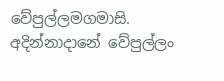වේපුල්ලමගමාසි. අදින්නාදානේ වේපුල්ලං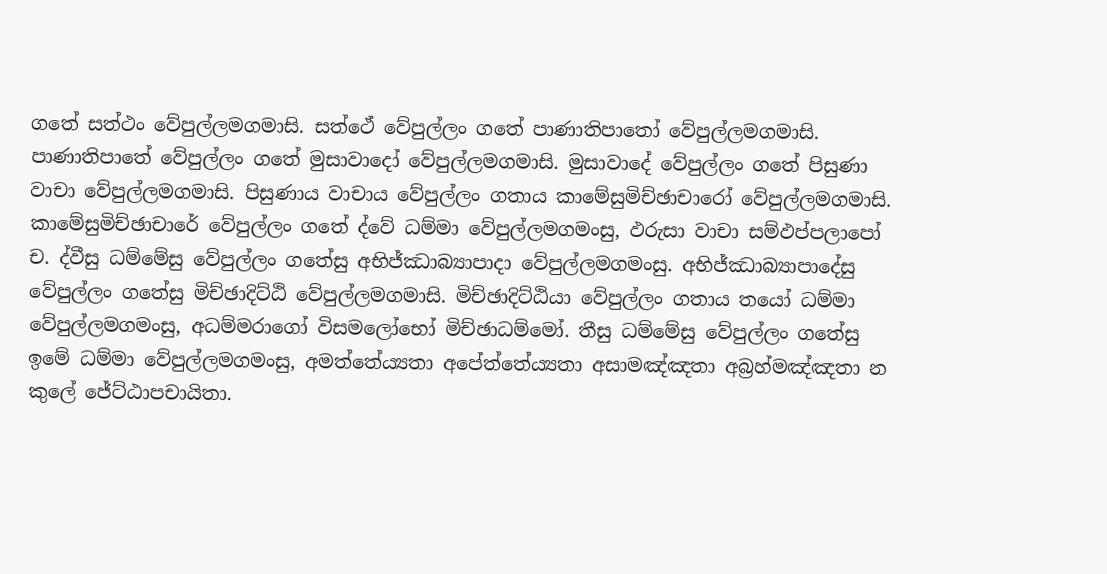ගතේ සත්ථං වේපුල්ලමගමාසි. සත්ථේ වේපුල්ලං ගතේ පාණාතිපාතෝ වේපුල්ලමගමාසි. පාණාතිපාතේ වේපුල්ලං ගතේ මුසාවාදෝ වේපුල්ලමගමාසි. මුසාවාදේ වේපුල්ලං ගතේ පිසුණා වාචා වේපුල්ලමගමාසි. පිසුණාය වාචාය වේපුල්ලං ගතාය කාමේසුමිච්ඡාචාරෝ වේපුල්ලමගමාසි. කාමේසුමිච්ඡාචාරේ වේපුල්ලං ගතේ ද්වේ ධම්මා වේපුල්ලමගමංසු, ඵරුසා වාචා සම්ඵප්පලාපෝ ච. ද්වීසු ධම්මේසු වේපුල්ලං ගතේසු අභිජ්ඣාබ්‍යාපාදා වේපුල්ලමගමංසු. අභිජ්ඣාබ්‍යාපාදේසු වේපුල්ලං ගතේසු මිච්ඡාදිට්ඨි වේපුල්ලමගමාසි. මිච්ඡාදිට්ඨියා වේපුල්ලං ගතාය තයෝ ධම්මා වේපුල්ලමගමංසු, අධම්මරාගෝ විසමලෝභෝ මිච්ඡාධම්මෝ. තීසු ධම්මේසු වේපුල්ලං ගතේසු ඉමේ ධම්මා වේපුල්ලමගමංසු, අමත්තේය්‍යතා අපේත්තේය්‍යතා අසාමඤ්ඤතා අබ්‍රහ්මඤ්ඤතා න කුලේ ජේට්ඨාපචායිතා.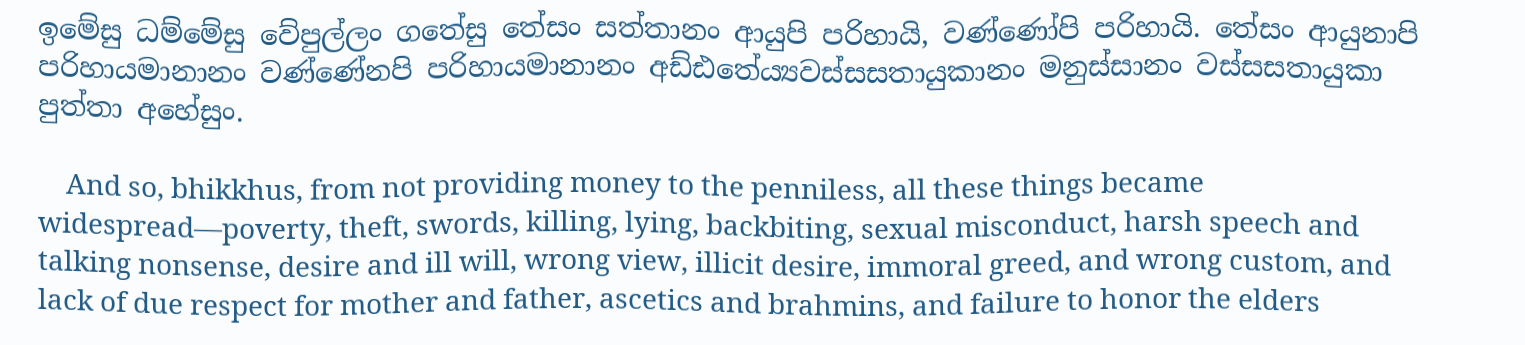ඉමේසු ධම්මේසු වේපුල්ලං ගතේසු තේසං සත්තානං ආයුපි පරිහායි, වණ්ණෝපි පරිහායි. තේසං ආයුනාපි පරිහායමානානං වණ්ණේනපි පරිහායමානානං අඩ්ඪතේය්‍යවස්සසතායුකානං මනුස්සානං වස්සසතායුකා පුත්තා අහේසුං.

    And so, bhikkhus, from not providing money to the penniless, all these things became widespread—poverty, theft, swords, killing, lying, backbiting, sexual misconduct, harsh speech and talking nonsense, desire and ill will, wrong view, illicit desire, immoral greed, and wrong custom, and lack of due respect for mother and father, ascetics and brahmins, and failure to honor the elders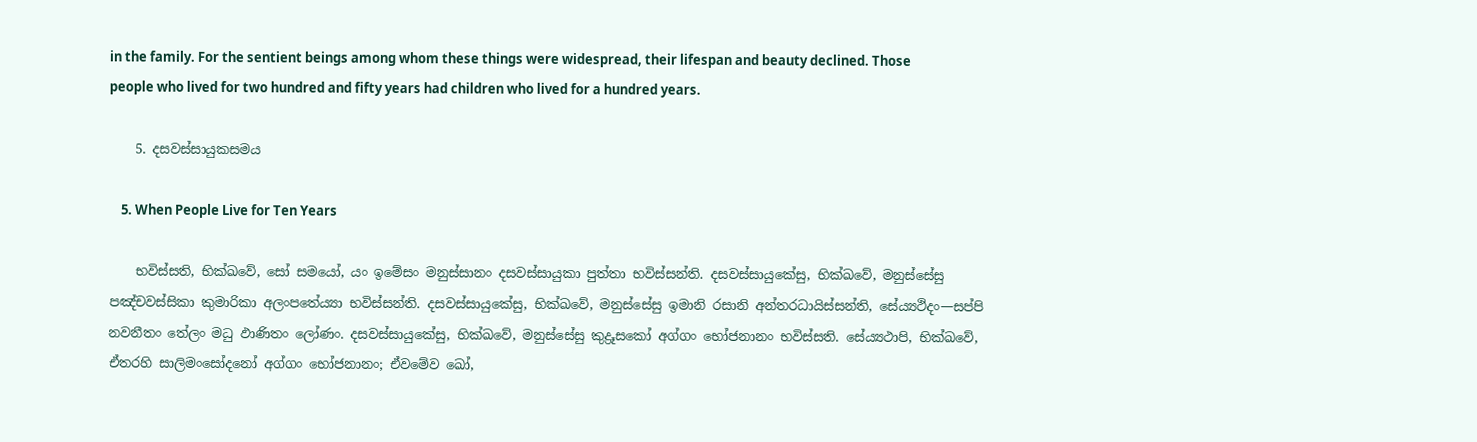in the family. For the sentient beings among whom these things were widespread, their lifespan and beauty declined. Those people who lived for two hundred and fifty years had children who lived for a hundred years.

    5. දසවස්සායුකසමය

    5. When People Live for Ten Years

    භවිස්සති, භික්ඛවේ, සෝ සමයෝ, යං ඉමේසං මනුස්සානං දසවස්සායුකා පුත්තා භවිස්සන්ති. දසවස්සායුකේසු, භික්ඛවේ, මනුස්සේසු පඤ්චවස්සිකා කුමාරිකා අලංපතේය්‍යා භවිස්සන්ති. දසවස්සායුකේසු, භික්ඛවේ, මනුස්සේසු ඉමානි රසානි අන්තරධායිස්සන්ති, සේය්‍යථිදං—සප්පි නවනීතං තේලං මධු ඵාණිතං ලෝණං. දසවස්සායුකේසු, භික්ඛවේ, මනුස්සේසු කුද්‍රූසකෝ අග්ගං භෝජනානං භවිස්සති. සේය්‍යථාපි, භික්ඛවේ, ඒතරහි සාලිමංසෝදනෝ අග්ගං භෝජනානං; ඒවමේව ඛෝ,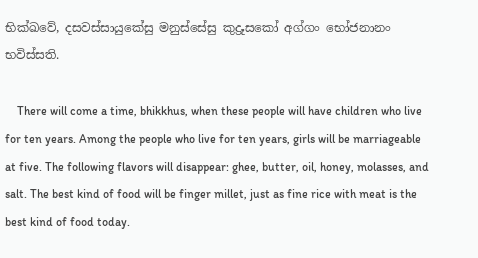භික්ඛවේ, දසවස්සායුකේසු මනුස්සේසු කුද්‍රූසකෝ අග්ගං භෝජනානං භවිස්සති.

    There will come a time, bhikkhus, when these people will have children who live for ten years. Among the people who live for ten years, girls will be marriageable at five. The following flavors will disappear: ghee, butter, oil, honey, molasses, and salt. The best kind of food will be finger millet, just as fine rice with meat is the best kind of food today.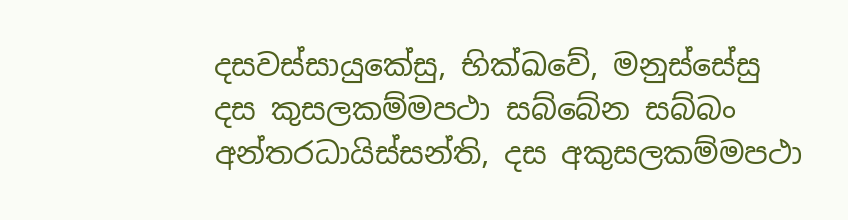දසවස්සායුකේසු, භික්ඛවේ, මනුස්සේසු දස කුසලකම්මපථා සබ්බේන සබ්බං අන්තරධායිස්සන්ති, දස අකුසලකම්මපථා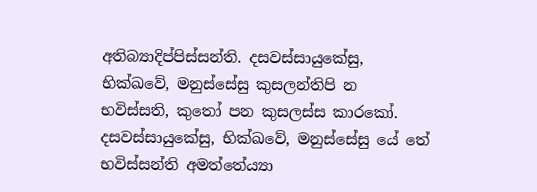අතිබ්‍යාදිප්පිස්සන්ති. දසවස්සායුකේසු, භික්ඛවේ, මනුස්සේසු කුසලන්තිපි න භවිස්සති, කුතෝ පන කුසලස්ස කාරකෝ. දසවස්සායුකේසු, භික්ඛවේ, මනුස්සේසු යේ තේ භවිස්සන්ති අමත්තේය්‍යා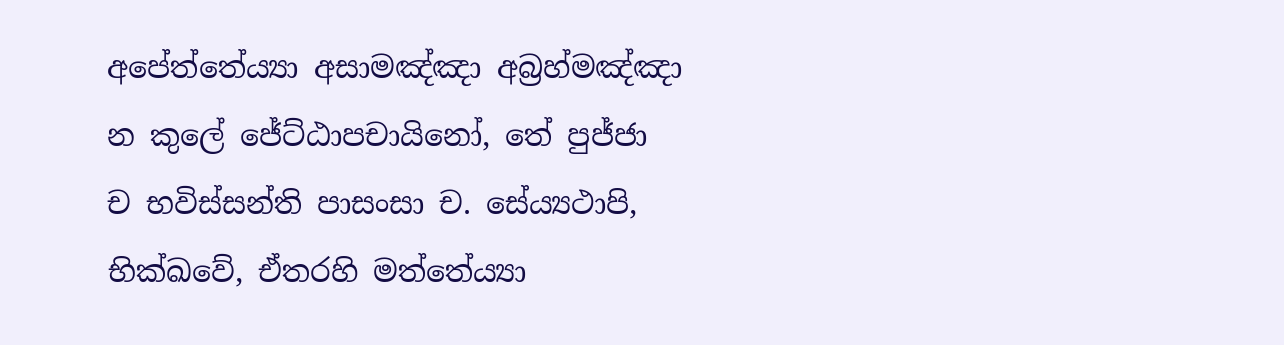අපේත්තේය්‍යා අසාමඤ්ඤා අබ්‍රහ්මඤ්ඤා න කුලේ ජේට්ඨාපචායිනෝ, තේ පුජ්ජා ච භවිස්සන්ති පාසංසා ච. සේය්‍යථාපි, භික්ඛවේ, ඒතරහි මත්තේය්‍යා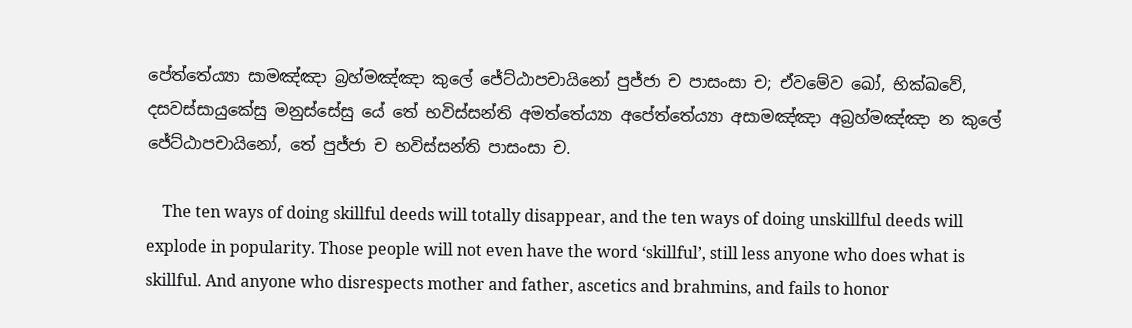පේත්තේය්‍යා සාමඤ්ඤා බ්‍රහ්මඤ්ඤා කුලේ ජේට්ඨාපචායිනෝ පුජ්ජා ච පාසංසා ච; ඒවමේව ඛෝ, භික්ඛවේ, දසවස්සායුකේසු මනුස්සේසු යේ තේ භවිස්සන්ති අමත්තේය්‍යා අපේත්තේය්‍යා අසාමඤ්ඤා අබ්‍රහ්මඤ්ඤා න කුලේ ජේට්ඨාපචායිනෝ, තේ පුජ්ජා ච භවිස්සන්ති පාසංසා ච.

    The ten ways of doing skillful deeds will totally disappear, and the ten ways of doing unskillful deeds will explode in popularity. Those people will not even have the word ‘skillful’, still less anyone who does what is skillful. And anyone who disrespects mother and father, ascetics and brahmins, and fails to honor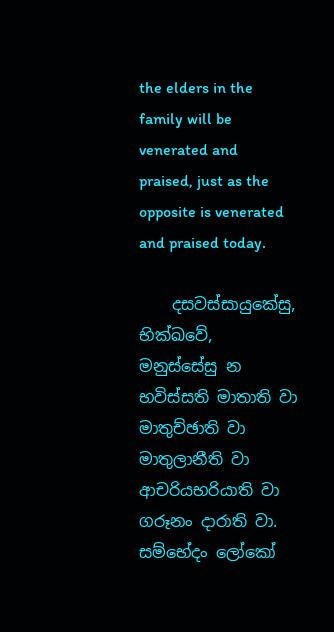the elders in the family will be venerated and praised, just as the opposite is venerated and praised today.

    දසවස්සායුකේසු, භික්ඛවේ, මනුස්සේසු න භවිස්සති මාතාති වා මාතුච්ඡාති වා මාතුලානීති වා ආචරියභරියාති වා ගරූනං දාරාති වා. සම්භේදං ලෝකෝ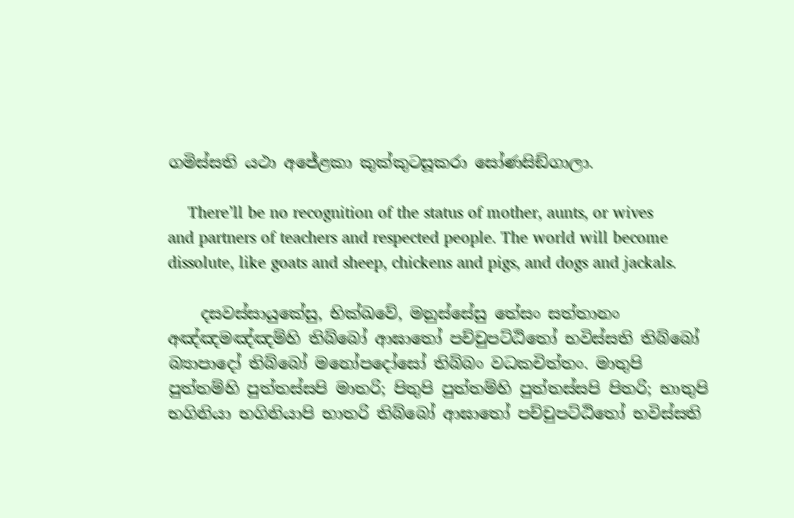ගමිස්සති යථා අජේළකා කුක්කුටසූකරා සෝණසිඞ්ගාලා.

    There’ll be no recognition of the status of mother, aunts, or wives and partners of teachers and respected people. The world will become dissolute, like goats and sheep, chickens and pigs, and dogs and jackals.

    දසවස්සායුකේසු, භික්ඛවේ, මනුස්සේසු තේසං සත්තානං අඤ්ඤමඤ්ඤම්හි තිබ්බෝ ආඝාතෝ පච්චුපට්ඨිතෝ භවිස්සති තිබ්බෝ බ්‍යාපාදෝ තිබ්බෝ මනෝපදෝසෝ තිබ්බං වධකචිත්තං. මාතුපි පුත්තම්හි පුත්තස්සපි මාතරි; පිතුපි පුත්තම්හි පුත්තස්සපි පිතරි; භාතුපි භගිනියා භගිනියාපි භාතරි තිබ්බෝ ආඝාතෝ පච්චුපට්ඨිතෝ භවිස්සති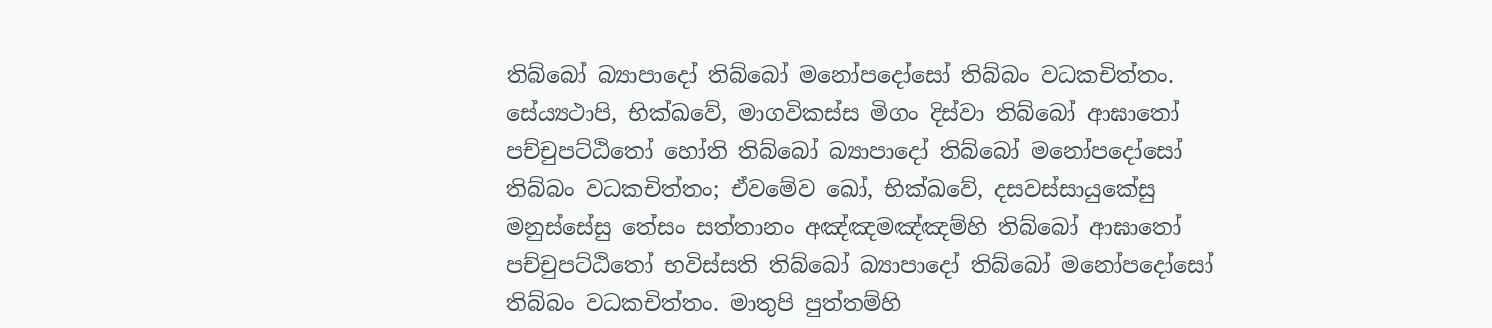තිබ්බෝ බ්‍යාපාදෝ තිබ්බෝ මනෝපදෝසෝ තිබ්බං වධකචිත්තං. සේය්‍යථාපි, භික්ඛවේ, මාගවිකස්ස මිගං දිස්වා තිබ්බෝ ආඝාතෝ පච්චුපට්ඨිතෝ හෝති තිබ්බෝ බ්‍යාපාදෝ තිබ්බෝ මනෝපදෝසෝ තිබ්බං වධකචිත්තං; ඒවමේව ඛෝ, භික්ඛවේ, දසවස්සායුකේසු මනුස්සේසු තේසං සත්තානං අඤ්ඤමඤ්ඤම්හි තිබ්බෝ ආඝාතෝ පච්චුපට්ඨිතෝ භවිස්සති තිබ්බෝ බ්‍යාපාදෝ තිබ්බෝ මනෝපදෝසෝ තිබ්බං වධකචිත්තං. මාතුපි පුත්තම්හි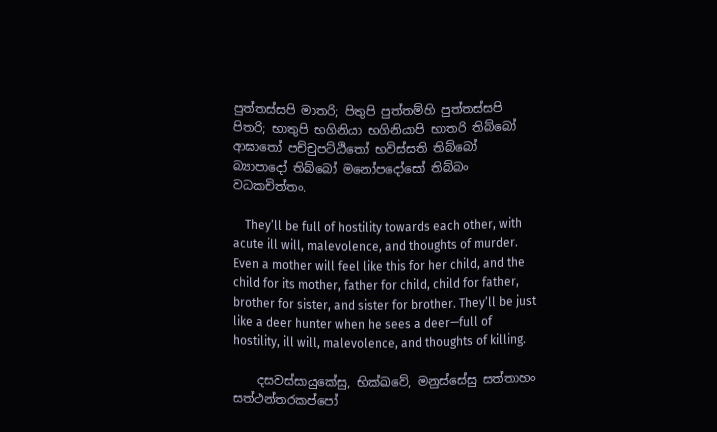පුත්තස්සපි මාතරි; පිතුපි පුත්තම්හි පුත්තස්සපි පිතරි; භාතුපි භගිනියා භගිනියාපි භාතරි තිබ්බෝ ආඝාතෝ පච්චුපට්ඨිතෝ භවිස්සති තිබ්බෝ බ්‍යාපාදෝ තිබ්බෝ මනෝපදෝසෝ තිබ්බං වධකචිත්තං.

    They’ll be full of hostility towards each other, with acute ill will, malevolence, and thoughts of murder. Even a mother will feel like this for her child, and the child for its mother, father for child, child for father, brother for sister, and sister for brother. They’ll be just like a deer hunter when he sees a deer—full of hostility, ill will, malevolence, and thoughts of killing.

    දසවස්සායුකේසු, භික්ඛවේ, මනුස්සේසු සත්තාහං සත්ථන්තරකප්පෝ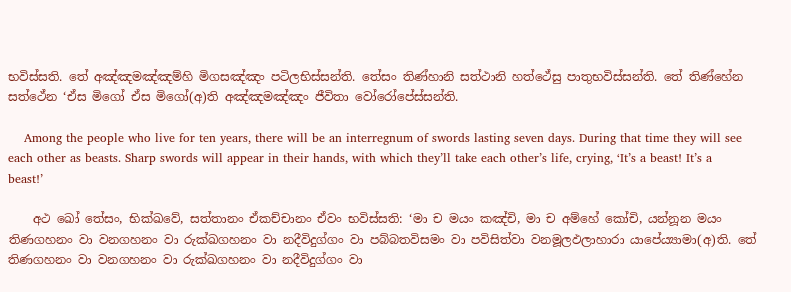භවිස්සති. තේ අඤ්ඤමඤ්ඤම්හි මිගසඤ්ඤං පටිලභිස්සන්ති. තේසං තිණ්හානි සත්ථානි හත්ථේසු පාතුභවිස්සන්ති. තේ තිණ්හේන සත්ථේන ‘ඒස මිගෝ ඒස මිගෝ(අ)ති අඤ්ඤමඤ්ඤං ජීවිතා වෝරෝපේස්සන්ති.

    Among the people who live for ten years, there will be an interregnum of swords lasting seven days. During that time they will see each other as beasts. Sharp swords will appear in their hands, with which they’ll take each other’s life, crying, ‘It’s a beast! It’s a beast!’

    අථ ඛෝ තේසං, භික්ඛවේ, සත්තානං ඒකච්චානං ඒවං භවිස්සති: ‘මා ච මයං කඤ්චි, මා ච අම්හේ කෝචි, යන්නූන මයං තිණගහනං වා වනගහනං වා රුක්ඛගහනං වා නදීවිදුග්ගං වා පබ්බතවිසමං වා පවිසිත්වා වනමූලඵලාහාරා යාපේය්‍යාමා(අ)ති. තේ තිණගහනං වා වනගහනං වා රුක්ඛගහනං වා නදීවිදුග්ගං වා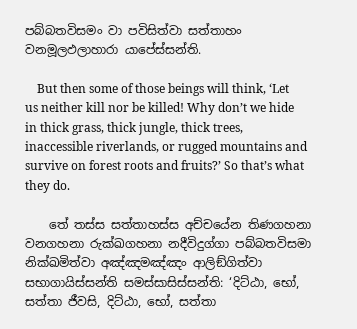පබ්බතවිසමං වා පවිසිත්වා සත්තාහං වනමූලඵලාහාරා යාපේස්සන්ති.

    But then some of those beings will think, ‘Let us neither kill nor be killed! Why don’t we hide in thick grass, thick jungle, thick trees, inaccessible riverlands, or rugged mountains and survive on forest roots and fruits?’ So that’s what they do.

    තේ තස්ස සත්තාහස්ස අච්චයේන තිණගහනා වනගහනා රුක්ඛගහනා නදීවිදුග්ගා පබ්බතවිසමා නික්ඛමිත්වා අඤ්ඤමඤ්ඤං ආලිඞ්ගිත්වා සභාගායිස්සන්ති සමස්සාසිස්සන්ති: ‘දිට්ඨා, භෝ, සත්තා ජීවසි, දිට්ඨා, භෝ, සත්තා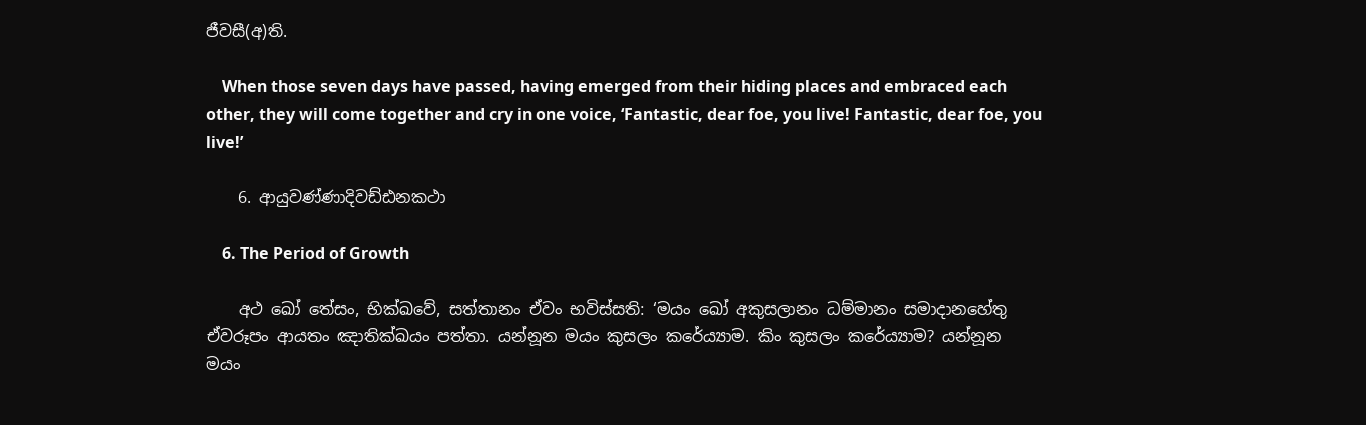ජීවසී(අ)ති.

    When those seven days have passed, having emerged from their hiding places and embraced each other, they will come together and cry in one voice, ‘Fantastic, dear foe, you live! Fantastic, dear foe, you live!’

    6. ආයුවණ්ණාදිවඩ්ඪනකථා

    6. The Period of Growth

    අථ ඛෝ තේසං, භික්ඛවේ, සත්තානං ඒවං භවිස්සති: ‘මයං ඛෝ අකුසලානං ධම්මානං සමාදානහේතු ඒවරූපං ආයතං ඤාතික්ඛයං පත්තා. යන්නූන මයං කුසලං කරේය්‍යාම. කිං කුසලං කරේය්‍යාම? යන්නූන මයං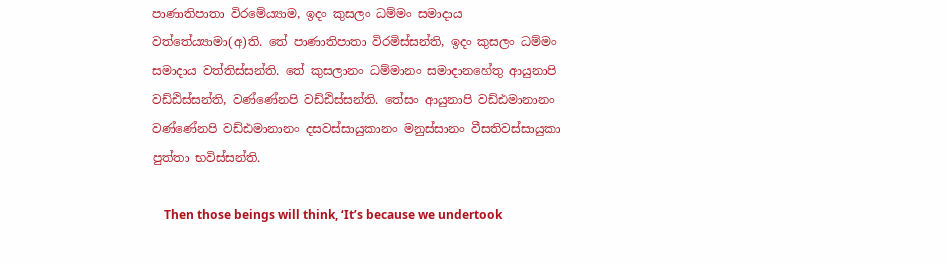පාණාතිපාතා විරමේය්‍යාම, ඉදං කුසලං ධම්මං සමාදාය වත්තේය්‍යාමා(අ)ති. තේ පාණාතිපාතා විරමිස්සන්ති, ඉදං කුසලං ධම්මං සමාදාය වත්තිස්සන්ති. තේ කුසලානං ධම්මානං සමාදානහේතු ආයුනාපි වඩ්ඪිස්සන්ති, වණ්ණේනපි වඩ්ඪිස්සන්ති. තේසං ආයුනාපි වඩ්ඪමානානං වණ්ණේනපි වඩ්ඪමානානං දසවස්සායුකානං මනුස්සානං වීසතිවස්සායුකා පුත්තා භවිස්සන්ති.

    Then those beings will think, ‘It’s because we undertook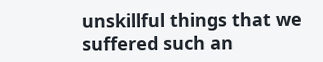unskillful things that we suffered such an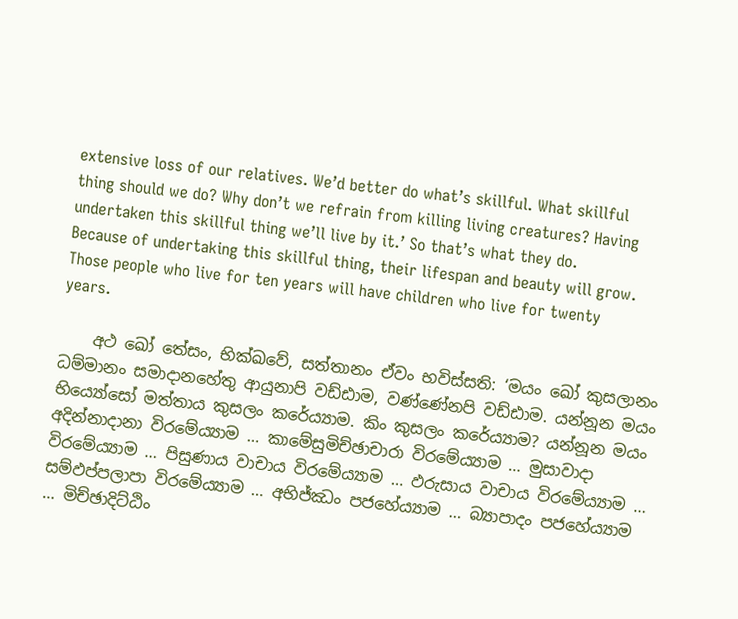extensive loss of our relatives. We’d better do what’s skillful. What skillful thing should we do? Why don’t we refrain from killing living creatures? Having undertaken this skillful thing we’ll live by it.’ So that’s what they do. Because of undertaking this skillful thing, their lifespan and beauty will grow. Those people who live for ten years will have children who live for twenty years.

    අථ ඛෝ තේසං, භික්ඛවේ, සත්තානං ඒවං භවිස්සති: ‘මයං ඛෝ කුසලානං ධම්මානං සමාදානහේතු ආයුනාපි වඩ්ඪාම, වණ්ණේනපි වඩ්ඪාම. යන්නූන මයං භිය්‍යෝසෝ මත්තාය කුසලං කරේය්‍යාම. කිං කුසලං කරේය්‍යාම? යන්නූන මයං අදින්නාදානා විරමේය්‍යාම … කාමේසුමිච්ඡාචාරා විරමේය්‍යාම … මුසාවාදා විරමේය්‍යාම … පිසුණාය වාචාය විරමේය්‍යාම … ඵරුසාය වාචාය විරමේය්‍යාම … සම්ඵප්පලාපා විරමේය්‍යාම … අභිජ්ඣං පජහේය්‍යාම … බ්‍යාපාදං පජහේය්‍යාම … මිච්ඡාදිට්ඨිං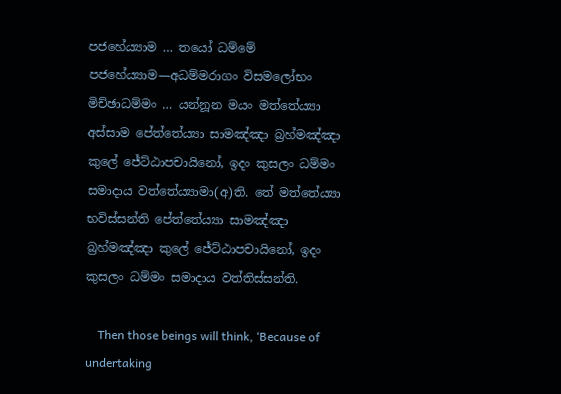පජහේය්‍යාම … තයෝ ධම්මේ පජහේය්‍යාම—අධම්මරාගං විසමලෝභං මිච්ඡාධම්මං … යන්නූන මයං මත්තේය්‍යා අස්සාම පේත්තේය්‍යා සාමඤ්ඤා බ්‍රහ්මඤ්ඤා කුලේ ජේට්ඨාපචායිනෝ, ඉදං කුසලං ධම්මං සමාදාය වත්තේය්‍යාමා(අ)ති. තේ මත්තේය්‍යා භවිස්සන්ති පේත්තේය්‍යා සාමඤ්ඤා බ්‍රහ්මඤ්ඤා කුලේ ජේට්ඨාපචායිනෝ, ඉදං කුසලං ධම්මං සමාදාය වත්තිස්සන්ති.

    Then those beings will think, ‘Because of undertaking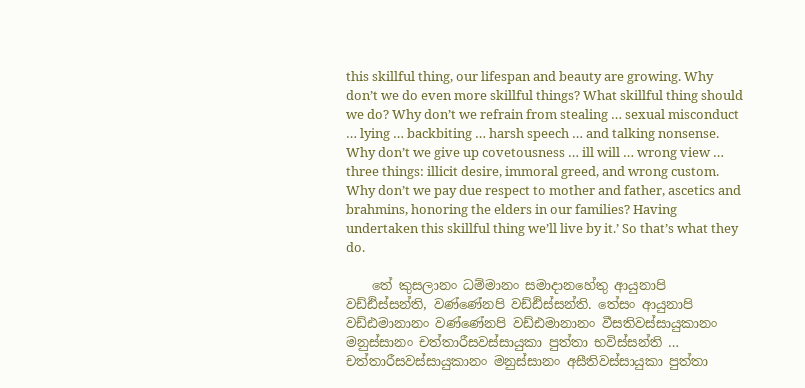this skillful thing, our lifespan and beauty are growing. Why don’t we do even more skillful things? What skillful thing should we do? Why don’t we refrain from stealing … sexual misconduct … lying … backbiting … harsh speech … and talking nonsense. Why don’t we give up covetousness … ill will … wrong view … three things: illicit desire, immoral greed, and wrong custom. Why don’t we pay due respect to mother and father, ascetics and brahmins, honoring the elders in our families? Having undertaken this skillful thing we’ll live by it.’ So that’s what they do.

    තේ කුසලානං ධම්මානං සමාදානහේතු ආයුනාපි වඩ්ඪිස්සන්ති, වණ්ණේනපි වඩ්ඪිස්සන්ති. තේසං ආයුනාපි වඩ්ඪමානානං වණ්ණේනපි වඩ්ඪමානානං වීසතිවස්සායුකානං මනුස්සානං චත්තාරීසවස්සායුකා පුත්තා භවිස්සන්ති … චත්තාරීසවස්සායුකානං මනුස්සානං අසීතිවස්සායුකා පුත්තා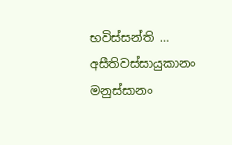භවිස්සන්ති … අසීතිවස්සායුකානං මනුස්සානං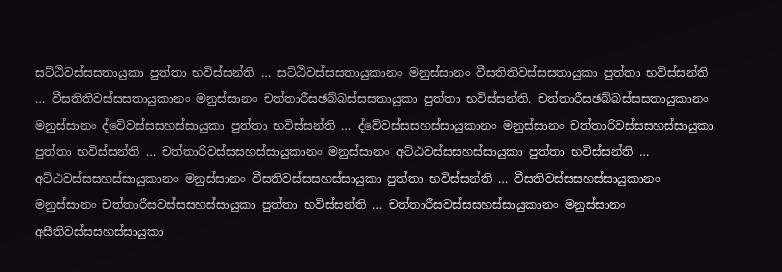සට්ඨිවස්සසතායුකා පුත්තා භවිස්සන්ති … සට්ඨිවස්සසතායුකානං මනුස්සානං වීසතිතිවස්සසතායුකා පුත්තා භවිස්සන්ති … වීසතිතිවස්සසතායුකානං මනුස්සානං චත්තාරීසඡබ්බස්සසතායුකා පුත්තා භවිස්සන්ති. චත්තාරීසඡබ්බස්සසතායුකානං මනුස්සානං ද්වේවස්සසහස්සායුකා පුත්තා භවිස්සන්ති … ද්වේවස්සසහස්සායුකානං මනුස්සානං චත්තාරිවස්සසහස්සායුකා පුත්තා භවිස්සන්ති … චත්තාරිවස්සසහස්සායුකානං මනුස්සානං අට්ඨවස්සසහස්සායුකා පුත්තා භවිස්සන්ති … අට්ඨවස්සසහස්සායුකානං මනුස්සානං වීසතිවස්සසහස්සායුකා පුත්තා භවිස්සන්ති … වීසතිවස්සසහස්සායුකානං මනුස්සානං චත්තාරීසවස්සසහස්සායුකා පුත්තා භවිස්සන්ති … චත්තාරීසවස්සසහස්සායුකානං මනුස්සානං අසීතිවස්සසහස්සායුකා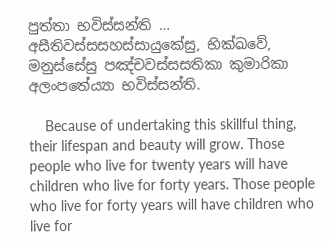පුත්තා භවිස්සන්ති … අසීතිවස්සසහස්සායුකේසු, භික්ඛවේ, මනුස්සේසු පඤ්චවස්සසතිකා කුමාරිකා අලංපතේය්‍යා භවිස්සන්ති.

    Because of undertaking this skillful thing, their lifespan and beauty will grow. Those people who live for twenty years will have children who live for forty years. Those people who live for forty years will have children who live for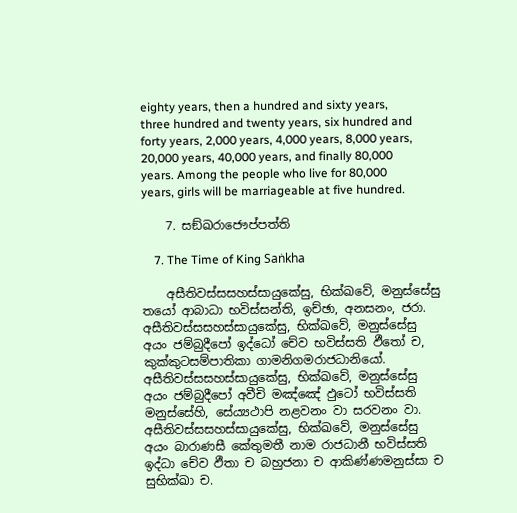eighty years, then a hundred and sixty years, three hundred and twenty years, six hundred and forty years, 2,000 years, 4,000 years, 8,000 years, 20,000 years, 40,000 years, and finally 80,000 years. Among the people who live for 80,000 years, girls will be marriageable at five hundred.

    7. සඞ්ඛරාජෞප්පත්ති

    7. The Time of King Saṅkha

    අසීතිවස්සසහස්සායුකේසු, භික්ඛවේ, මනුස්සේසු තයෝ ආබාධා භවිස්සන්ති, ඉච්ඡා, අනසනං, ජරා. අසීතිවස්සසහස්සායුකේසු, භික්ඛවේ, මනුස්සේසු අයං ජම්බුදීපෝ ඉද්ධෝ චේව භවිස්සති ඵීතෝ ච, කුක්කුටසම්පාතිකා ගාමනිගමරාජධානියෝ. අසීතිවස්සසහස්සායුකේසු, භික්ඛවේ, මනුස්සේසු අයං ජම්බුදීපෝ අවීචි මඤ්ඤේ ඵුටෝ භවිස්සති මනුස්සේහි, සේය්‍යථාපි නළවනං වා සරවනං වා. අසීතිවස්සසහස්සායුකේසු, භික්ඛවේ, මනුස්සේසු අයං බාරාණසී කේතුමතී නාම රාජධානී භවිස්සති ඉද්ධා චේව ඵීතා ච බහුජනා ච ආකිණ්ණමනුස්සා ච සුභික්ඛා ච.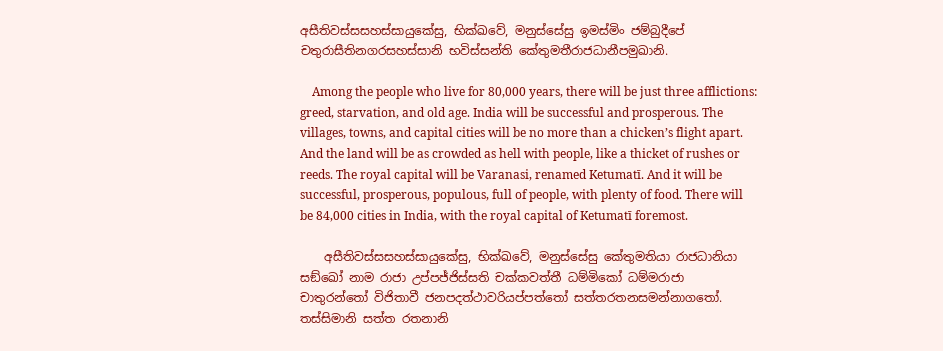අසීතිවස්සසහස්සායුකේසු, භික්ඛවේ, මනුස්සේසු ඉමස්මිං ජම්බුදීපේ චතුරාසීතිනගරසහස්සානි භවිස්සන්ති කේතුමතීරාජධානීපමුඛානි.

    Among the people who live for 80,000 years, there will be just three afflictions: greed, starvation, and old age. India will be successful and prosperous. The villages, towns, and capital cities will be no more than a chicken’s flight apart. And the land will be as crowded as hell with people, like a thicket of rushes or reeds. The royal capital will be Varanasi, renamed Ketumatī. And it will be successful, prosperous, populous, full of people, with plenty of food. There will be 84,000 cities in India, with the royal capital of Ketumatī foremost.

    අසීතිවස්සසහස්සායුකේසු, භික්ඛවේ, මනුස්සේසු කේතුමතියා රාජධානියා සඞ්ඛෝ නාම රාජා උප්පජ්ජිස්සති චක්කවත්තී ධම්මිකෝ ධම්මරාජා චාතුරන්තෝ විජිතාවී ජනපදත්ථාවරියප්පත්තෝ සත්තරතනසමන්නාගතෝ. තස්සිමානි සත්ත රතනානි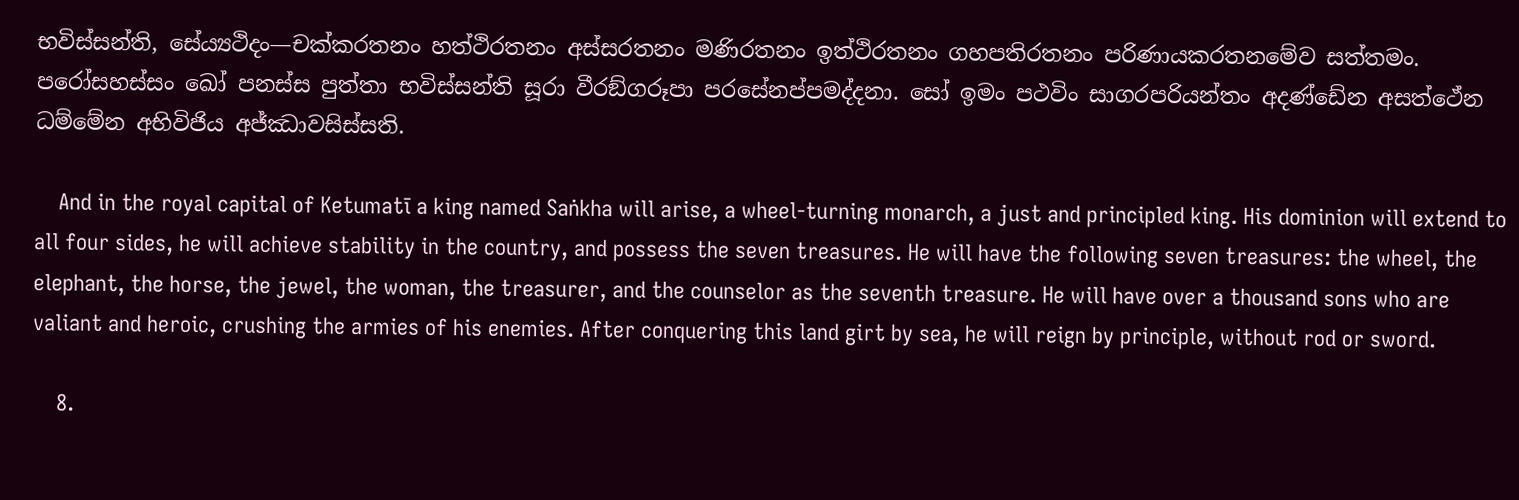භවිස්සන්ති, සේය්‍යථිදං—චක්කරතනං හත්ථිරතනං අස්සරතනං මණිරතනං ඉත්ථිරතනං ගහපතිරතනං පරිණායකරතනමේව සත්තමං. පරෝසහස්සං ඛෝ පනස්ස පුත්තා භවිස්සන්ති සූරා වීරඞ්ගරූපා පරසේනප්පමද්දනා. සෝ ඉමං පථවිං සාගරපරියන්තං අදණ්ඩේන අසත්ථේන ධම්මේන අභිවිජිය අජ්ඣාවසිස්සති.

    And in the royal capital of Ketumatī a king named Saṅkha will arise, a wheel-turning monarch, a just and principled king. His dominion will extend to all four sides, he will achieve stability in the country, and possess the seven treasures. He will have the following seven treasures: the wheel, the elephant, the horse, the jewel, the woman, the treasurer, and the counselor as the seventh treasure. He will have over a thousand sons who are valiant and heroic, crushing the armies of his enemies. After conquering this land girt by sea, he will reign by principle, without rod or sword.

    8.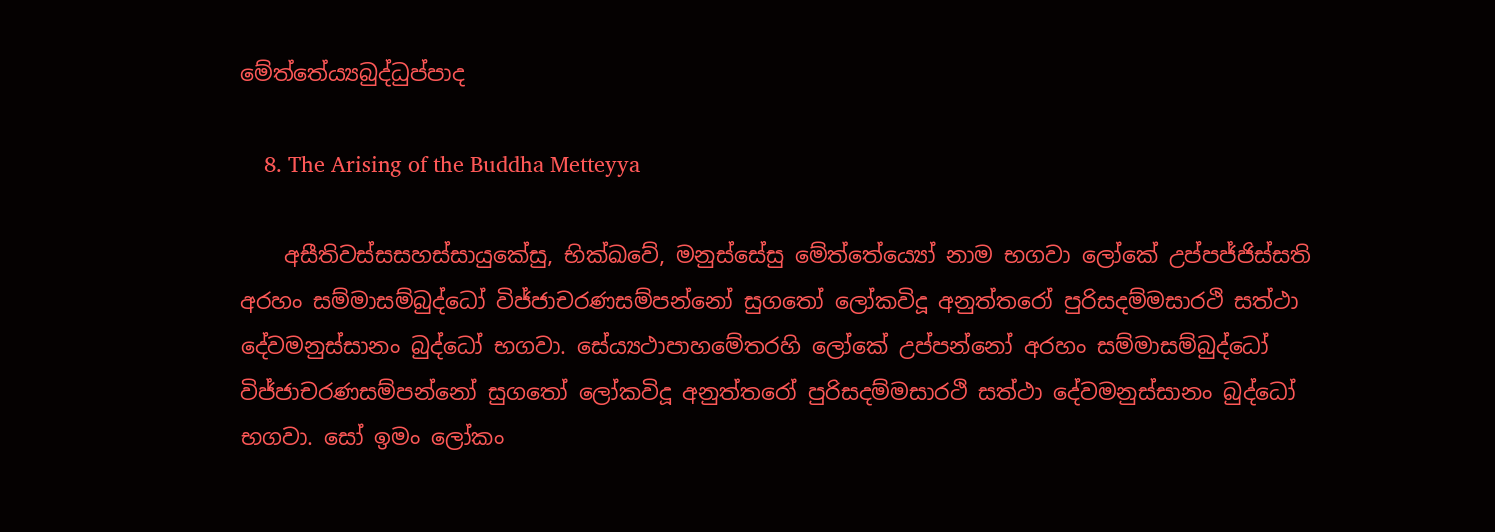මේත්තේය්‍යබුද්ධුප්පාද

    8. The Arising of the Buddha Metteyya

    අසීතිවස්සසහස්සායුකේසු, භික්ඛවේ, මනුස්සේසු මේත්තේය්‍යෝ නාම භගවා ලෝකේ උප්පජ්ජිස්සති අරහං සම්මාසම්බුද්ධෝ විජ්ජාචරණසම්පන්නෝ සුගතෝ ලෝකවිදූ අනුත්තරෝ පුරිසදම්මසාරථි සත්ථා දේවමනුස්සානං බුද්ධෝ භගවා. සේය්‍යථාපාහමේතරහි ලෝකේ උප්පන්නෝ අරහං සම්මාසම්බුද්ධෝ විජ්ජාචරණසම්පන්නෝ සුගතෝ ලෝකවිදූ අනුත්තරෝ පුරිසදම්මසාරථි සත්ථා දේවමනුස්සානං බුද්ධෝ භගවා. සෝ ඉමං ලෝකං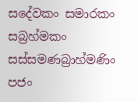සදේවකං සමාරකං සබ්‍රහ්මකං සස්සමණබ්‍රාහ්මණිං පජං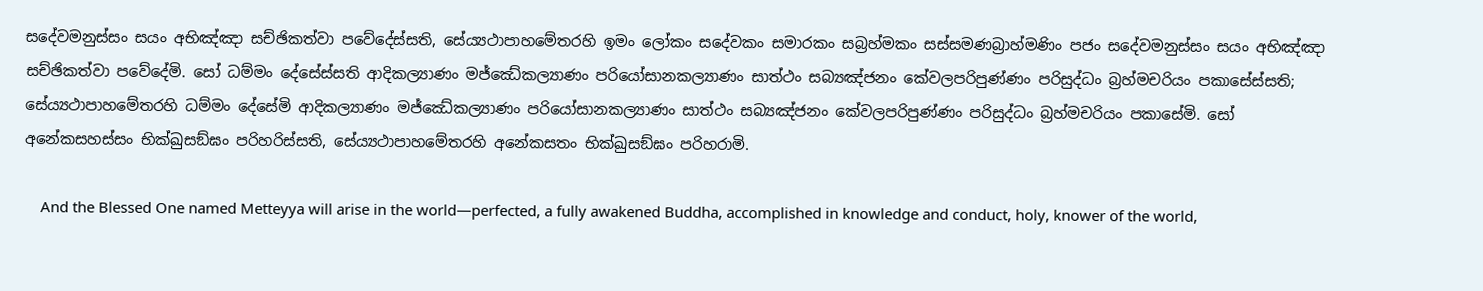සදේවමනුස්සං සයං අභිඤ්ඤා සච්ඡිකත්වා පවේදේස්සති, සේය්‍යථාපාහමේතරහි ඉමං ලෝකං සදේවකං සමාරකං සබ්‍රහ්මකං සස්සමණබ්‍රාහ්මණිං පජං සදේවමනුස්සං සයං අභිඤ්ඤා සච්ඡිකත්වා පවේදේමි. සෝ ධම්මං දේසේස්සති ආදිකල්‍යාණං මජ්ඣේකල්‍යාණං පරියෝසානකල්‍යාණං සාත්ථං සබ්‍යඤ්ජනං කේවලපරිපුණ්ණං පරිසුද්ධං බ්‍රහ්මචරියං පකාසේස්සති; සේය්‍යථාපාහමේතරහි ධම්මං දේසේමි ආදිකල්‍යාණං මජ්ඣේකල්‍යාණං පරියෝසානකල්‍යාණං සාත්ථං සබ්‍යඤ්ජනං කේවලපරිපුණ්ණං පරිසුද්ධං බ්‍රහ්මචරියං පකාසේමි. සෝ අනේකසහස්සං භික්ඛුසඞ්ඝං පරිහරිස්සති, සේය්‍යථාපාහමේතරහි අනේකසතං භික්ඛුසඞ්ඝං පරිහරාමි.

    And the Blessed One named Metteyya will arise in the world—perfected, a fully awakened Buddha, accomplished in knowledge and conduct, holy, knower of the world,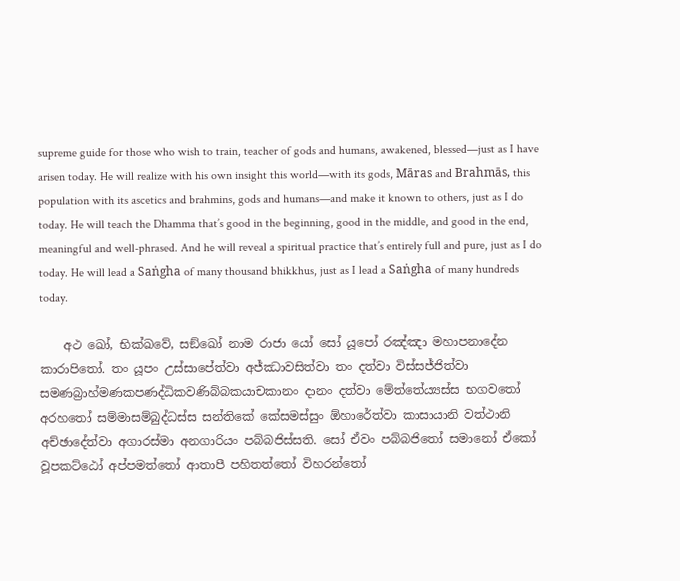supreme guide for those who wish to train, teacher of gods and humans, awakened, blessed—just as I have arisen today. He will realize with his own insight this world—with its gods, Māras and Brahmās, this population with its ascetics and brahmins, gods and humans—and make it known to others, just as I do today. He will teach the Dhamma that’s good in the beginning, good in the middle, and good in the end, meaningful and well-phrased. And he will reveal a spiritual practice that’s entirely full and pure, just as I do today. He will lead a Saṅgha of many thousand bhikkhus, just as I lead a Saṅgha of many hundreds today.

    අථ ඛෝ, භික්ඛවේ, සඞ්ඛෝ නාම රාජා යෝ සෝ යූපෝ රඤ්ඤා මහාපනාදේන කාරාපිතෝ. තං යූපං උස්සාපේත්වා අජ්ඣාවසිත්වා තං දත්වා විස්සජ්ජිත්වා සමණබ්‍රාහ්මණකපණද්ධිකවණිබ්බකයාචකානං දානං දත්වා මේත්තේය්‍යස්ස භගවතෝ අරහතෝ සම්මාසම්බුද්ධස්ස සන්තිකේ කේසමස්සුං ඕහාරේත්වා කාසායානි වත්ථානි අච්ඡාදේත්වා අගාරස්මා අනගාරියං පබ්බජිස්සති. සෝ ඒවං පබ්බජිතෝ සමානෝ ඒකෝ වූපකට්ඨෝ අප්පමත්තෝ ආතාපී පහිතත්තෝ විහරන්තෝ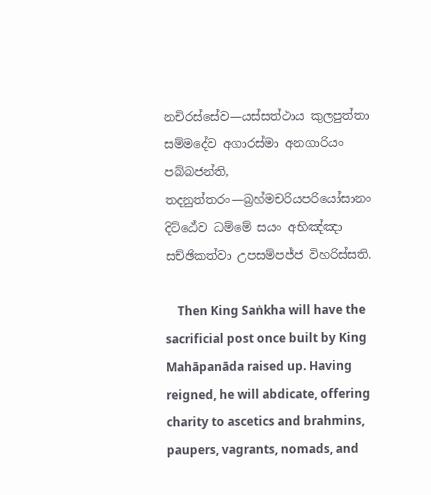නචිරස්සේව—යස්සත්ථාය කුලපුත්තා සම්මදේව අගාරස්මා අනගාරියං පබ්බජන්ති, තදනුත්තරං—බ්‍රහ්මචරියපරියෝසානං දිට්ඨේව ධම්මේ සයං අභිඤ්ඤා සච්ඡිකත්වා උපසම්පජ්ජ විහරිස්සති.

    Then King Saṅkha will have the sacrificial post once built by King Mahāpanāda raised up. Having reigned, he will abdicate, offering charity to ascetics and brahmins, paupers, vagrants, nomads, and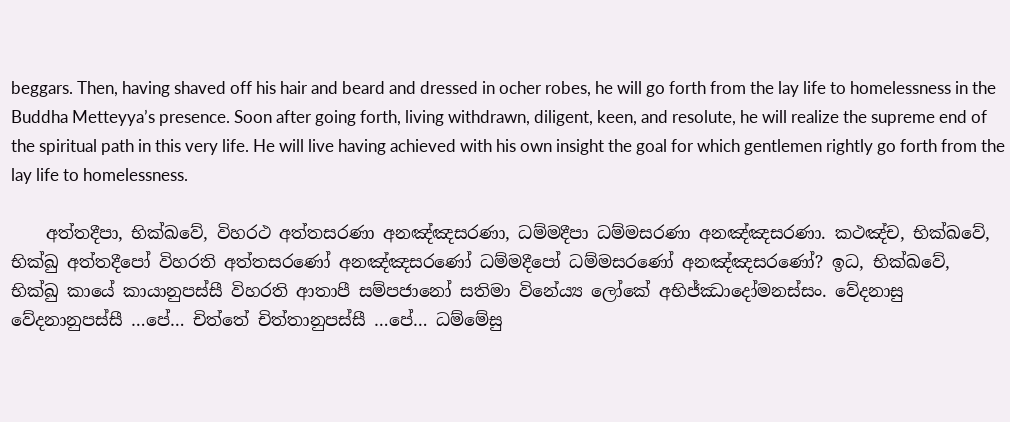beggars. Then, having shaved off his hair and beard and dressed in ocher robes, he will go forth from the lay life to homelessness in the Buddha Metteyya’s presence. Soon after going forth, living withdrawn, diligent, keen, and resolute, he will realize the supreme end of the spiritual path in this very life. He will live having achieved with his own insight the goal for which gentlemen rightly go forth from the lay life to homelessness.

    අත්තදීපා, භික්ඛවේ, විහරථ අත්තසරණා අනඤ්ඤසරණා, ධම්මදීපා ධම්මසරණා අනඤ්ඤසරණා. කථඤ්ච, භික්ඛවේ, භික්ඛු අත්තදීපෝ විහරති අත්තසරණෝ අනඤ්ඤසරණෝ ධම්මදීපෝ ධම්මසරණෝ අනඤ්ඤසරණෝ? ඉධ, භික්ඛවේ, භික්ඛු කායේ කායානුපස්සී විහරති ආතාපී සම්පජානෝ සතිමා විනේය්‍ය ලෝකේ අභිජ්ඣාදෝමනස්සං. වේදනාසු වේදනානුපස්සී …පේ… චිත්තේ චිත්තානුපස්සී …පේ… ධම්මේසු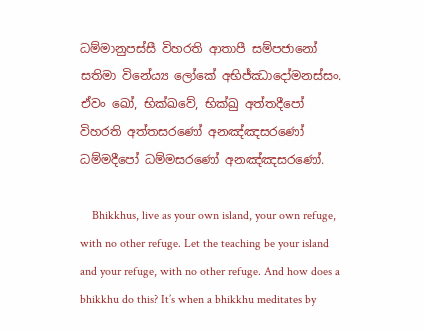ධම්මානුපස්සී විහරති ආතාපී සම්පජානෝ සතිමා විනේය්‍ය ලෝකේ අභිජ්ඣාදෝමනස්සං. ඒවං ඛෝ, භික්ඛවේ, භික්ඛු අත්තදීපෝ විහරති අත්තසරණෝ අනඤ්ඤසරණෝ ධම්මදීපෝ ධම්මසරණෝ අනඤ්ඤසරණෝ.

    Bhikkhus, live as your own island, your own refuge, with no other refuge. Let the teaching be your island and your refuge, with no other refuge. And how does a bhikkhu do this? It’s when a bhikkhu meditates by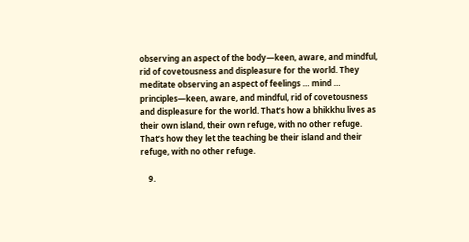observing an aspect of the body—keen, aware, and mindful, rid of covetousness and displeasure for the world. They meditate observing an aspect of feelings … mind … principles—keen, aware, and mindful, rid of covetousness and displeasure for the world. That’s how a bhikkhu lives as their own island, their own refuge, with no other refuge. That’s how they let the teaching be their island and their refuge, with no other refuge.

    9.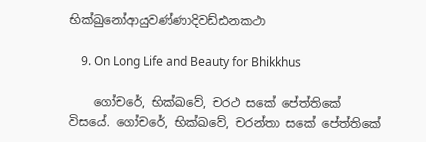භික්ඛුනෝආයුවණ්ණාදිවඩ්ඪනකථා

    9. On Long Life and Beauty for Bhikkhus

    ගෝචරේ, භික්ඛවේ, චරථ සකේ පේත්තිකේ විසයේ. ගෝචරේ, භික්ඛවේ, චරන්තා සකේ පේත්තිකේ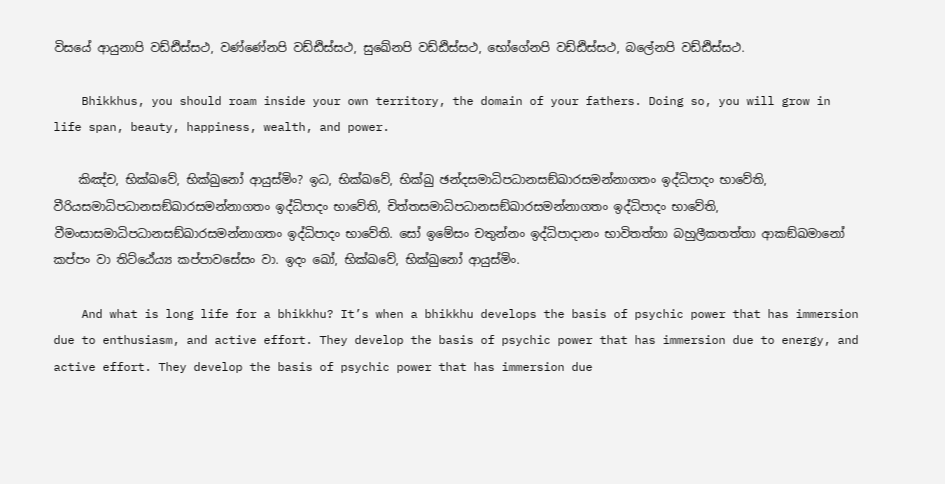විසයේ ආයුනාපි වඩ්ඪිස්සථ, වණ්ණේනපි වඩ්ඪිස්සථ, සුඛේනපි වඩ්ඪිස්සථ, භෝගේනපි වඩ්ඪිස්සථ, බලේනපි වඩ්ඪිස්සථ.

    Bhikkhus, you should roam inside your own territory, the domain of your fathers. Doing so, you will grow in life span, beauty, happiness, wealth, and power.

    කිඤ්ච, භික්ඛවේ, භික්ඛුනෝ ආයුස්මිං? ඉධ, භික්ඛවේ, භික්ඛු ඡන්දසමාධිපධානසඞ්ඛාරසමන්නාගතං ඉද්ධිපාදං භාවේති, වීරියසමාධිපධානසඞ්ඛාරසමන්නාගතං ඉද්ධිපාදං භාවේති, චිත්තසමාධිපධානසඞ්ඛාරසමන්නාගතං ඉද්ධිපාදං භාවේති, වීමංසාසමාධිපධානසඞ්ඛාරසමන්නාගතං ඉද්ධිපාදං භාවේති. සෝ ඉමේසං චතුන්නං ඉද්ධිපාදානං භාවිතත්තා බහුලීකතත්තා ආකඞ්ඛමානෝ කප්පං වා තිට්ඨේය්‍ය කප්පාවසේසං වා. ඉදං ඛෝ, භික්ඛවේ, භික්ඛුනෝ ආයුස්මිං.

    And what is long life for a bhikkhu? It’s when a bhikkhu develops the basis of psychic power that has immersion due to enthusiasm, and active effort. They develop the basis of psychic power that has immersion due to energy, and active effort. They develop the basis of psychic power that has immersion due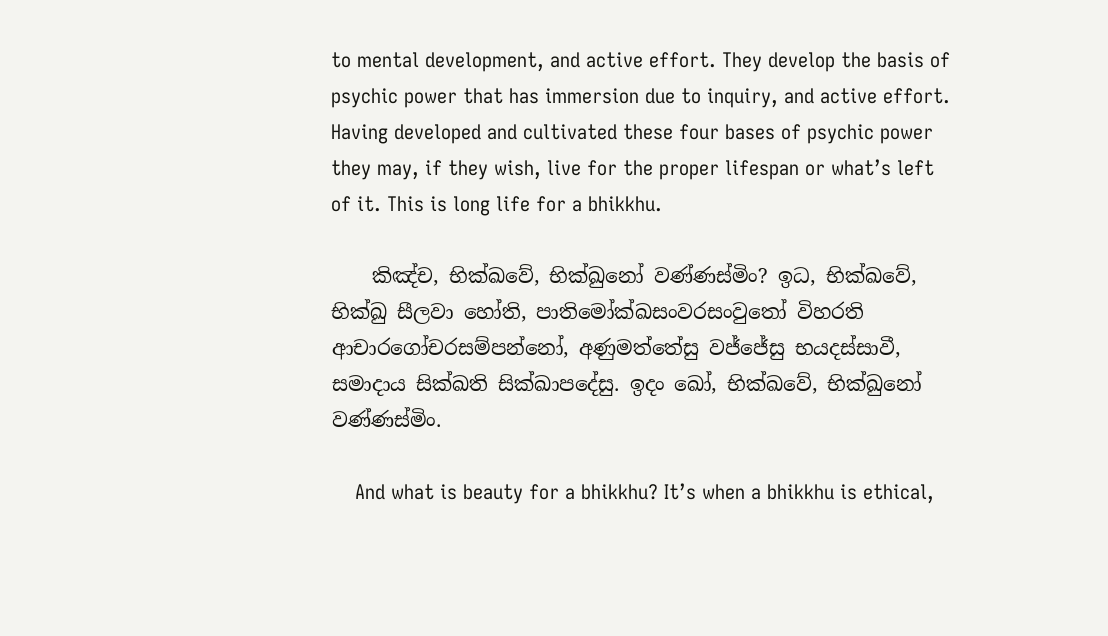to mental development, and active effort. They develop the basis of psychic power that has immersion due to inquiry, and active effort. Having developed and cultivated these four bases of psychic power they may, if they wish, live for the proper lifespan or what’s left of it. This is long life for a bhikkhu.

    කිඤ්ච, භික්ඛවේ, භික්ඛුනෝ වණ්ණස්මිං? ඉධ, භික්ඛවේ, භික්ඛු සීලවා හෝති, පාතිමෝක්ඛසංවරසංවුතෝ විහරති ආචාරගෝචරසම්පන්නෝ, අණුමත්තේසු වජ්ජේසු භයදස්සාවී, සමාදාය සික්ඛති සික්ඛාපදේසු. ඉදං ඛෝ, භික්ඛවේ, භික්ඛුනෝ වණ්ණස්මිං.

    And what is beauty for a bhikkhu? It’s when a bhikkhu is ethical,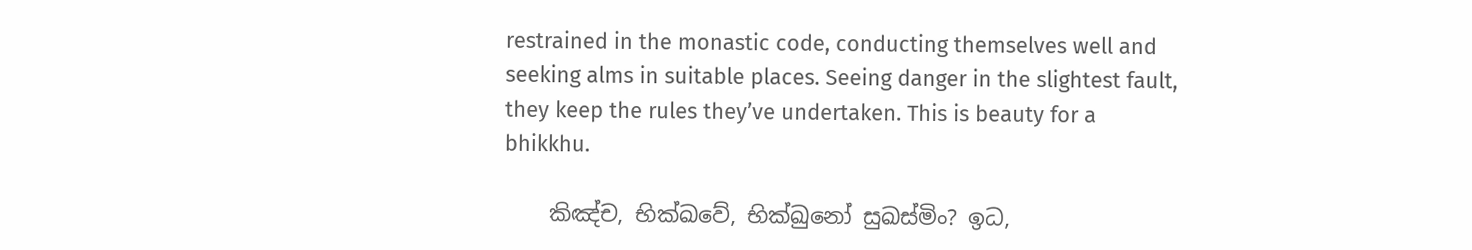restrained in the monastic code, conducting themselves well and seeking alms in suitable places. Seeing danger in the slightest fault, they keep the rules they’ve undertaken. This is beauty for a bhikkhu.

    කිඤ්ච, භික්ඛවේ, භික්ඛුනෝ සුඛස්මිං? ඉධ,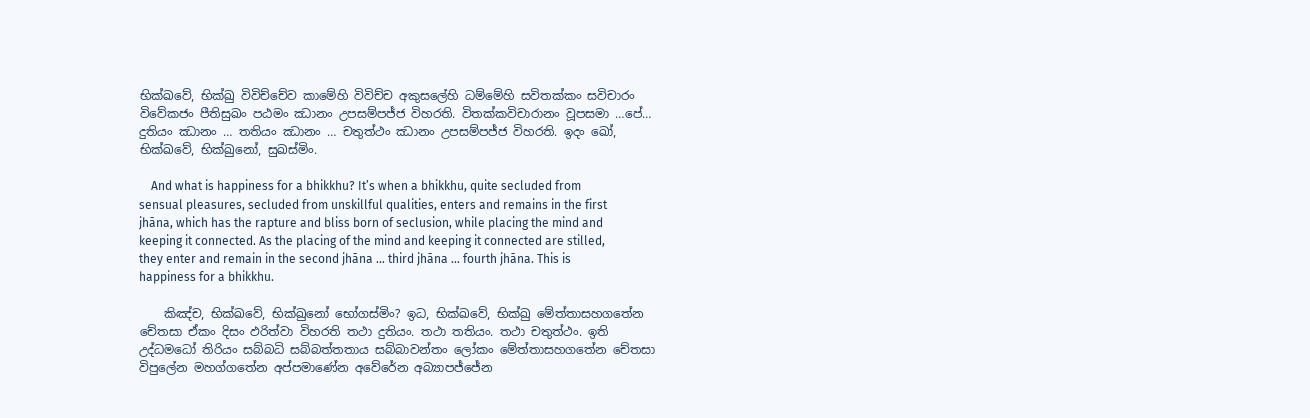භික්ඛවේ, භික්ඛු විවිච්චේව කාමේහි විවිච්ච අකුසලේහි ධම්මේහි සවිතක්කං සවිචාරං විවේකජං පීතිසුඛං පඨමං ඣානං උපසම්පජ්ජ විහරති. විතක්කවිචාරානං වූපසමා …පේ… දුතියං ඣානං … තතියං ඣානං … චතුත්ථං ඣානං උපසම්පජ්ජ විහරති. ඉදං ඛෝ, භික්ඛවේ, භික්ඛුනෝ, සුඛස්මිං.

    And what is happiness for a bhikkhu? It’s when a bhikkhu, quite secluded from sensual pleasures, secluded from unskillful qualities, enters and remains in the first jhāna, which has the rapture and bliss born of seclusion, while placing the mind and keeping it connected. As the placing of the mind and keeping it connected are stilled, they enter and remain in the second jhāna … third jhāna … fourth jhāna. This is happiness for a bhikkhu.

    කිඤ්ච, භික්ඛවේ, භික්ඛුනෝ භෝගස්මිං? ඉධ, භික්ඛවේ, භික්ඛු මේත්තාසහගතේන චේතසා ඒකං දිසං ඵරිත්වා විහරති තථා දුතියං. තථා තතියං. තථා චතුත්ථං. ඉති උද්ධමධෝ තිරියං සබ්බධි සබ්බත්තතාය සබ්බාවන්තං ලෝකං මේත්තාසහගතේන චේතසා විපුලේන මහග්ගතේන අප්පමාණේන අවේරේන අබ්‍යාපජ්ජේන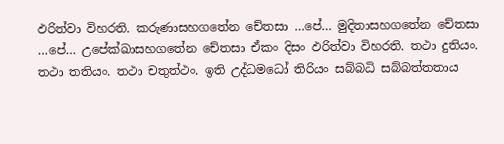ඵරිත්වා විහරති. කරුණාසහගතේන චේතසා …පේ… මුදිතාසහගතේන චේතසා …පේ… උපේක්ඛාසහගතේන චේතසා ඒකං දිසං ඵරිත්වා විහරති. තථා දුතියං. තථා තතියං. තථා චතුත්ථං. ඉති උද්ධමධෝ තිරියං සබ්බධි සබ්බත්තතාය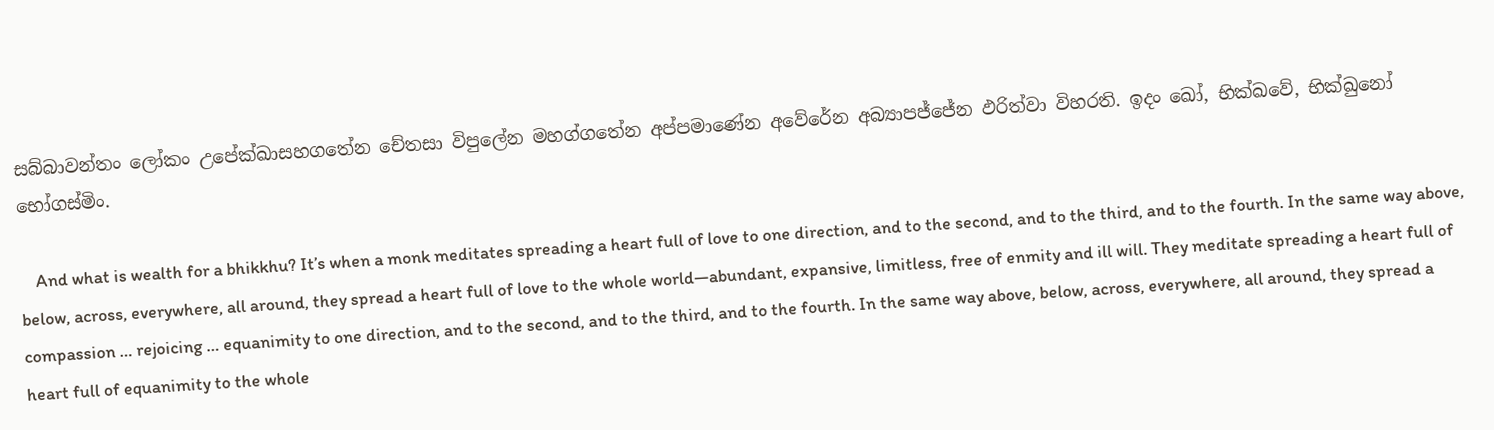සබ්බාවන්තං ලෝකං උපේක්ඛාසහගතේන චේතසා විපුලේන මහග්ගතේන අප්පමාණේන අවේරේන අබ්‍යාපජ්ජේන ඵරිත්වා විහරති. ඉදං ඛෝ, භික්ඛවේ, භික්ඛුනෝ භෝගස්මිං.

    And what is wealth for a bhikkhu? It’s when a monk meditates spreading a heart full of love to one direction, and to the second, and to the third, and to the fourth. In the same way above, below, across, everywhere, all around, they spread a heart full of love to the whole world—abundant, expansive, limitless, free of enmity and ill will. They meditate spreading a heart full of compassion … rejoicing … equanimity to one direction, and to the second, and to the third, and to the fourth. In the same way above, below, across, everywhere, all around, they spread a heart full of equanimity to the whole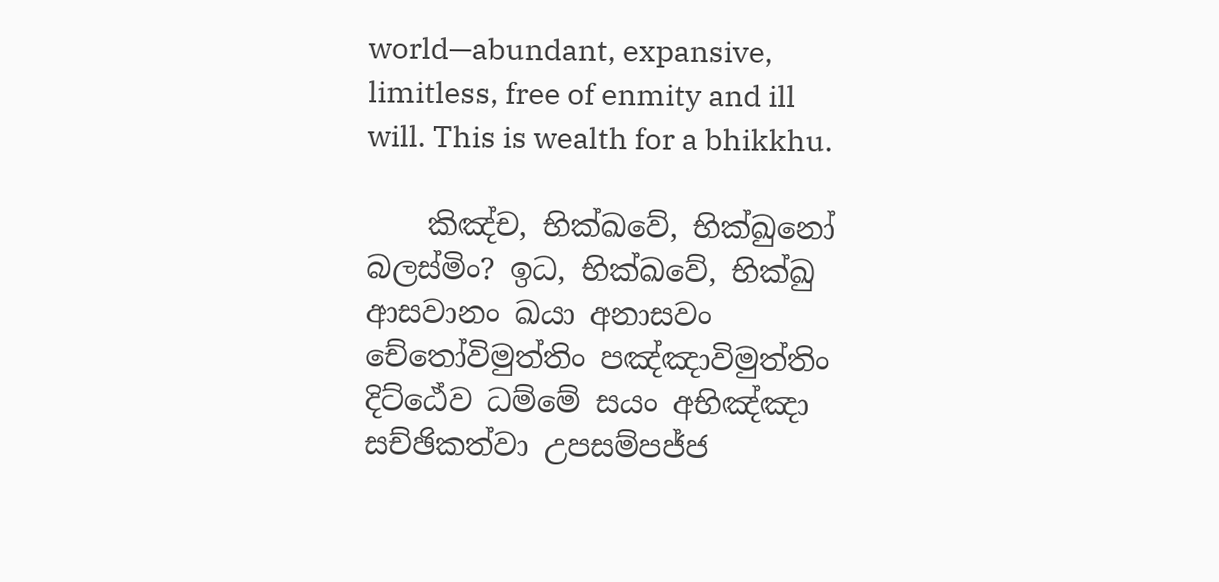world—abundant, expansive, limitless, free of enmity and ill will. This is wealth for a bhikkhu.

    කිඤ්ච, භික්ඛවේ, භික්ඛුනෝ බලස්මිං? ඉධ, භික්ඛවේ, භික්ඛු ආසවානං ඛයා අනාසවං චේතෝවිමුත්තිං පඤ්ඤාවිමුත්තිං දිට්ඨේව ධම්මේ සයං අභිඤ්ඤා සච්ඡිකත්වා උපසම්පජ්ජ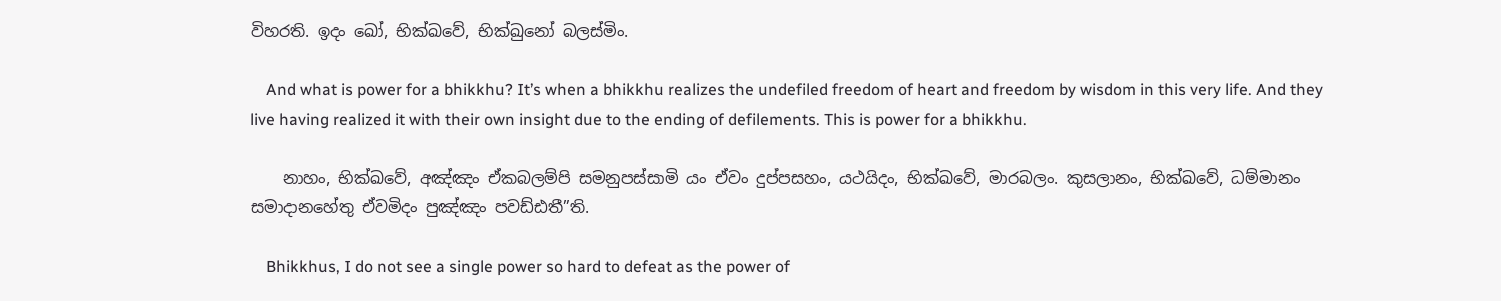විහරති. ඉදං ඛෝ, භික්ඛවේ, භික්ඛුනෝ බලස්මිං.

    And what is power for a bhikkhu? It’s when a bhikkhu realizes the undefiled freedom of heart and freedom by wisdom in this very life. And they live having realized it with their own insight due to the ending of defilements. This is power for a bhikkhu.

    නාහං, භික්ඛවේ, අඤ්ඤං ඒකබලම්පි සමනුපස්සාමි යං ඒවං දුප්පසහං, යථයිදං, භික්ඛවේ, මාරබලං. කුසලානං, භික්ඛවේ, ධම්මානං සමාදානහේතු ඒවමිදං පුඤ්ඤං පවඩ්ඪතී”ති.

    Bhikkhus, I do not see a single power so hard to defeat as the power of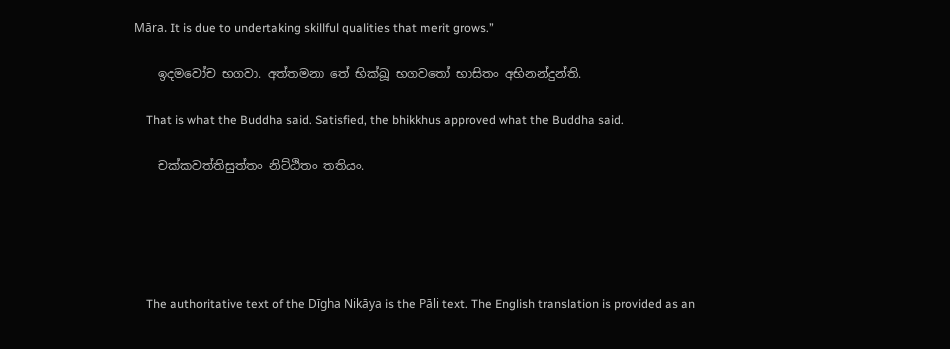Māra. It is due to undertaking skillful qualities that merit grows.”

    ඉදමවෝච භගවා. අත්තමනා තේ භික්ඛූ භගවතෝ භාසිතං අභිනන්දුන්ති.

    That is what the Buddha said. Satisfied, the bhikkhus approved what the Buddha said.

    චක්කවත්තිසුත්තං නිට්ඨිතං තතියං.





    The authoritative text of the Dīgha Nikāya is the Pāli text. The English translation is provided as an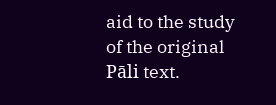aid to the study of the original Pāli text.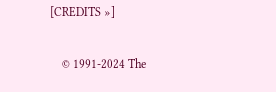[CREDITS »]


    © 1991-2024 The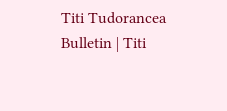Titi Tudorancea Bulletin | Titi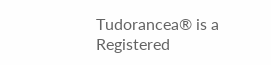Tudorancea® is a Registered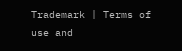Trademark | Terms of use and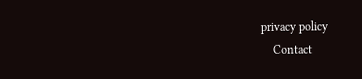privacy policy
    Contact